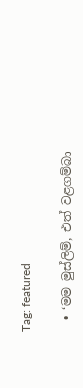Tag: featured

  • ‘මම මුස්ලිම්, එත් වළගම්බා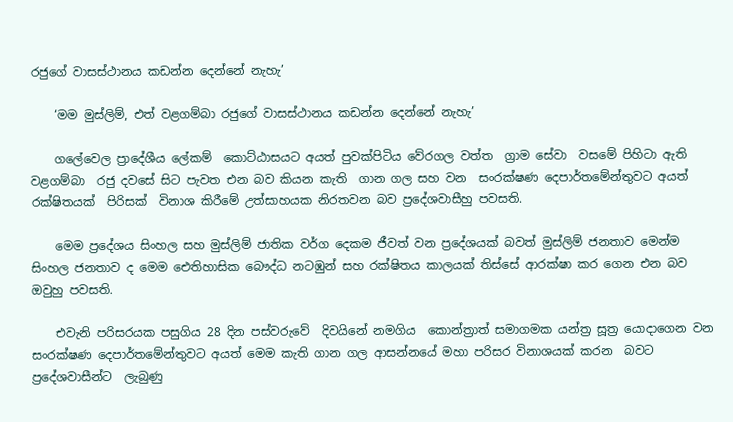රජුගේ වාසස්ථානය කඩන්න දෙන්නේ නැහැ’

    ‘මම මුස්ලිම්, එත් වළගම්බා රජුගේ වාසස්ථානය කඩන්න දෙන්නේ නැහැ’

    ගලේවෙල ප්‍රාදේශීය ලේකම්  කොට්ඨාසයට අයත් පුවක්පිටිය වේරගල වත්ත  ග්‍රාම සේවා  වසමේ පිහිටා ඇති වළගම්බා  රජු දවසේ සිට පැවත එන බව කියන කැති  ගාන ගල සහ වන  සංරක්ෂණ දෙපාර්තමේන්තුවට අයත් රක්ෂිතයක්  පිරිසක්  විනාශ කිරීමේ උත්සාහයක නිරතවන බව ප්‍රදේශවාසීහු පවසති.

    මෙම ප්‍රදේශය සිංහල සහ මුස්ලිම් ජාතික වර්ග දෙකම ජීවත් වන ප්‍රදේශයක් බවත් මුස්ලිම් ජනතාව මෙන්ම  සිංහල ජනතාව ද මෙම ඓතිහාසික බෞද්ධ නටඹුන් සහ රක්ෂිතය කාලයක් තිස්සේ ආරක්ෂා කර ගෙන එන බව ඔවුහු පවසති.

    එවැනි පරිසරයක පසුගිය 28 දින පස්වරුවේ  දිවයිනේ නමගිය  කොන්ත්‍රාත් සමාගමක යන්ත්‍ර සූත්‍ර යොදාගෙන වන සංරක්ෂණ දෙපාර්තමේන්තුවට අයත් මෙම කැති ගාන ගල ආසන්නයේ මහා පරිසර විනාශයක් කරන  බවට ප්‍රදේශවාසීන්ට  ලැබුණු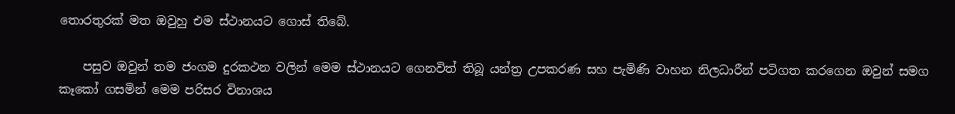තොරතුරක් මත ඔවුහු එම ස්ථානයට ගොස් තිබේ.

    පසුව ඔවුන් තම ජංගම දුරකථන වලින් මෙම ස්ථානයට ගෙනවිත් තිබූ යන්ත්‍ර උපකරණ සහ පැමිණි වාහන නිලධාරීන් පටිගත කරගෙන ඔවුන් සමග කෑකෝ ගසමින් මෙම පරිසර විනාශය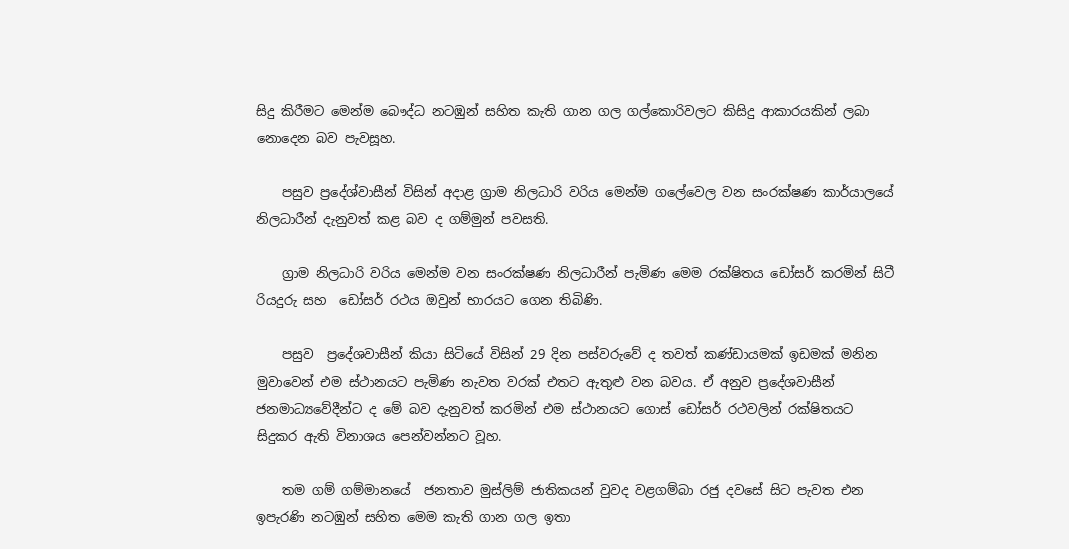සිදු කිරීමට මෙන්ම බෞද්ධ නටඹුන් සහිත කැති ගාන ගල ගල්කොරිවලට කිසිදු ආකාරයකින් ලබා නොදෙන බව පැවසූහ.

    පසුව ප්‍රදේශ්වාසීන් විසින් අදාළ ග්‍රාම නිලධාරි වරිය මෙන්ම ගලේවෙල වන සංරක්ෂණ කාර්යාලයේ නිලධාරීන් දැනුවත් කළ බව ද ගම්මුන් පවසති.

    ග්‍රාම නිලධාරි වරිය මෙන්ම වන සංරක්ෂණ නිලධාරීන් පැමිණ මෙම රක්ෂිතය ඩෝසර් කරමින් සිටී රියදුරු සහ  ඩෝසර් රථය ඔවුන් භාරයට ගෙන තිබිණි.

    පසුව  ප්‍රදේශවාසීන් කියා සිටියේ විසින් 29 දින පස්වරුවේ ද තවත් කණ්ඩායමක් ඉඩමක් මනින මුවාවෙන් එම ස්ථානයට පැමිණ නැවත වරක් එතට ඇතුළු වන බවය. ඒ අනුව ප්‍රදේශවාසීන් ජනමාධ්‍යවේදීන්ට ද මේ බව දැනුවත් කරමින් එම ස්ථානයට ගොස් ඩෝසර් රථවලින් රක්ෂිතයට සිදුකර ඇති විනාශය පෙන්වන්නට වූහ.

    තම ගම් ගම්මානයේ  ජනතාව මුස්ලිම් ජාතිකයන් වුවද වළගම්බා රජු දවසේ සිට පැවත එන ඉපැරණි නටඹුන් සහිත මෙම කැති ගාන ගල ඉතා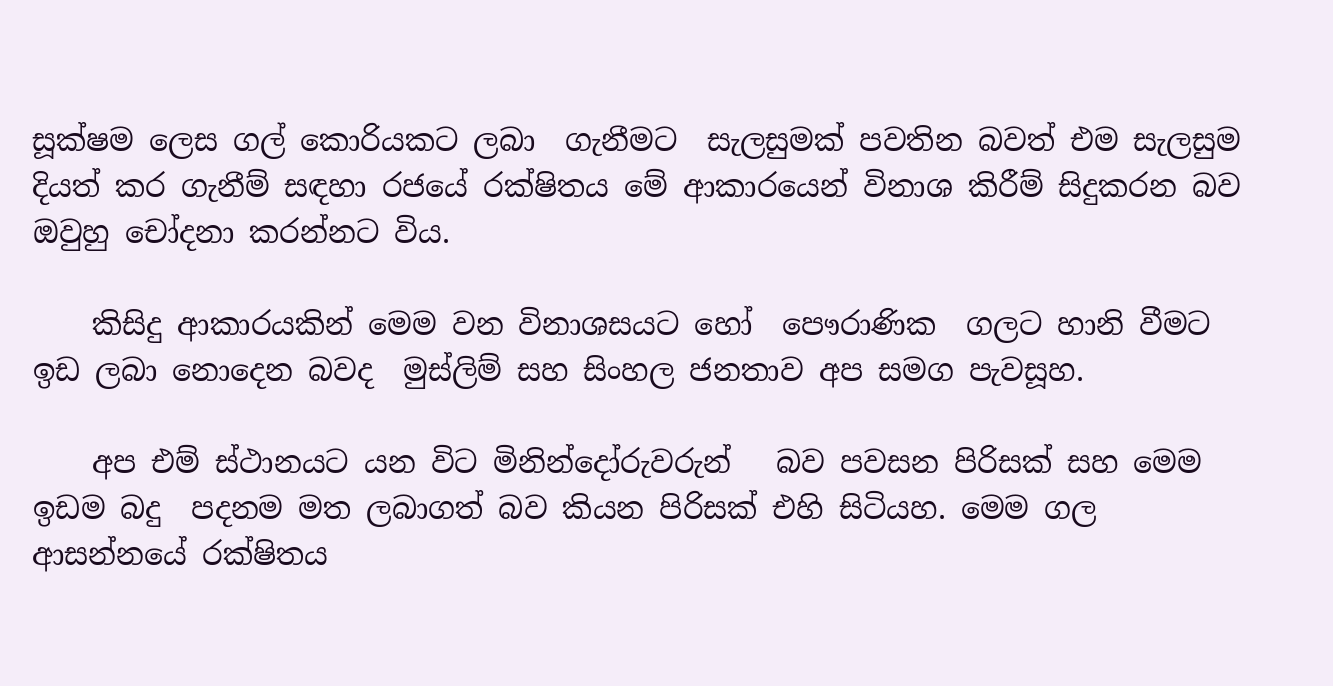සූක්ෂම ලෙස ගල් කොරියකට ලබා  ගැනීමට  සැලසුමක් පවතින බවත් එම සැලසුම දියත් කර ගැනීම් සඳහා රජයේ රක්ෂිතය මේ ආකාරයෙන් විනාශ කිරීම් සිදුකරන බව ඔවුහු චෝදනා කරන්නට විය.

    කිසිදු ආකාරයකින් මෙම වන විනාශසයට හෝ  පෞරාණික  ගලට හානි වීමට ඉඩ ලබා නොදෙන බවද  මුස්ලිම් සහ සිංහල ජනතාව අප සමග පැවසූහ.

    අප එම් ස්ථානයට යන විට මිනින්දෝරුවරුන්   බව පවසන පිරිසක් සහ මෙම ඉඩම බදු  පදනම මත ලබාගත් බව කියන පිරිසක් එහි සිටියහ. මෙම ගල ආසන්නයේ රක්ෂිතය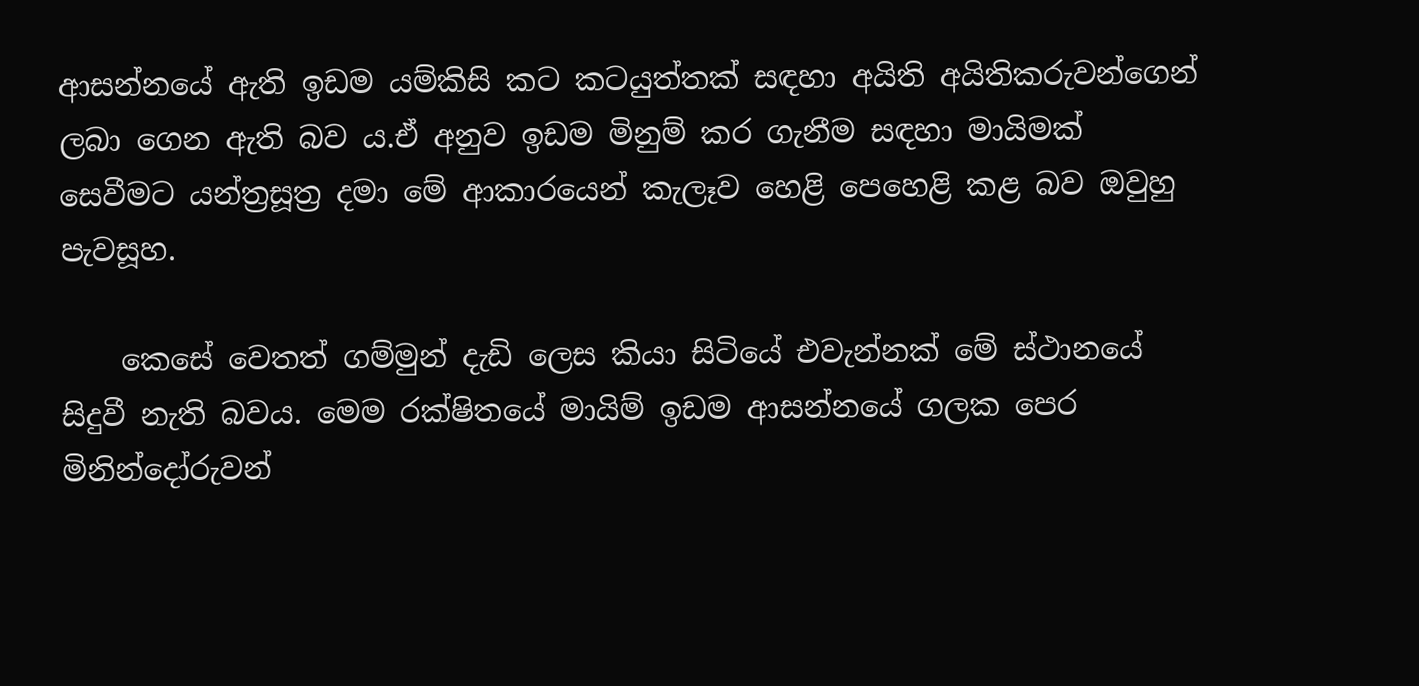ආසන්නයේ ඇති ඉඩම යම්කිසි කට කටයුත්තක් සඳහා අයිති අයිතිකරුවන්ගෙන්  ලබා ගෙන ඇති බව ය.ඒ අනුව ඉඩම මිනුම් කර ගැනීම සඳහා මායිමක් සෙවීමට යන්ත්‍රසූත්‍ර දමා මේ ආකාරයෙන් කැලෑව හෙළි පෙහෙළි කළ බව ඔවුහු පැවසූහ.

    කෙසේ වෙතත් ගම්මුන් දැඩි ලෙස කියා සිටියේ එවැන්නක් මේ ස්ථානයේ සිදුවී නැති බවය. මෙම රක්ෂිතයේ මායිම් ඉඩම ආසන්නයේ ගලක පෙර මිනින්දෝරුවන්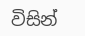විසින්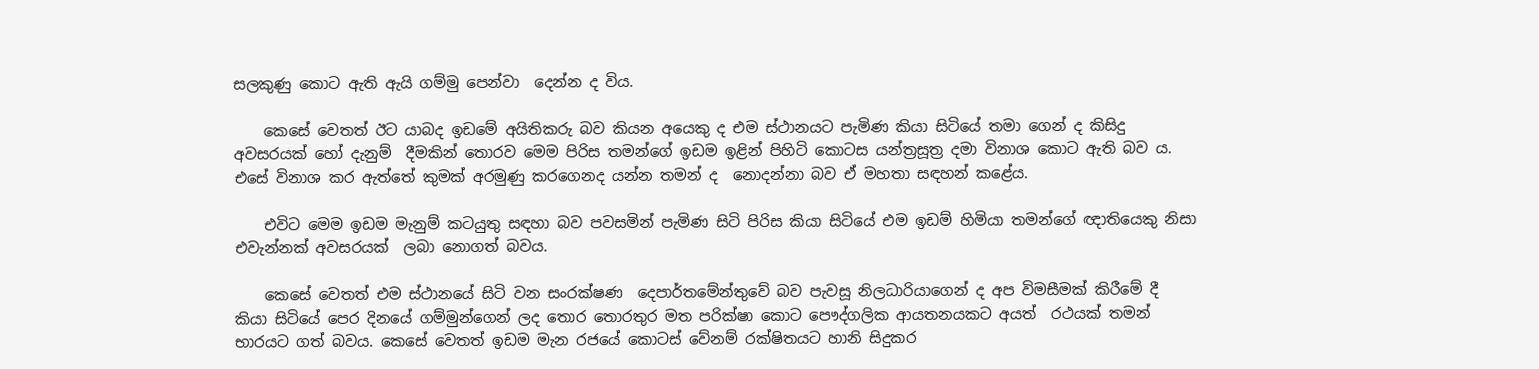සලකුණු කොට ඇති ඇයි ගම්මු පෙන්වා  දෙන්න ද විය.

    කෙසේ වෙතත් ඊට යාබද ඉඩමේ අයිතිකරු බව කියන අයෙකු ද එම ස්ථානයට පැමිණ කියා සිටියේ තමා ගෙන් ද කිසිදු අවසරයක් හෝ දැනුම්  දීමකින් තොරව මෙම පිරිස තමන්ගේ ඉඩම ඉළින් පිහිටි කොටස යන්ත්‍රසූත්‍ර දමා විනාශ කොට ඇති බව ය. එසේ විනාශ කර ඇත්තේ කුමක් අරමුණු කරගෙනද යන්න තමන් ද  නොදන්නා බව ඒ මහතා සඳහන් කළේය.

    එවිට මෙම ඉඩම මැනුම් කටයුතු සඳහා බව පවසමින් පැමිණ සිටි පිරිස කියා සිටියේ එම ඉඩම් හිමියා තමන්ගේ ඥාතියෙකු නිසා එවැන්නක් අවසරයක්  ලබා නොගත් බවය.

    කෙසේ වෙතත් එම ස්ථානයේ සිටි වන සංරක්ෂණ  දෙපාර්තමේන්තුවේ බව පැවසූ නිලධාරියාගෙන් ද අප විමසීමක් කිරීමේ දී කියා සිටියේ පෙර දිනයේ ගම්මුන්ගෙන් ලද තොර තොරතුර මත පරික්ෂා කොට පෞද්ගලික ආයතනයකට අයත්  රථයක් තමන් භාරයට ගත් බවය. කෙසේ වෙතත් ඉඩම මැන රජයේ කොටස් වේනම් රක්ෂිතයට හානි සිදුකර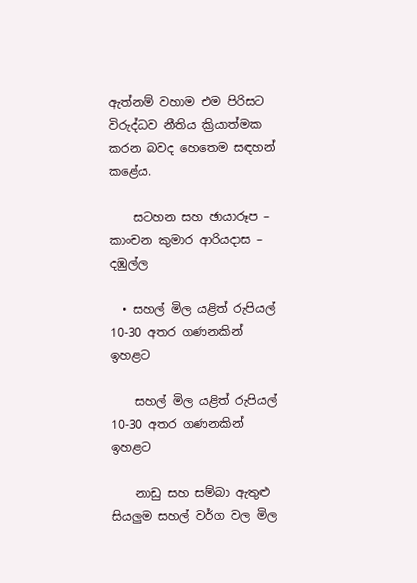ඇත්නම් වහාම එම පිරිසට විරුද්ධව නීතිය ක්‍රියාත්මක කරන බවද හෙතෙම සඳහන් කළේය.

    සටහන සහ ඡායාරූප – කාංචන කුමාර ආරියදාස – දඹුල්ල

  • සහල් මිල යළිත් රුපියල් 10-30 අතර ගණනකින් ඉහළට

    සහල් මිල යළිත් රුපියල් 10-30 අතර ගණනකින් ඉහළට

    නාඩු සහ සම්බා ඇතුළු සියලුම සහල් වර්ග වල මිල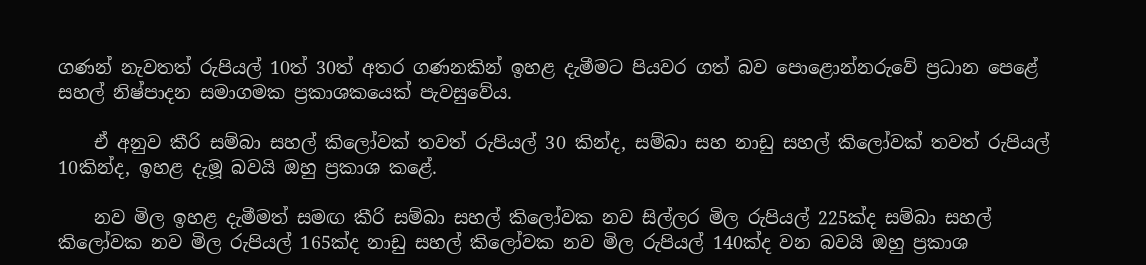ගණන් නැවතත් රුපියල් 10ත් 30ත් අතර ගණනකින් ඉහළ දැමීමට පියවර ගත් බව පොළොන්නරුවේ ප්‍රධාන පෙළේ සහල් නිෂ්පාදන සමාගමක ප්‍රකාශකයෙක් පැවසුවේය.

    ඒ අනුව කීරි සම්බා සහල් කිලෝවක් තවත් රුපියල් 30 කින්ද, සම්බා සහ නාඩු සහල් කිලෝවක් තවත් රුපියල් 10කින්ද, ඉහළ දැමූ බවයි ඔහු ප්‍රකාශ කළේ.

    නව මිල ඉහළ දැමීමත් සමඟ කීරි සම්බා සහල් කිලෝවක නව සිල්ලර මිල රුපියල් 225ක්ද සම්බා සහල් කිලෝවක නව මිල රුපියල් 165ක්ද නාඩු සහල් කිලෝවක නව මිල රුපියල් 140ක්ද වන බවයි ඔහු ප්‍රකාශ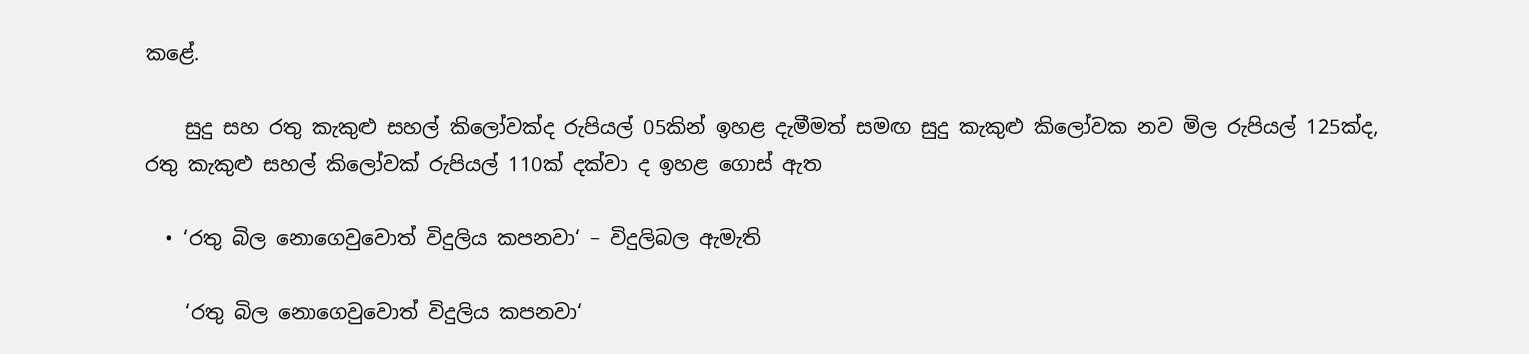කළේ.

    සුදු සහ රතු කැකුළු සහල් කිලෝවක්ද රුපියල් 05කින් ඉහළ දැමීමත් සමඟ සුදු කැකුළු කිලෝවක නව මිල රුපියල් 125ක්ද, රතු කැකුළු සහල් කිලෝවක් රුපියල් 110ක් දක්වා ද ඉහළ ගොස් ඇත

  • ‘රතු බිල නොගෙවුවොත් විදුලිය කපනවා‘ – විදුලිබල ඇමැති

    ‘රතු බිල නොගෙවුවොත් විදුලිය කපනවා‘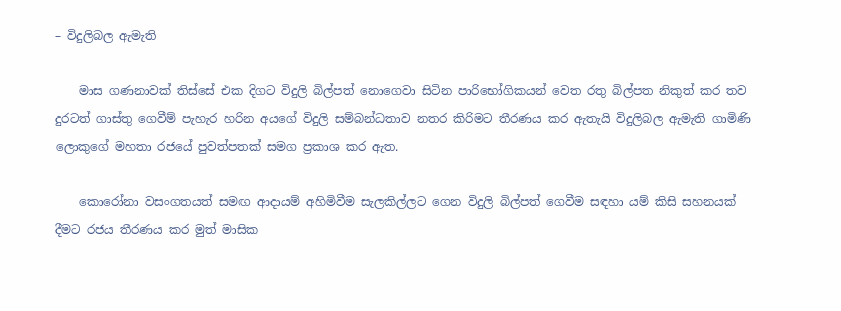– විදුලිබල ඇමැති

    මාස ගණනාවක් තිස්සේ එක දිගට විදුලි බිල්පත් නොගෙවා සිටින පාරිභෝගිකයන් වෙත රතු බිල්පත නිකුත් කර තව දුරටත් ගාස්තු ගෙවීම් පැහැර හරින අයගේ විදුලි සම්බන්ධතාව නතර කිරිමට තීරණය කර ඇතැයි විදුලිබල ඇමැති ගාමිණි ලොකුගේ මහතා රජයේ පුවත්පතක් සමග ප්‍රකාශ කර ඇත.

    කොරෝනා වසංගතයත් සමඟ ආදායම් අහිමිවීම සැලකිල්ලට ගෙන විදුලි බිල්පත් ගෙවීම සඳහා යම් කිසි සහනයක් දීමට රජය තීරණය කර මුත් මාසික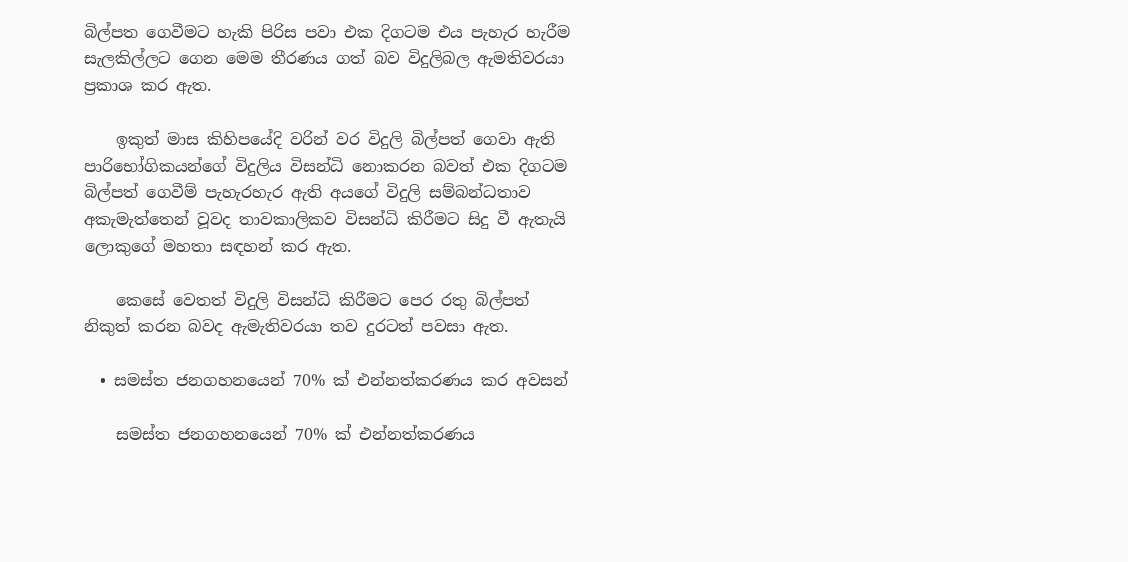බිල්පත ගෙවීමට හැකි පිරිස පවා එක දිගටම එය පැහැර හැරීම සැලකිල්ලට ගෙන මෙම තීරණය ගත් බව විදුලිබල ඇමතිවරයා ප්‍රකාශ කර ඇත.

    ඉකුත් මාස කිහිපයේදි වරින් වර විදුලි බිල්පත් ගෙවා ඇති පාරිභෝගිකයන්ගේ විදුලිය විසන්ධි නොකරන බවත් එක දිගටම බිල්පත් ගෙවීම් පැහැරහැර ඇති අයගේ විදුලි සම්බන්ධතාව අකැමැත්තෙන් වූවද තාවකාලිකව විසන්ධි කිරීමට සිදු වී ඇතැයි ලොකුගේ මහතා සඳහන් කර ඇත.

    කෙසේ වෙතත් විදුලි විසන්ධි කිරීමට පෙර රතු බිල්පත් නිකුත් කරන බවද ඇමැතිවරයා තව දුරටත් පවසා ඇත.

  • සමස්ත ජනගහනයෙන් 70% ක් එන්නත්කරණය කර අවසන්

    සමස්ත ජනගහනයෙන් 70% ක් එන්නත්කරණය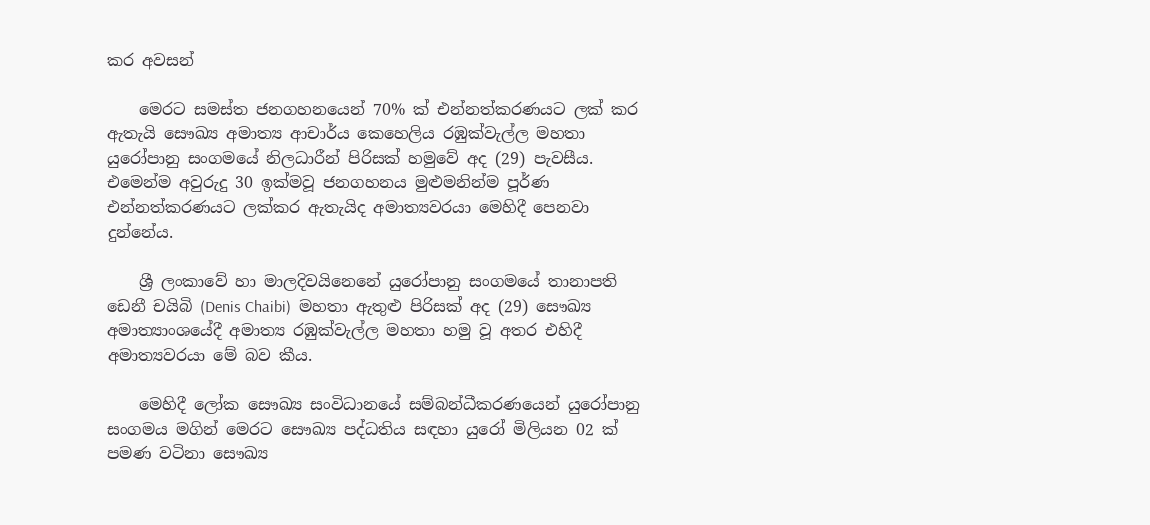කර අවසන්

    මෙරට සමස්ත ජනගහනයෙන් 70% ක් එන්නත්කරණයට ලක් කර ඇතැයි සෞඛ්‍ය අමාත්‍ය ආචාර්ය කෙහෙලිය රඹුක්වැල්ල මහතා යුරෝපානු සංගමයේ නිලධාරීන් පිරිසක් හමුවේ අද (29) පැවසීය. එමෙන්ම අවුරුදු 30 ඉක්මවූ ජනගහනය මුළුමනින්ම පූර්ණ එන්නත්කරණයට ලක්කර ඇතැයිද අමාත්‍යවරයා මෙහිදී පෙනවා දුන්නේය.

    ශ්‍රී ලංකාවේ හා මාලදිවයිනෙනේ යුරෝපානු සංගමයේ තානාපති ඩෙනී චයිබි (Denis Chaibi)  මහතා ඇතුළු පිරිසක් අද (29) සෞඛ්‍ය අමාත්‍යාංශයේදී අමාත්‍ය රඹුක්වැල්ල මහතා හමු වූ අතර එහිදී අමාත්‍යවරයා මේ බව කීය.

    මෙහිදී ලෝක සෞඛ්‍ය සංවිධානයේ සම්බන්ධීකරණයෙන් යුරෝපානු සංගමය මගින් මෙරට සෞඛ්‍ය පද්ධතිය සඳහා යුරෝ මිලියන 02 ක් පමණ වටිනා සෞඛ්‍ය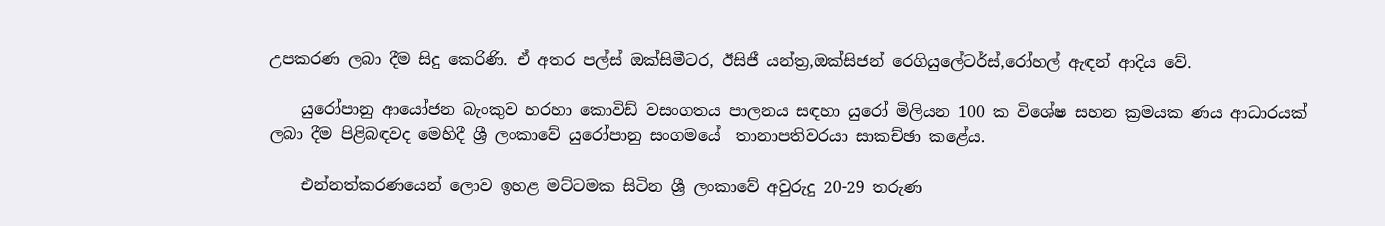උපකරණ ලබා දීම සිදු කෙරිණි. ඒ අතර පල්ස් ඔක්සිමීටර, ඊසිජී යන්ත්‍ර,ඔක්සිජන් රෙගියුලේටර්ස්,රෝහල් ඇඳන් ආදිය වේ.

    යුරෝපානු ආයෝජන බැංකුව හරහා කොවිඩ් වසංගතය පාලනය සඳහා යුරෝ මිලියන 100 ක විශේෂ සහන ක්‍රමයක ණය ආධාරයක් ලබා දීම පිළිබඳවද මෙහිදී ශ්‍රී ලංකාවේ යුරෝපානු සංගමයේ  තානාපතිවරයා සාකච්ඡා කළේය.

    එන්නත්කරණයෙන් ලොව ඉහළ මට්ටමක සිටින ශ්‍රී ලංකාවේ අවුරුදු 20-29 තරුණ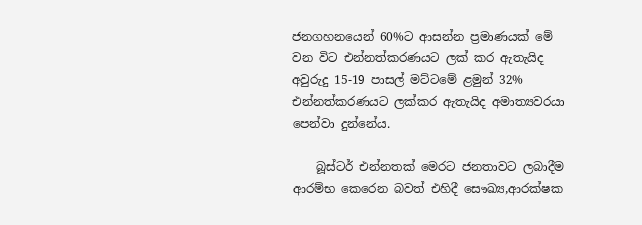ජනගහනයෙන් 60%ට ආසන්න ප්‍රමාණයක් මේ වන විට එන්නත්කරණයට ලක් කර ඇතැයිද අවුරුදු 15-19 පාසල් මට්ටමේ ළමුන් 32% එන්නත්කරණයට ලක්කර ඇතැයිද අමාත්‍යවරයා පෙන්වා දුන්නේය.

    බූස්ටර් එන්නතක් මෙරට ජනතාවට ලබාදීම ආරම්භ කෙරෙන බවත් එහිදී සෞඛ්‍ය,ආරක්ෂක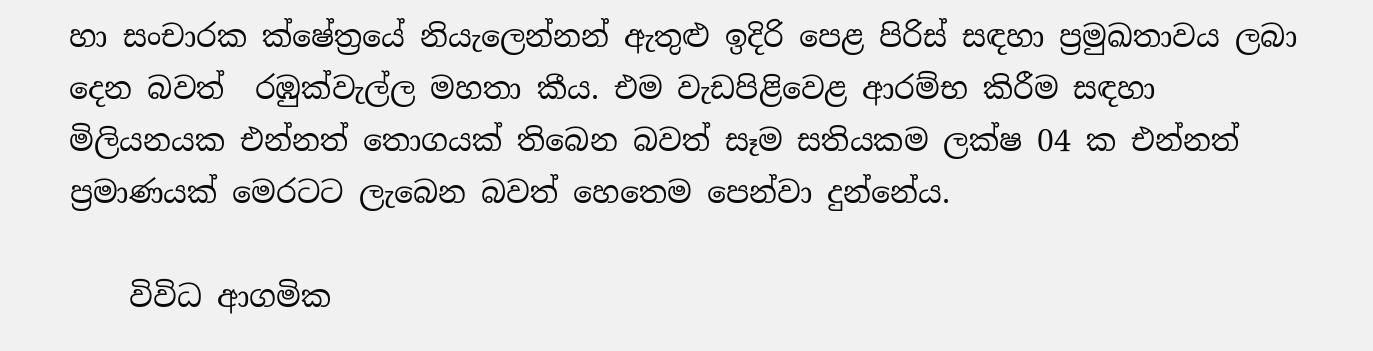හා සංචාරක ක්ෂේත්‍රයේ නියැලෙන්නන් ඇතුළු ඉදිරි පෙළ පිරිස් සඳහා ප්‍රමුඛතාවය ලබා දෙන බවත්  රඹුක්වැල්ල මහතා කීය. එම වැඩපිළිවෙළ ආරම්භ කිරීම සඳහා මිලියනයක එන්නත් තොගයක් තිබෙන බවත් සෑම සතියකම ලක්ෂ 04 ක එන්නත් ප්‍රමාණයක් මෙරටට ලැබෙන බවත් හෙතෙම පෙන්වා දුන්නේය.

    විවිධ ආගමික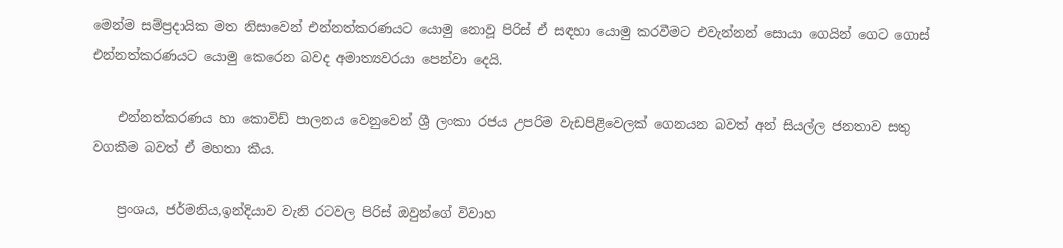මෙන්ම සම්ප්‍රදායික මත නිසාවෙන් එන්නත්කරණයට යොමු නොවූ පිරිස් ඒ සඳහා යොමු කරවීමට එවැන්නන් සොයා ගෙයින් ගෙට ගොස් එන්නත්කරණයට යොමු කෙරෙන බවද අමාත්‍යවරයා පෙන්වා දෙයි.

    එන්නත්කරණය හා කොවිඩ් පාලනය වෙනුවෙන් ශ්‍රී ලංකා රජය උපරිම වැඩපිළිවෙලක් ගෙනයන බවත් අන් සියල්ල ජනතාව සතු වගකීම බවත් ඒ මහතා කීය.

    ප්‍රංශය, ජර්මනිය,ඉන්දියාව වැනි රටවල පිරිස් ඔවුන්ගේ විවාහ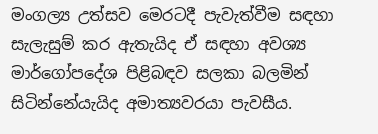මංගල්‍ය උත්සව මෙරටදී පැවැත්වීම සඳහා සැලැසුම් කර ඇතැයිද ඒ සඳහා අවශ්‍ය මාර්ගෝපදේශ පිළිබඳව සලකා බලමින් සිටින්නේයැයිද අමාත්‍යවරයා පැවසීය.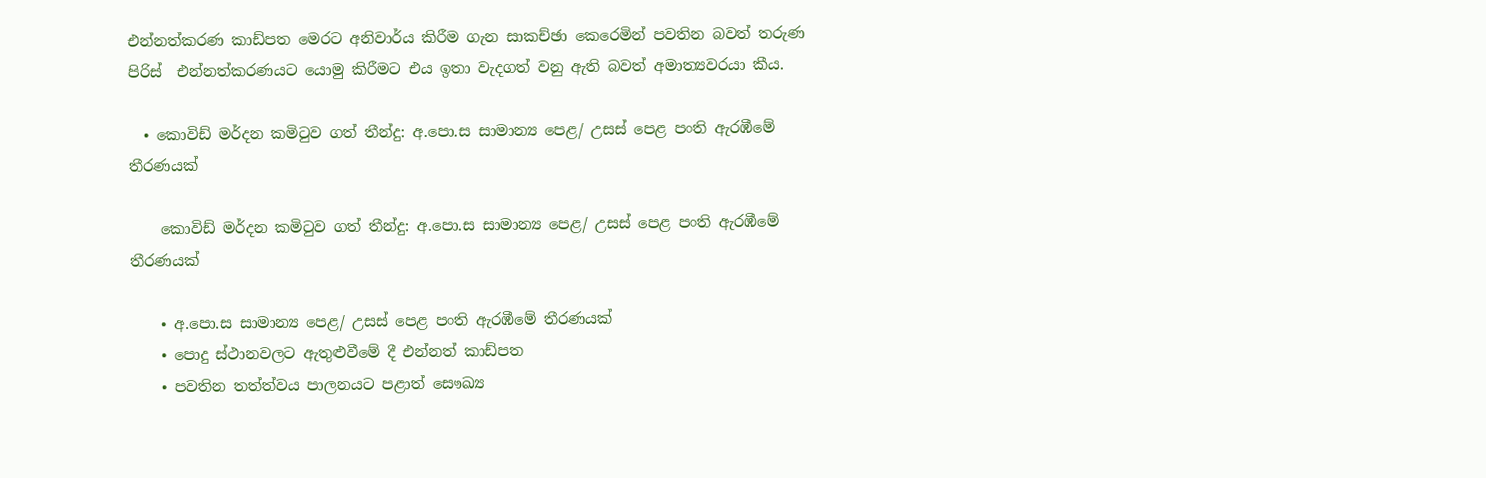එන්නත්කරණ කාඩ්පත මෙරට අනිවාර්ය කිරීම ගැන සාකච්ඡා කෙරෙමින් පවතින බවත් තරුණ පිරිස්  එන්නත්කරණයට යොමු කිරීමට එය ඉතා වැදගත් වනු ඇති බවත් අමාත්‍යවරයා කීය.

  • කොවිඩ් මර්දන කමිටුව ගත් තීන්දු: අ.පො.ස සාමාන්‍ය පෙළ/ උසස් පෙළ පංති ඇරඹීමේ තීරණයක්

    කොවිඩ් මර්දන කමිටුව ගත් තීන්දු: අ.පො.ස සාමාන්‍ය පෙළ/ උසස් පෙළ පංති ඇරඹීමේ තීරණයක්

    • අ.පො.ස සාමාන්‍ය පෙළ/ උසස් පෙළ පංති ඇරඹීමේ තීරණයක්
    • පොදු ස්ථානවලට ඇතුළුවීමේ දී එන්නත් කාඩ්පත
    • පවතින තත්ත්වය පාලනයට පළාත් සෞඛ්‍ය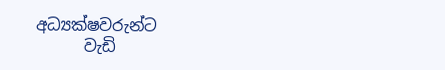අධ්‍යක්ෂවරුන්ට
      වැඩි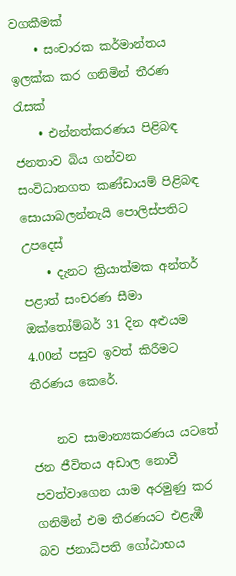වගකීමක්
    • සංචාරක කර්මාන්තය ඉලක්ක කර ගනිමින් තීරණ රැසක්
    • එන්නත්කරණය පිළිබඳ ජනතාව බිය ගන්වන සංවිධානගත කණ්ඩායම් පිළිබඳ සොයාබලන්නැයි පොලිස්පතිට උපදෙස්
    • දැනට ක්‍රියාත්මක අන්තර් පළාත් සංචරණ සීමා ඔක්තෝම්බර් 31 දින අළුයම 4.00න් පසුව ඉවත් කිරීමට තීරණය කෙරේ.

    නව සාමාන්‍යකරණය යටතේ ජන ජීවිතය අඩාල නොවී පවත්වාගෙන යාම අරමුණු කර ගනිමින් එම තීරණයට එළැඹී බව ජනාධිපති ගෝඨාභය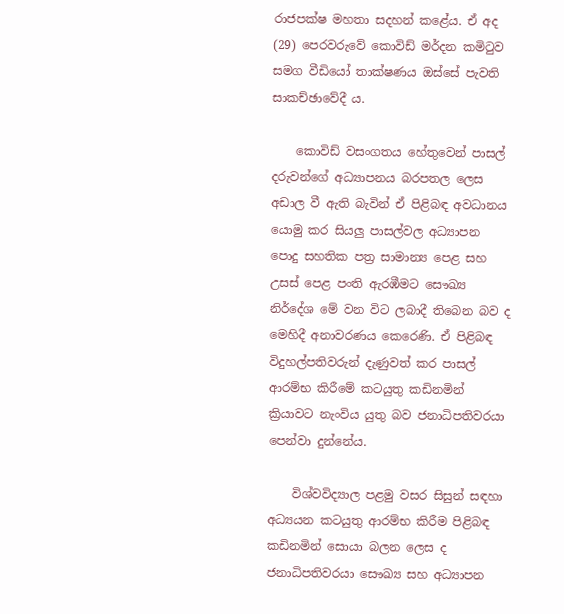රාජපක්ෂ මහතා සදහන් කළේය. ඒ අද (29) පෙරවරුවේ කොවිඩ් මර්දන කමිටුව සමග වීඩියෝ තාක්ෂණය ඔස්සේ පැවති සාකච්ඡාවේදී ය.

    කොවිඩ් වසංගතය හේතුවෙන් පාසල් දරුවන්ගේ අධ්‍යාපනය බරපතල ලෙස අඩාල වී ඇති බැවින් ඒ පිළිබඳ අවධානය යොමු කර සියලු පාසල්වල අධ්‍යාපන පොදු සහතික පත්‍ර සාමාන්‍ය පෙළ සහ උසස් පෙළ පංති ඇරඹීමට සෞඛ්‍ය නිර්දේශ මේ වන විට ලබාදී තිබෙන බව ද මෙහිදී අනාවරණය කෙරෙණි. ඒ පිළිබඳ විදුහල්පතිවරුන් දැණුවත් කර පාසල් ආරම්භ කිරීමේ කටයුතු කඩිනමින් ක්‍රියාවට නැංවිය යුතු බව ජනාධිපතිවරයා පෙන්වා දුන්නේය.

    විශ්වවිද්‍යාල පළමු වසර සිසුන් සඳහා අධ්‍යයන කටයුතු ආරම්භ කිරීම පිළිබඳ කඩිනමින් සොයා බලන ලෙස ද ජනාධිපතිවරයා සෞඛ්‍ය සහ අධ්‍යාපන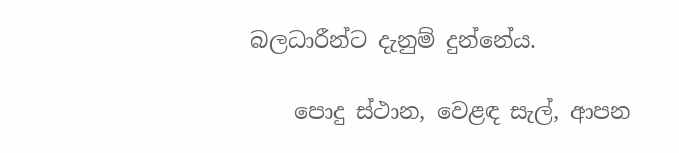බලධාරීන්ට දැනුම් දුන්නේය.

    පොදු ස්ථාන, වෙළඳ සැල්, ආපන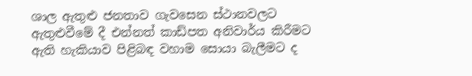ශාල ඇතුළු ජනතාව ගැවසෙන ස්ථානවලට ඇතුළුවීමේ දී එන්නත් කාඩ්පත අනිවාර්ය කිරීමට ඇති හැකියාව පිළිබඳ වහාම සොයා බැලීමට ද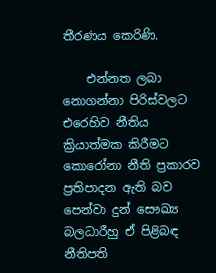තීරණය කෙරිණි.

    එන්නත ලබා නොගන්නා පිරිස්වලට එරෙහිව නීතිය ක්‍රියාත්මක කිරීමට කොරෝනා නීති ප්‍රකාරව ප්‍රතිපාදන ඇති බව පෙන්වා දුන් සෞඛ්‍ය බලධාරීහු ඒ පිළිබඳ නීතිපති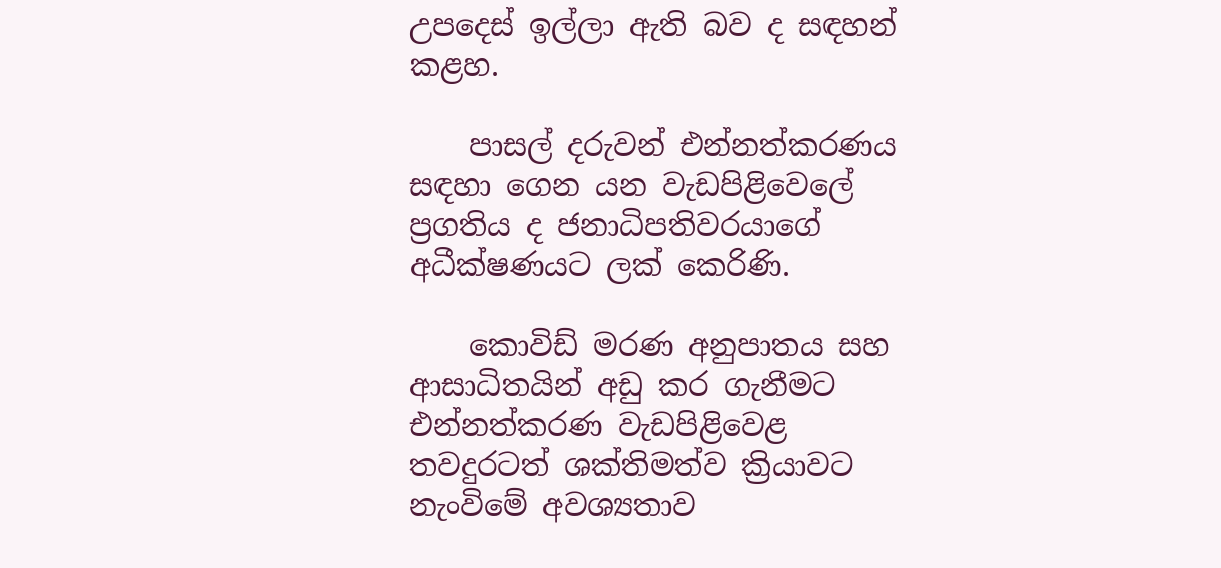උපදෙස් ඉල්ලා ඇති බව ද සඳහන් කළහ.

    පාසල් දරුවන් එන්නත්කරණය සඳහා ගෙන යන වැඩපිළිවෙලේ ප්‍රගතිය ද ජනාධිපතිවරයාගේ අධීක්ෂණයට ලක් කෙරිණි.

    කොවිඩ් මරණ අනුපාතය සහ ආසාධිතයින් අඩු කර ගැනීමට එන්නත්කරණ වැඩපිළිවෙළ තවදුරටත් ශක්තිමත්ව ක්‍රියාවට නැංවිමේ අවශ්‍යතාව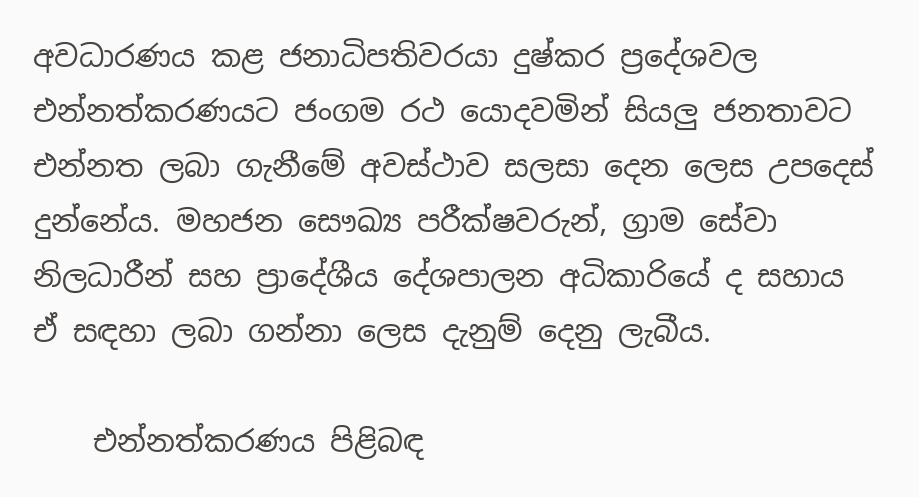අවධාරණය කළ ජනාධිපතිවරයා දුෂ්කර ප්‍රදේශවල එන්නත්කරණයට ජංගම රථ යොදවමින් සියලු ජනතාවට එන්නත ලබා ගැනීමේ අවස්ථාව සලසා දෙන ලෙස උපදෙස් දුන්නේය. මහජන සෞඛ්‍ය පරීක්ෂවරුන්, ග්‍රාම සේවා නිලධාරීන් සහ ප්‍රාදේශීය දේශපාලන අධිකාරියේ ද සහාය ඒ සඳහා ලබා ගන්නා ලෙස දැනුම් දෙනු ලැබීය.

    එන්නත්කරණය පිළිබඳ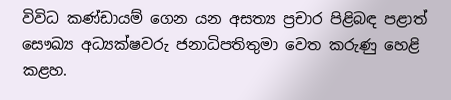විවිධ කණ්ඩායම් ගෙන යන අසත්‍ය ප්‍රචාර පිළිබඳ පළාත් සෞඛ්‍ය අධ්‍යක්ෂවරු ජනාධිපතිතුමා වෙත කරුණු හෙළි කළහ.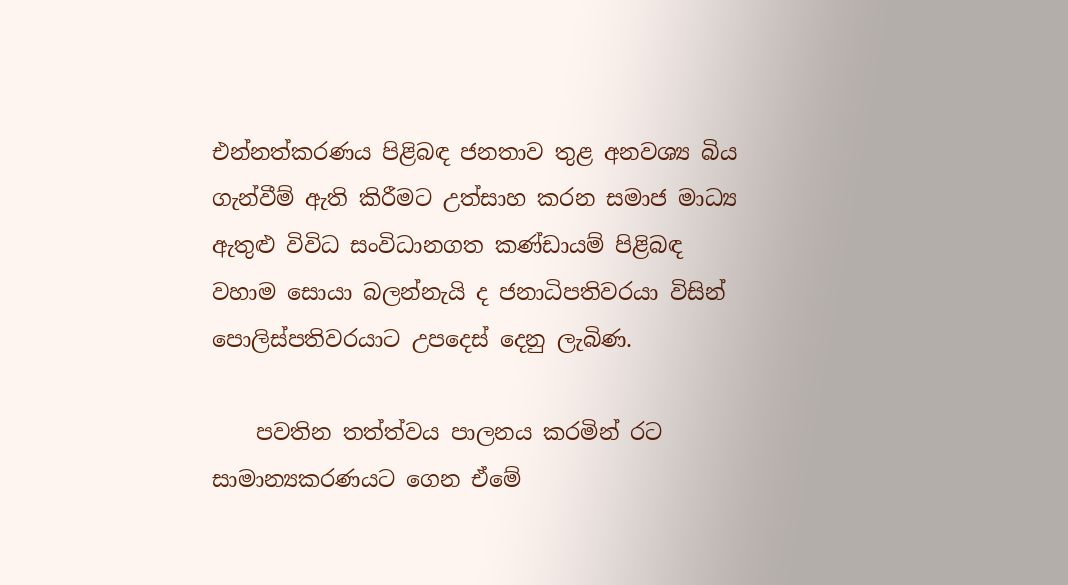එන්නත්කරණය පිළිබඳ ජනතාව තුළ අනවශ්‍ය බිය ගැන්වීම් ඇති කිරීමට උත්සාහ කරන සමාජ මාධ්‍ය ඇතුළු විවිධ සංවිධානගත කණ්ඩායම් පිළිබඳ වහාම සොයා බලන්නැයි ද ජනාධිපතිවරයා විසින් පොලිස්පතිවරයාට උපදෙස් දෙනු ලැබිණ.

    පවතින තත්ත්වය පාලනය කරමින් රට සාමාන්‍යකරණයට ගෙන ඒමේ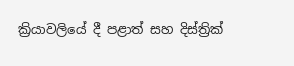ක්‍රියාවලියේ දී පළාත් සහ දිස්ත්‍රික්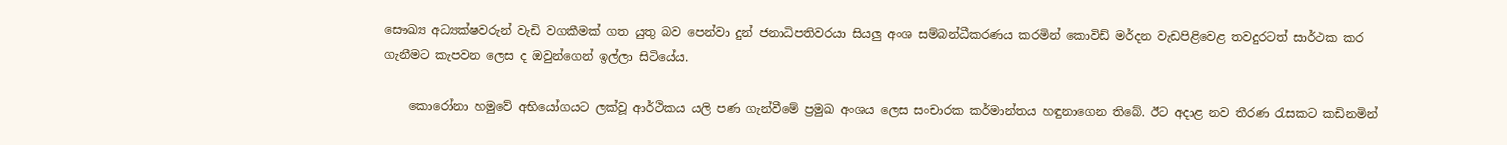සෞඛ්‍ය අධ්‍යක්ෂවරුන් වැඩි වගකීමක් ගත යුතු බව පෙන්වා දුන් ජනාධිපතිවරයා සියලු අංශ සම්බන්ධීකරණය කරමින් කොවිඩ් මර්දන වැඩපිළිවෙළ තවදුරටත් සාර්ථක කර ගැනීමට කැපවන ලෙස ද ඔවුන්ගෙන් ඉල්ලා සිටියේය.

    කොරෝනා හමුවේ අභියෝගයට ලක්වූ ආර්ථිකය යලි පණ ගැන්වීමේ ප්‍රමුඛ අංශය ලෙස සංචාරක කර්මාන්තය හඳුනාගෙන තිබේ. ඊට අදාළ නව තීරණ රැසකට කඩිනමින්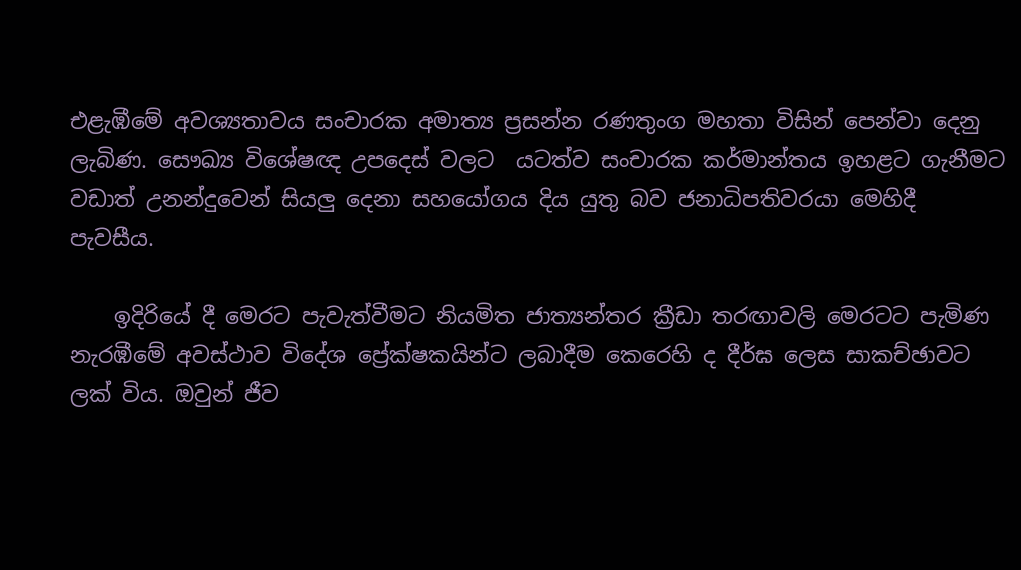එළැඹීමේ අවශ්‍යතාවය සංචාරක අමාත්‍ය ප්‍රසන්න රණතුංග මහතා විසින් පෙන්වා දෙනු ලැබිණ. සෞඛ්‍ය විශේෂඥ උපදෙස් වලට  යටත්ව සංචාරක කර්මාන්තය ඉහළට ගැනීමට වඩාත් උනන්දුවෙන් සියලු දෙනා සහයෝගය දිය යුතු බව ජනාධිපතිවරයා මෙහිදී පැවසීය.

    ඉදිරියේ දී මෙරට පැවැත්වීමට නියමිත ජාත්‍යන්තර ක්‍රීඩා තරඟාවලි මෙරටට පැමිණ නැරඹීමේ අවස්ථාව විදේශ ප්‍රේක්ෂකයින්ට ලබාදීම කෙරෙහි ද දීර්ඝ ලෙස සාකච්ඡාවට ලක් විය. ඔවුන් ජීව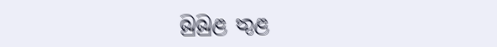බුබුළ තුළ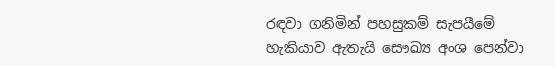රඳවා ගනිමින් පහසුකම් සැපයීමේ හැකියාව ඇතැයි සෞඛ්‍ය අංශ පෙන්වා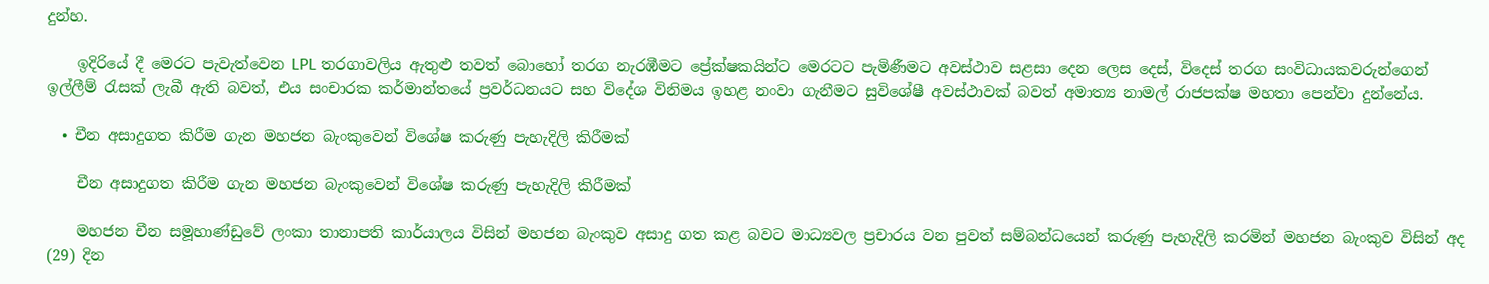දුන්හ.

    ඉදිරියේ දී මෙරට පැවැත්වෙන LPL තරගාවලිය ඇතුළු තවත් බොහෝ තරග නැරඹීමට ප්‍රේක්ෂකයින්ට මෙරටට පැමිණීමට අවස්ථාව සළසා දෙන ලෙස දෙස්, විදෙස් තරග සංවිධායකවරුන්ගෙන් ඉල්ලීම් රැසක් ලැබී ඇති බවත්, එය සංචාරක කර්මාන්තයේ ප්‍රවර්ධනයට සහ විදේශ විනිමය ඉහළ නංවා ගැනීමට සුවිශේෂී අවස්ථාවක් බවත් අමාත්‍ය නාමල් රාජපක්ෂ මහතා පෙන්වා දුන්නේය.

  • චීන අසාදුගත කිරීම ගැන මහජන බැංකුවෙන් විශේෂ කරුණු පැහැදිලි කිරීමක්

    චීන අසාදුගත කිරීම ගැන මහජන බැංකුවෙන් විශේෂ කරුණු පැහැදිලි කිරීමක්

    මහජන චීන සමූහාණ්ඩුවේ ලංකා තානාපති කාර්යාලය විසින් මහජන බැංකුව අසාදු ගත කළ බවට මාධ්‍යවල ප්‍රචාරය වන පුවත් සම්බන්ධයෙන් කරුණු පැහැදිලි කරමින් මහජන බැංකුව විසින් අද (29) දින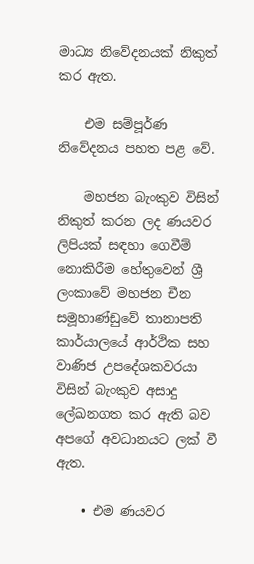මාධ්‍ය නිවේදනයක් නිකුත් කර ඇත.

    එම සම්පූර්ණ නිවේදනය පහත පළ වේ.

    මහජන බැංකුව විසින් නිකුත් කරන ලද ණයවර ලිපියක් සඳහා ගෙවීම් නොකිරීම හේතුවෙන් ශ්‍රී ලංකාවේ මහජන චීන සමූහාණ්ඩුවේ තානාපති කාර්යාලයේ ආර්ථික සහ වාණිජ උපදේශකවරයා විසින් බැංකුව අසාදු ලේඛනගත කර ඇති බව අපගේ අවධානයට ලක් වී ඇත.

    • එම ණයවර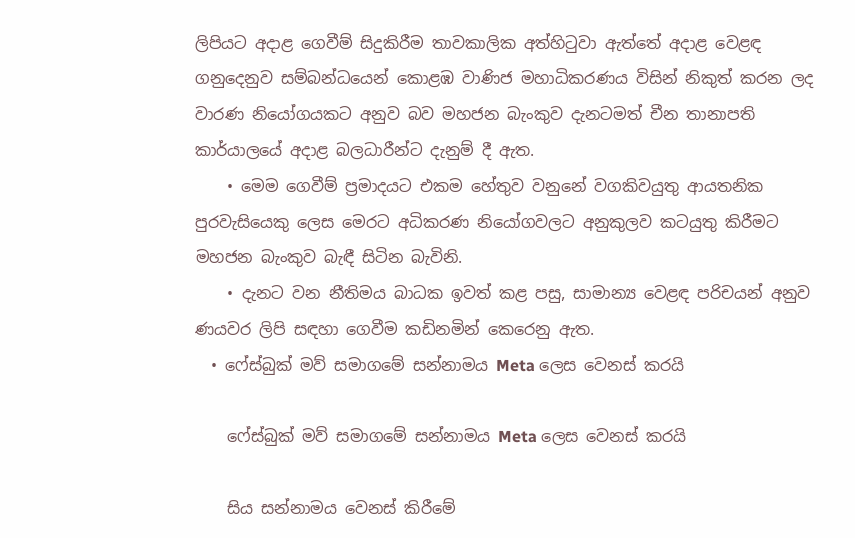ලිපියට අදාළ ගෙවීම් සිදුකිරීම තාවකාලික අත්හිටුවා ඇත්තේ අදාළ වෙළඳ ගනුදෙනුව සම්බන්ධයෙන් කොළඹ වාණිජ මහාධිකරණය විසින් නිකුත් කරන ලද වාරණ නියෝගයකට අනුව බව මහජන බැංකුව දැනටමත් චීන තානාපති කාර්යාලයේ අදාළ බලධාරීන්ට දැනුම් දී ඇත.
    • මෙම ගෙවීම් ප්‍රමාදයට එකම හේතුව වනුනේ වගකිවයුතු ආයතනික පුරවැසියෙකු ලෙස මෙරට අධිකරණ නියෝගවලට අනුකුලව කටයුතු කිරීමට මහජන බැංකුව බැඳී සිටින බැවිනි.
    • දැනට වන නීතිමය බාධක ඉවත් කළ පසු, සාමාන්‍ය වෙළඳ පරිචයන් අනුව ණයවර ලිපි සඳහා ගෙවීම කඩිනමින් කෙරෙනු ඇත.
  • ෆේස්බුක් මව් සමාගමේ සන්නාමය Meta ලෙස වෙනස් කරයි

    ෆේස්බුක් මව් සමාගමේ සන්නාමය Meta ලෙස වෙනස් කරයි

    සිය සන්නාමය වෙනස් කිරීමේ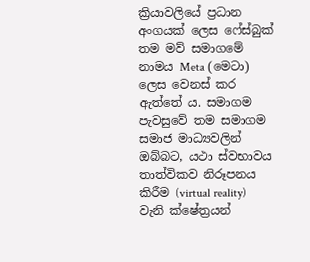ක්‍රියාවලියේ ප්‍රධාන අංගයක් ලෙස ෆේස්බුක් තම මව් සමාගමේ නාමය Meta (මෙටා) ලෙස වෙනස් කර ඇත්තේ ය. සමාගම පැවසුවේ තම සමාගම සමාජ මාධ්‍යවලින් ඔබ්බට, යථා ස්වභාවය තාත්විකව නිරූපනය කිරීම (virtual reality) වැනි ක්ෂේත්‍රයන්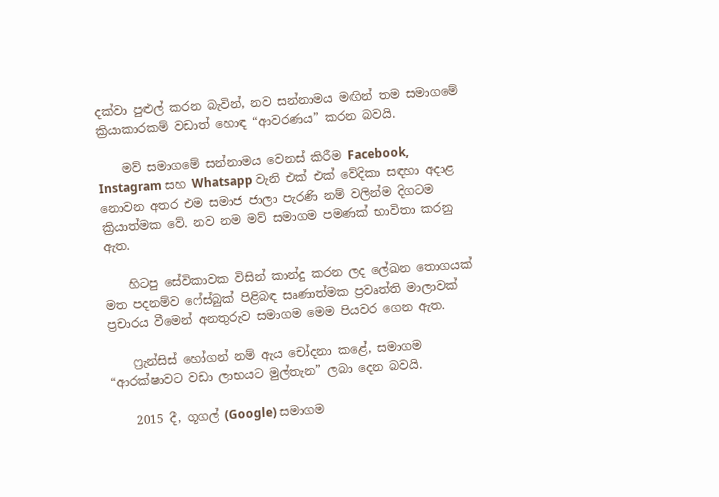දක්වා පුළුල් කරන බැවින්, නව සන්නාමය මඟින් තම සමාගමේ ක්‍රියාකාරකම් වඩාත් හොඳ “ආවරණය” කරන බවයි.

    මව් සමාගමේ සන්නාමය වෙනස් කිරීම Facebook, Instagram සහ Whatsapp වැනි එක් එක් වේදිකා සඳහා අදාළ නොවන අතර එම සමාජ ජාලා පැරණි නම් වලින්ම දිගටම ක්‍රියාත්මක වේ. නව නම මව් සමාගම පමණක් භාවිතා කරනු ඇත.

    හිටපු සේවිකාවක විසින් කාන්දු කරන ලද ලේඛන තොගයක් මත පදනම්ව ෆේස්බුක් පිළිබඳ සෘණාත්මක ප්‍රවෘත්ති මාලාවක් ප්‍රචාරය වීමෙන් අනතුරුව සමාගම මෙම පියවර ගෙන ඇත.

    ෆ්‍රැන්සිස් හෝගන් නම් ඇය චෝදනා කළේ, සමාගම “ආරක්ෂාවට වඩා ලාභයට මුල්තැන” ලබා දෙන බවයි.

    2015 දී, ගූගල් (Google) සමාගම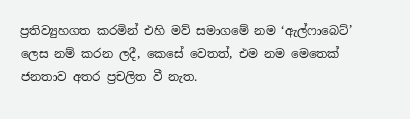ප්‍රතිව්‍යුහගත කරමින් එහි මව් සමාගමේ නම ‘ඇල්ෆාබෙට්’ ලෙස නම් කරන ලදී, කෙසේ වෙතත්, එම නම මෙතෙක් ජනතාව අතර ප්‍රචලිත වී නැත.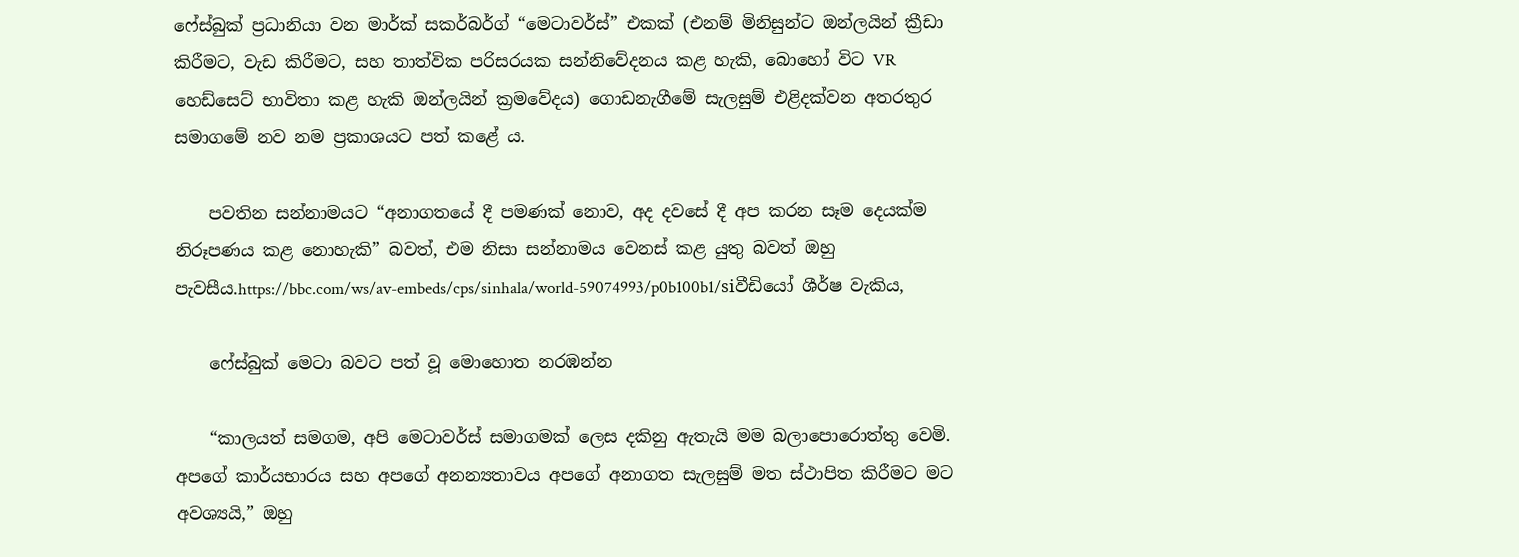ෆේස්බුක් ප්‍රධානියා වන මාර්ක් සකර්බර්ග් “මෙටාවර්ස්” එකක් (එනම් මිනිසුන්ට ඔන්ලයින් ක්‍රීඩා කිරීමට, වැඩ කිරීමට, සහ තාත්වික පරිසරයක සන්නිවේදනය කළ හැකි, බොහෝ විට VR හෙඩ්සෙට් භාවිතා කළ හැකි ඔන්ලයින් ක්‍රමවේදය) ගොඩනැගීමේ සැලසුම් එළිදක්වන අතරතුර සමාගමේ නව නම ප්‍රකාශයට පත් කළේ ය.

    පවතින සන්නාමයට “අනාගතයේ දී පමණක් නොව, අද දවසේ දී අප කරන සෑම දෙයක්ම නිරූපණය කළ නොහැකි” බවත්, එම නිසා සන්නාමය වෙනස් කළ යුතු බවත් ඔහු පැවසීය.https://bbc.com/ws/av-embeds/cps/sinhala/world-59074993/p0b100b1/siවීඩියෝ ශීර්ෂ වැකිය,

    ෆේස්බුක් මෙටා බවට පත් වූ මොහොත නරඹන්න

    “කාලයත් සමගම, අපි මෙටාවර්ස් සමාගමක් ලෙස දකිනු ඇතැයි මම බලාපොරොත්තු වෙමි. අපගේ කාර්යභාරය සහ අපගේ අනන්‍යතාවය අපගේ අනාගත සැලසුම් මත ස්ථාපිත කිරීමට මට අවශ්‍යයි,” ඔහු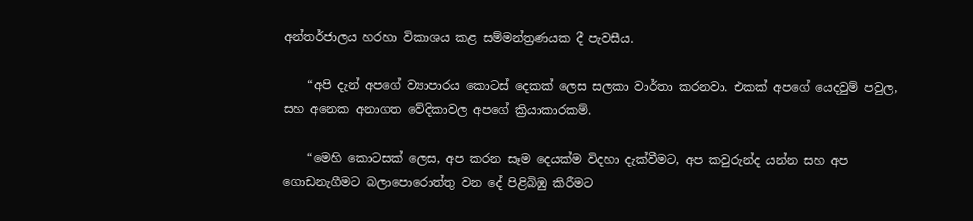අන්තර්ජාලය හරහා විකාශය කළ සම්මන්ත්‍රණයක දී පැවසීය.

    “අපි දැන් අපගේ ව්‍යාපාරය කොටස් දෙකක් ලෙස සලකා වාර්තා කරනවා. එකක් අපගේ යෙදවුම් පවුල, සහ අනෙක අනාගත වේදිකාවල අපගේ ක්‍රියාකාරකම්.

    “මෙහි කොටසක් ලෙස, අප කරන සෑම දෙයක්ම විදහා දැක්වීමට, අප කවුරුන්ද යන්න සහ අප ගොඩනැගීමට බලාපොරොත්තු වන දේ පිළිබිඹු කිරීමට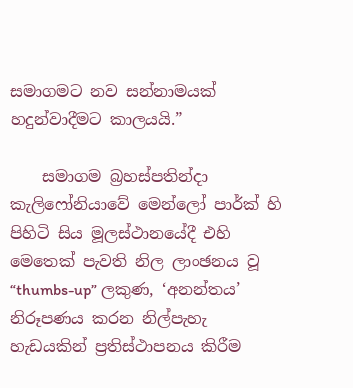සමාගමට නව සන්නාමයක් හදුන්වාදීමට කාලයයි.”

    සමාගම බ්‍රහස්පතින්දා කැලිෆෝනියාවේ මෙන්ලෝ පාර්ක් හි පිහිටි සිය මූලස්ථානයේදී එහි මෙතෙක් පැවති නිල ලාංඡනය වූ “thumbs-up” ලකුණ, ‘අනන්තය’ නිරූපණය කරන නිල්පැහැ හැඩයකින් ප්‍රතිස්ථාපනය කිරීම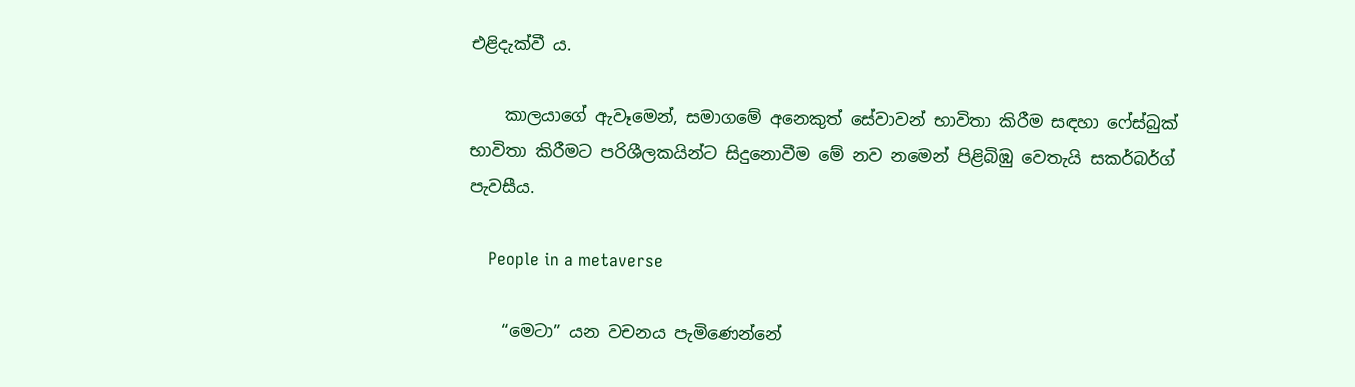එළිදැක්වී ය.

    කාලයාගේ ඇවෑමෙන්, සමාගමේ අනෙකුත් සේවාවන් භාවිතා කිරීම සඳහා ෆේස්බුක් භාවිතා කිරීමට පරිශීලකයින්ට සිදුනොවීම මේ නව නමෙන් පිළිබිඹු වෙතැයි සකර්බර්ග් පැවසීය.

    People in a metaverse

    “මෙටා” යන වචනය පැමිණෙන්නේ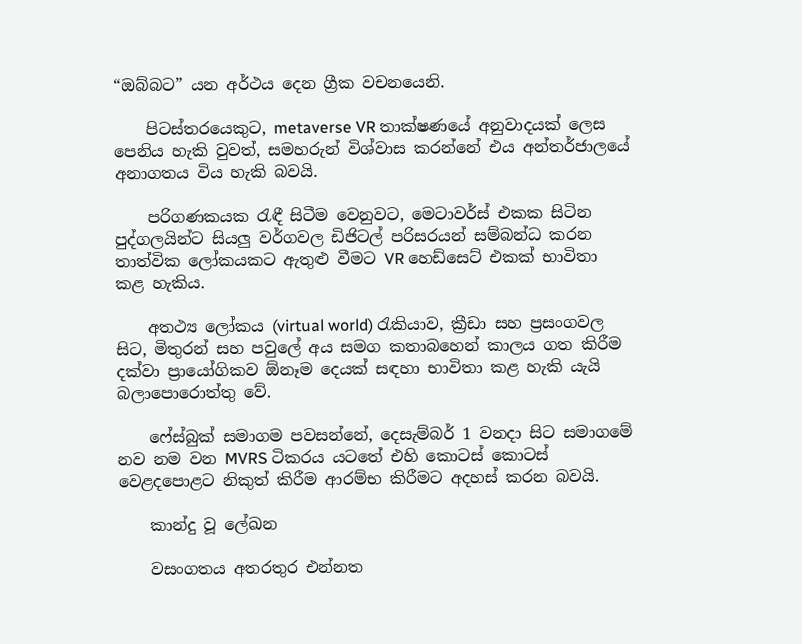“ඔබ්බට” යන අර්ථය දෙන ග්‍රීක වචනයෙනි.

    පිටස්තරයෙකුට, metaverse VR තාක්ෂණයේ අනුවාදයක් ලෙස පෙනිය හැකි වුවත්, සමහරුන් විශ්වාස කරන්නේ එය අන්තර්ජාලයේ අනාගතය විය හැකි බවයි.

    පරිගණකයක රැඳී සිටීම වෙනුවට, මෙටාවර්ස් එකක සිටින පුද්ගලයින්ට සියලු වර්ගවල ඩිජිටල් පරිසරයන් සම්බන්ධ කරන තාත්වික ලෝකයකට ඇතුළු වීමට VR හෙඩ්සෙට් එකක් භාවිතා කළ හැකිය.

    අතථ්‍ය ලෝකය (virtual world) රැකියාව, ක්‍රීඩා සහ ප්‍රසංගවල සිට, මිතුරන් සහ පවුලේ අය සමග කතාබහෙන් කාලය ගත කිරීම දක්වා ප්‍රායෝගිකව ඕනෑම දෙයක් සඳහා භාවිතා කළ හැකි යැයි බලාපොරොත්තු වේ.

    ෆේස්බුක් සමාගම පවසන්නේ, දෙසැම්බර් 1 වනදා සිට සමාගමේ නව නම වන MVRS ටිකරය යටතේ එහි කොටස් කොටස් වෙළදපොළට නිකුත් කිරීම ආරම්භ කිරීමට අදහස් කරන බවයි.

    කාන්දු වූ ලේඛන

    වසංගතය අතරතුර එන්නත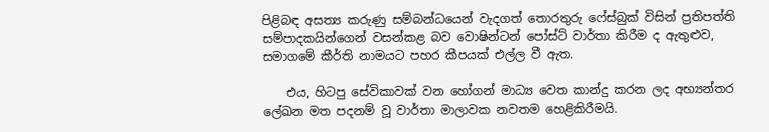පිළිබඳ අසත්‍ය කරුණු සම්බන්ධයෙන් වැදගත් තොරතුරු ෆේස්බුක් විසින් ප්‍රතිපත්ති සම්පාදකයින්ගෙන් වසන්කළ බව වොෂින්ටන් පෝස්ට් වාර්තා කිරීම ද ඇතුළුව, සමාගමේ කීර්ති නාමයට පහර කීපයක් එල්ල වී ඇත.

    එය, හිටපු සේවිකාවක් වන හෝගන් මාධ්‍ය වෙත කාන්දු කරන ලද අභ්‍යන්තර ලේඛන මත පදනම් වූ වාර්තා මාලාවක නවතම හෙළිකිරීමයි.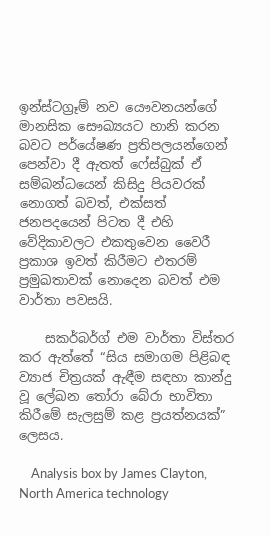ඉන්ස්ටග්‍රෑම් නව යෞවනයන්ගේ මානසික සෞඛ්‍යයට හානි කරන බවට පර්යේෂණ ප්‍රතිපලයන්ගෙන් පෙන්වා දී ඇතත් ෆේස්බුක් ඒ සම්බන්ධයෙන් කිසිදු පියවරක් නොගත් බවත්, එක්සත් ජනපදයෙන් පිටත දී එහි වේදිකාවලට එකතුවෙන වෛරී ප්‍රකාශ ඉවත් කිරීමට එතරම් ප්‍රමුඛතාවක් නොදෙන බවත් එම වාර්තා පවසයි.

    සකර්බර්ග් එම වාර්තා විස්තර කර ඇත්තේ “සිය සමාගම පිළිබඳ ව්‍යාජ චිත්‍රයක් ඇඳීම සඳහා කාන්දු වූ ලේඛන තෝරා බේරා භාවිතා කිරීමේ සැලසුම් කළ ප්‍රයත්නයක්” ලෙසය.

    Analysis box by James Clayton, North America technology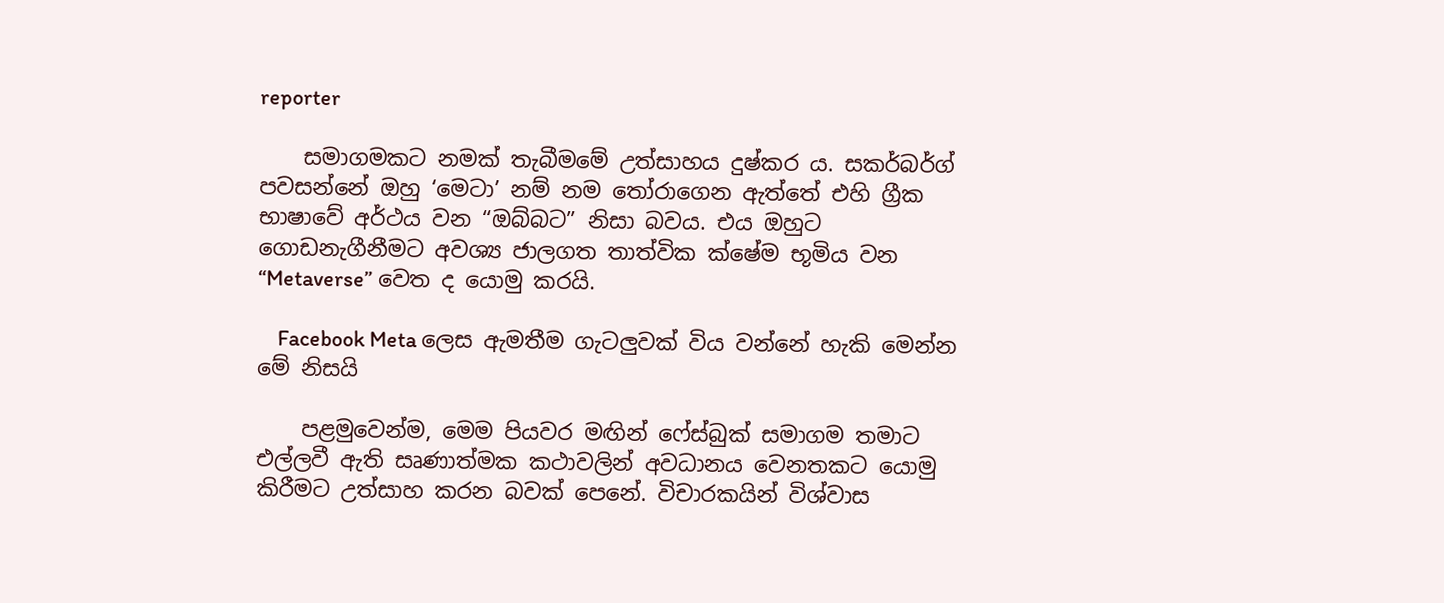reporter

    සමාගමකට නමක් තැබීමමේ උත්සාහය දුෂ්කර ය. සකර්බර්ග් පවසන්නේ ඔහු ‘මෙටා’ නම් නම තෝරාගෙන ඇත්තේ එහි ග්‍රීක භාෂාවේ අර්ථය වන “ඔබ්බට” නිසා බවය. එය ඔහුට ගොඩනැගීනීමට අවශ්‍ය ජාලගත තාත්වික ක්ෂේම භූමිය වන “Metaverse” වෙත ද යොමු කරයි.

    Facebook Meta ලෙස ඇමතීම ගැටලුවක් විය වන්නේ හැකි මෙන්න මේ නිසයි

    පළමුවෙන්ම, මෙම පියවර මඟින් ෆේස්බුක් සමාගම තමාට එල්ලවී ඇති සෘණාත්මක කථාවලින් අවධානය වෙනතකට යොමු කිරීමට උත්සාහ කරන බවක් පෙනේ. විචාරකයින් විශ්වාස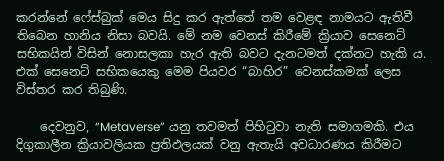කරන්නේ ෆේස්බුක් මෙය සිදු කර ඇත්තේ තම වෙළඳ නාමයට ඇතිවී තිබෙන හානිය නිසා බවයි. මේ නම වෙනස් කිරීමේ ක්‍රියාව සෙනෙට් සභිකයින් විසින් නොසලකා හැර ඇති බවට දැනටමත් දක්නට හැකි ය. එක් සෙනෙට් සභිකයෙකු මෙම පියවර “බාහිර” වෙනස්කමක් ලෙස විස්තර කර තිබුණි.

    දෙවනුව, “Metaverse” යනු තවමත් පිහිටුවා නැති සමාගමකි. එය දිගුකාලීන ක්‍රියාවලියක ප්‍රතිඵලයක් වනු ඇතැයි අවධාරණය කිරීමට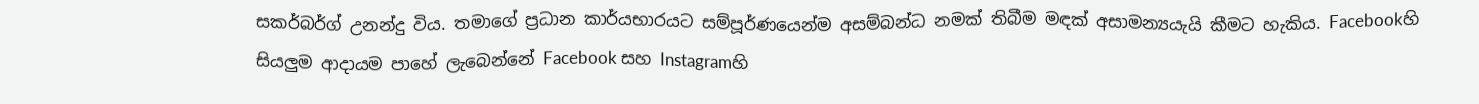සකර්බර්ග් උනන්දු විය. තමාගේ ප්‍රධාන කාර්යභාරයට සම්පූර්ණයෙන්ම අසම්බන්ධ නමක් තිබීම මඳක් අසාමන්‍යයැයි කීමට හැකිය. Facebookහි සියලුම ආදායම පාහේ ලැබෙන්නේ Facebook සහ Instagramහි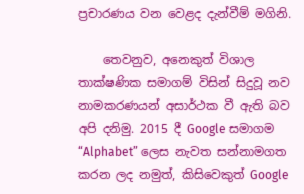ප්‍රචාරණය වන වෙළද දැන්වීම් මගිනි.

    තෙවනුව, අනෙකුත් විශාල තාක්ෂණික සමාගම් විසින් සිදුවූ නව නාමකරණයන් අසාර්ථක වී ඇති බව අපි දනිමු. 2015 දී Google සමාගම “Alphabet” ලෙස නැවත සන්නාමගත කරන ලද නමුත්, කිසිවෙකුත් Google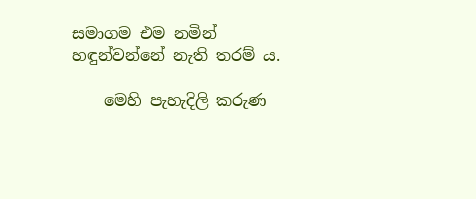සමාගම එම නමින් හඳුන්වන්නේ නැති තරම් ය.

    මෙහි පැහැදිලි කරුණ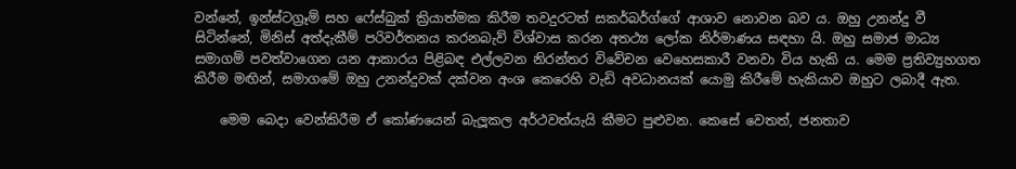වන්නේ, ඉන්ස්ටග්‍රෑම් සහ ෆේස්බුක් ක්‍රියාත්මක කිරීම තවදුරටත් සකර්බර්ග්ගේ ආශාව නොවන බව ය. ඔහු උනන්දු වී සිටින්නේ, මිනිස් අත්දැකීම් පරිවර්තනය කරනබැව් විශ්වාස කරන අතථ්‍ය ලෝක නිර්මාණය සඳහා යි. ඔහු සමාජ මාධ්‍ය සමාගම් පවත්වාගෙන යන ආකාරය පිළිබඳ එල්ලවන නිරන්තර විවේචන වෙහෙසකාරී වනවා විය හැකි ය. මෙම ප්‍රතිව්‍යුහගත කිරීම මඟින්, සමාගමේ ඔහු උනන්දුවක් දක්වන අංශ කෙරෙහි වැඩි අවධානයක් යොමු කිරීමේ හැකියාව ඔහුට ලබාදී ඇත.

    මෙම බෙදා වෙන්කිරීම ඒ කෝණයෙන් බැලූකල අර්ථවත්යැයි කීමට පුළුවන. කෙසේ වෙතත්, ජනතාව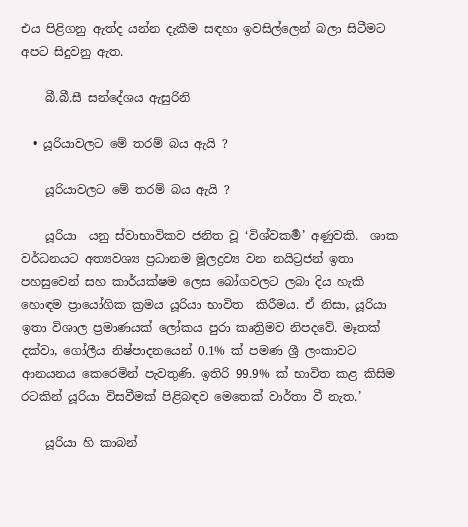එය පිළිගනු ඇත්ද යන්න දැකීම සඳහා ඉවසිල්ලෙන් බලා සිටීමට අපට සිදුවනු ඇත.

    බී.බී.සී සන්දේශය ඇසුරිනි

  • යූරියාවලට මේ තරම් බය ඇයි ?

    යූරියාවලට මේ තරම් බය ඇයි ?

    යූරියා  යනු ස්වාභාවිකව ජනිත වූ ‘විශ්වකර්‍ම’ අණුවකි.  ශාක වර්ධනයට අත්‍යවශ්‍ය ප්‍රධානම මූලද්‍රව්‍ය වන නයිට්‍රජන් ඉතා පහසුවෙන් සහ කාර්යක්ෂම ලෙස බෝගවලට ලබා දිය හැකි හොඳම ප්‍රායෝගික ක්‍රමය යූරියා භාවිත  කිරීමය. ඒ නිසා, යූරියා ඉතා විශාල ප්‍රමාණයක් ලෝකය පුරා කෘත්‍රිමව නිපදවේ. මෑතක් දක්වා, ගෝලීය නිෂ්පාදනයෙන් 0.1% ක් පමණ ශ්‍රී ලංකාවට ආනයනය කෙරෙමින් පැවතුණි. ඉතිරි 99.9% ක් භාවිත කළ කිසිම රටකින් යූරියා විසවීමක් පිළිබඳව මෙතෙක් වාර්තා වී නැත.’

    යූරියා හි කාබන්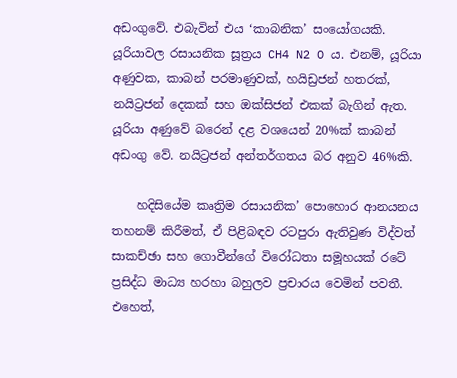අඩංගුවේ. එබැවින් එය ‘කාබනික’ සංයෝගයකි. යූරියාවල රසායනික සූත්‍රය CH4 N2 O ය. එනම්, යූරියා අණුවක, කාබන් පරමාණුවක්, හයිඩ්‍රජන් හතරක්, නයිට්‍රජන් දෙකක් සහ ඔක්සිජන් එකක් බැගින් ඇත. යූරියා අණුවේ බරෙන් දළ වශයෙන් 20%ක් කාබන් අඩංගු වේ. නයිට්‍රජන් අන්තර්ගතය බර අනුව 46%කි.

    හදිසියේම කෘත්‍රිම රසායනික’ පොහොර ආනයනය තහනම් කිරීමත්, ඒ පිළිබඳව රටපුරා ඇතිවුණ විද්වත් සාකච්ඡා සහ ගොවීන්ගේ විරෝධතා සමූහයක් රටේ ප්‍රසිද්ධ මාධ්‍ය හරහා බහුලව ප්‍රචාරය වෙමින් පවතී. එහෙත්,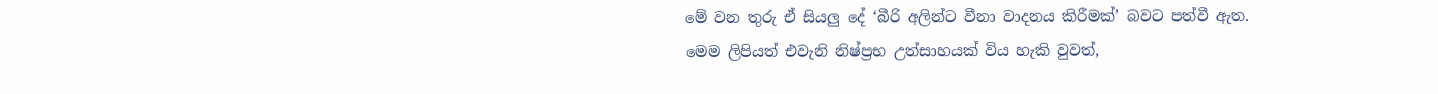මේ වන තුරු ඒ සියලු‍ දේ ‘බීරි අලින්ට වීනා වාදනය කිරීමක්’ බවට පත්වී ඇත. මෙම ලිපියත් එවැනි නිෂ්ප්‍රභ උත්සාහයක් විය හැකි වුවත්,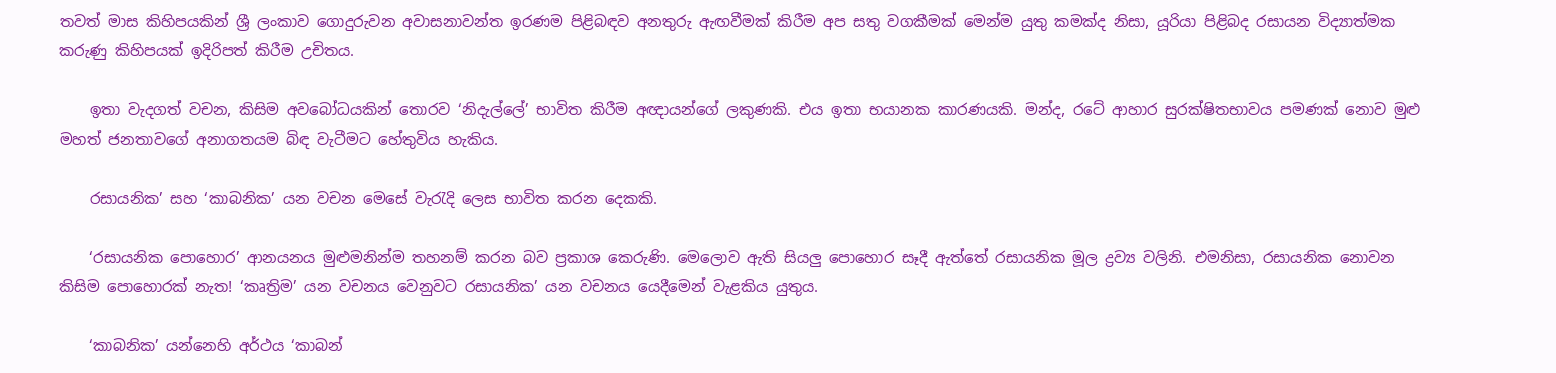තවත් මාස කිහිපයකින් ශ්‍රී ලංකාව ගොදුරුවන අවාසනාවන්ත ඉරණම පිළිබඳව අනතුරු ඇඟවීමක් කිරීම අප සතු වගකීමක් මෙන්ම යුතු කමක්ද නිසා, යූරියා පිළිබද රසායන විද්‍යාත්මක කරුණු කිහිපයක් ඉදිරිපත් කිරීම උචිතය.

    ඉතා වැදගත් වචන, කිසිම අවබෝධයකින් තොරව ‘නිදැල්ලේ’ භාවිත කිරීම අඥායන්ගේ ලකුණකි. එය ඉතා භයානක කාරණයකි. මන්ද, රටේ ආහාර සුරක්ෂිතභාවය පමණක් නොව මුළු මහත් ජනතාවගේ අනාගතයම බිඳ වැටීමට හේතුවිය හැකිය.

    රසායනික’ සහ ‘කාබනික’ යන වචන මෙසේ වැරැදි ලෙස භාවිත කරන දෙකකි.

    ‘රසායනික පොහොර’ ආනයනය මුළුමනින්ම තහනම් කරන බව ප්‍රකාශ කෙරුණි. මෙලොව ඇති සියලු‍ පොහොර සෑදී ඇත්තේ රසායනික මූල ද්‍රව්‍ය වලිනි. එමනිසා, රසායනික නොවන කිසිම පොහොරක් නැත! ‘කෘත්‍රිම’ යන වචනය වෙනුවට රසායනික’ යන වචනය යෙදීමෙන් වැළකිය යුතුය.

    ‘කාබනික’ යන්නෙහි අර්ථය ‘කාබන්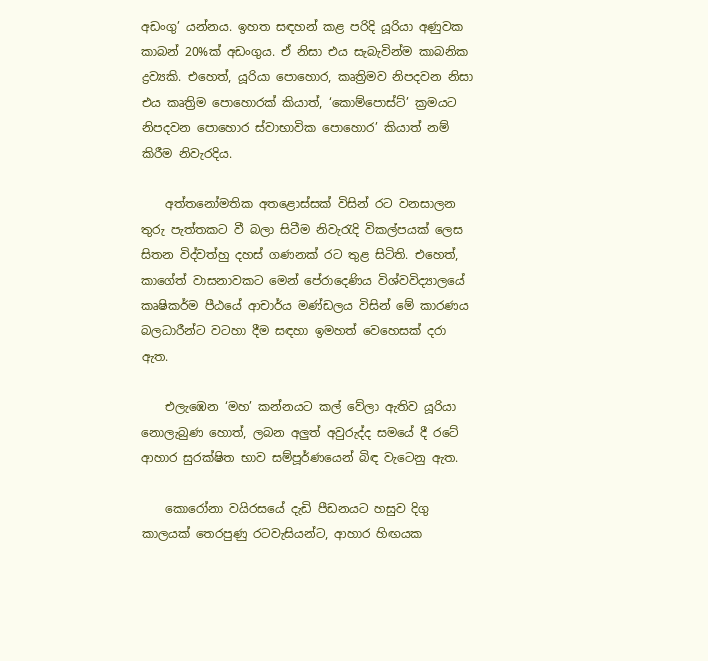අඩංගු’ යන්නය. ඉහත සඳහන් කළ පරිදි යූරියා අණුවක කාබන් 20%ක් අඩංගුය. ඒ නිසා එය සැබැවින්ම කාබනික ද්‍රව්‍යකි. එහෙත්, යූරියා පොහොර, කෘත්‍රිමව නිපදවන නිසා එය කෘත්‍රිම පොහොරක් කියාත්, ‘කොම්පොස්ට්’ ක්‍රමයට නිපදවන පොහොර ස්වාභාවික පොහොර’ කියාත් නම් කිරීම නිවැරදිය.

    අත්තනෝමතික අතළොස්සක් විසින් රට වනසාලන තුරු පැත්තකට වී බලා සිටීම නිවැරැදි විකල්පයක් ලෙස සිතන විද්වත්හු දහස් ගණනක් රට තුළ සිටිති. එහෙත්, කාගේත් වාසනාවකට මෙන් පේරාදෙණිය විශ්වවිද්‍යාලයේ කෘෂිකර්ම පීඨයේ ආචාර්ය මණ්ඩලය විසින් මේ කාරණය බලධාරීන්ට වටහා දීම සඳහා ඉමහත් වෙහෙසක් දරා ඇත.

    එලැඹෙන ‘මහ’ කන්නයට කල් වේලා ඇතිව යූරියා නොලැබුණ හොත්, ලබන අලු‍ත් අවුරුද්ද සමයේ දී රටේ ආහාර සුරක්ෂිත භාව සම්පූර්ණයෙන් බිඳ වැටෙනු ඇත.

    කොරෝනා වයිරසයේ දැඩි පීඩනයට හසුව දිගු කාලයක් තෙරපුණු රටවැසියන්ට, ආහාර හිඟයක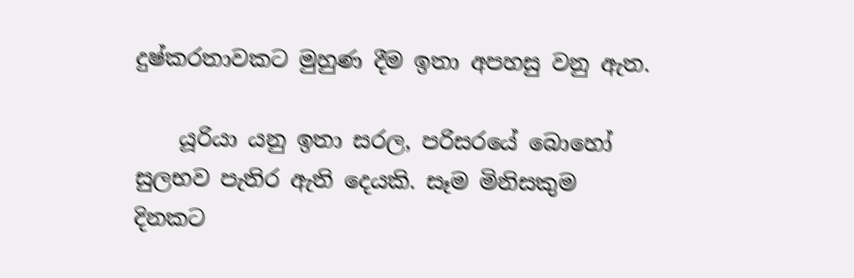දුෂ්කරතාවකට මුහුණ දීම ඉතා අපහසු වනු ඇත.

    යූරියා යනු ඉතා සරල, පරිසරයේ බොහෝ සුලභව පැතිර ඇති දෙයකි. සෑම මිනිසකුම දිනකට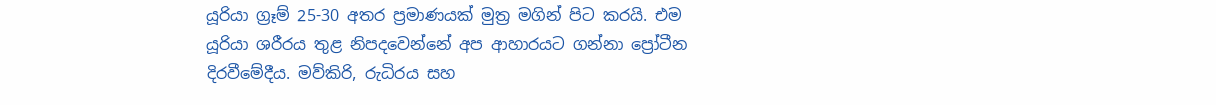යූරියා ග්‍රෑම් 25-30 අතර ප්‍රමාණයක් මුත්‍ර මගින් පිට කරයි. එම යූරියා ශරීරය තුළ නිපදවෙන්නේ අප ආහාරයට ගන්නා ප්‍රෝටීන දිරවීමේදීය. මව්කිරි, රුධිරය සහ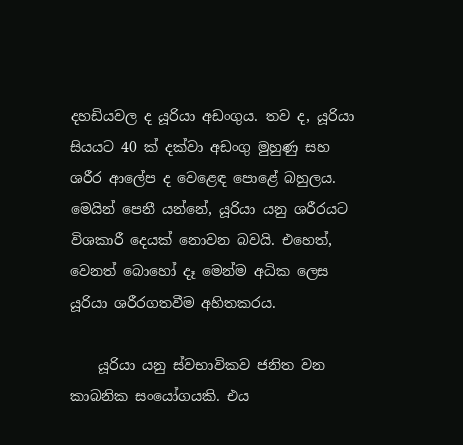දහඩියවල ද යූරියා අඩංගුය. තව ද, යූරියා සියයට 40 ක් දක්වා අඩංගු මුහුණු සහ ශරීර ආලේප ද වෙළෙඳ පොළේ බහුලය. මෙයින් පෙනී යන්නේ, යූරියා යනු ශරීරයට විශකාරී දෙයක් නොවන බවයි. එහෙත්, වෙනත් බොහෝ දෑ මෙන්ම අධික ලෙස යූරියා ශරීරගතවීම අහිතකරය.

    යූරියා යනු ස්වභාවිකව ජනිත වන කාබනික සංයෝගයකි. එය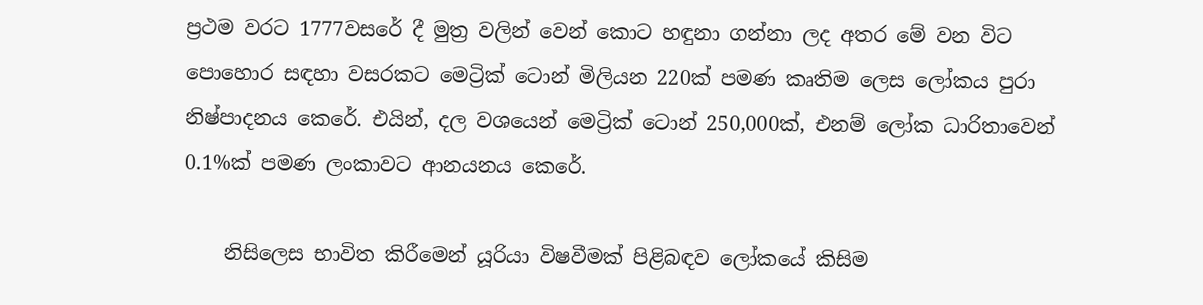ප්‍රථම වරට 1777වසරේ දී මුත්‍ර වලින් වෙන් කොට හඳුනා ගන්නා ලද අතර මේ වන විට පොහොර සඳහා වසරකට මෙට්‍රික් ටොන් මිලියන 220ක් පමණ කෘතිම ලෙස ලෝකය පුරා නිෂ්පාදනය කෙරේ. එයින්, දල වශයෙන් මෙට්‍රික් ටොන් 250,000ක්, එනම් ලෝක ධාරිතාවෙන් 0.1%ක් පමණ ලංකාවට ආනයනය කෙරේ.

    නිසිලෙස භාවිත කිරීමෙන් යූරියා විෂවීමක් පිළිබඳව ලෝකයේ කිසිම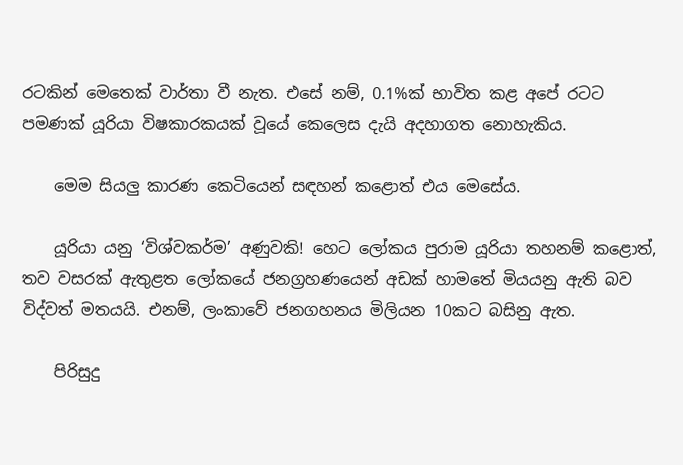රටකින් මෙතෙක් වාර්තා වී නැත. එසේ නම්, 0.1%ක් භාවිත කළ අපේ රටට පමණක් යූරියා විෂකාරකයක් වූයේ කෙලෙස දැයි අදහාගත නොහැකිය.

    මෙම සියලු කාරණ කෙටියෙන් සඳහන් කළොත් එය මෙසේය.

    යූරියා යනු ‘විශ්වකර්ම’ අණුවකි! හෙට ලෝකය පුරාම යූරියා තහනම් කළොත්, තව වසරක් ඇතුළත ලෝකයේ ජනග්‍රහණයෙන් අඩක් හාමතේ මියයනු ඇති බව විද්වත් මතයයි. එනම්, ලංකාවේ ජනගහනය මිලියන 10කට බසිනු ඇත.

    පිරිසුදු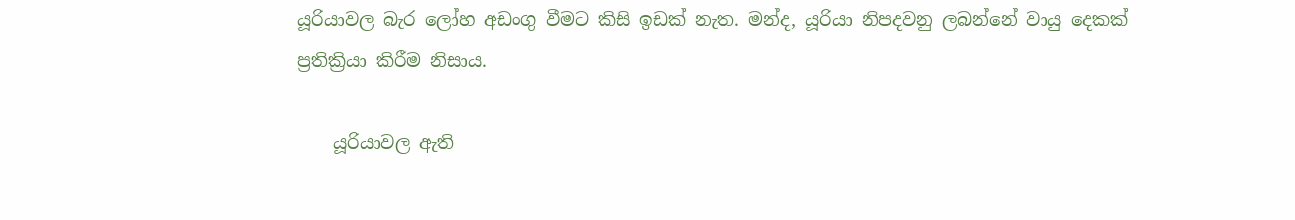යූරියාවල බැර ලෝහ අඩංගු වීමට කිසි ඉඩක් නැත. මන්ද, යූරියා නිපදවනු ලබන්නේ වායු දෙකක් ප්‍රතික්‍රියා කිරීම නිසාය.

    යූරියාවල ඇති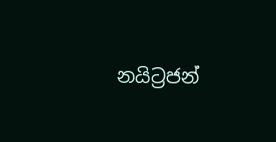නයිට්‍රජන්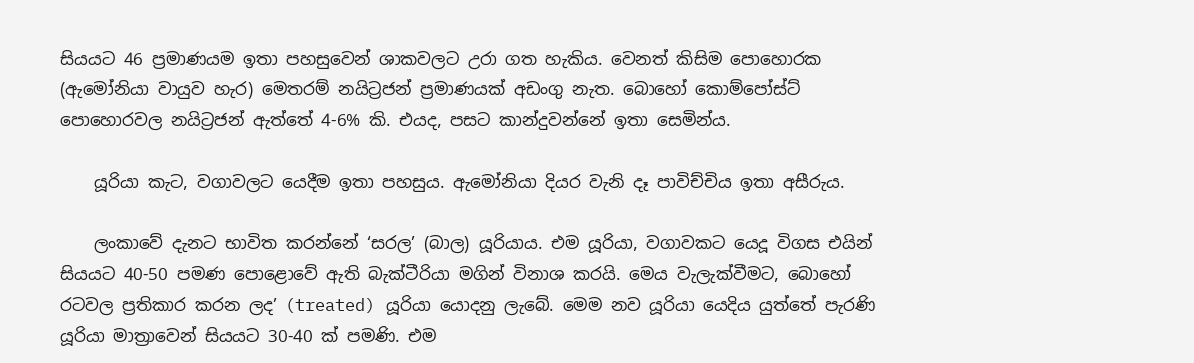සියයට 46 ප්‍රමාණයම ඉතා පහසුවෙන් ශාකවලට උරා ගත හැකිය. වෙනත් කිසිම පොහොරක (ඇමෝනියා වායුව හැර) මෙතරම් නයිට්‍රජන් ප්‍රමාණයක් අඩංගු නැත. බොහෝ කොම්පෝස්ට් පොහොරවල නයිට්‍රජන් ඇත්තේ 4-6% කි. එයද, පසට කාන්දුවන්නේ ඉතා සෙමින්ය.

    යූරියා කැට, වගාවලට යෙදීම ඉතා පහසුය. ඇමෝනියා දියර වැනි දෑ පාවිච්චිය ඉතා අසීරුය.

    ලංකාවේ දැනට භාවිත කරන්නේ ‘සරල’ (බාල) යූරියාය. එම යූරියා, වගාවකට යෙදූ විගස එයින් සියයට 40-50 පමණ පොළොවේ ඇති බැක්ටීරියා මගින් විනාශ කරයි. මෙය වැලැක්වීමට, බොහෝ රටවල ප්‍රතිකාර කරන ලද’ (treated) යූරියා යොදනු ලැබේ. මෙම නව යූරියා යෙදිය යුත්තේ පැරණි යූරියා මාත්‍රාවෙන් සියයට 30-40 ක් පමණි. එම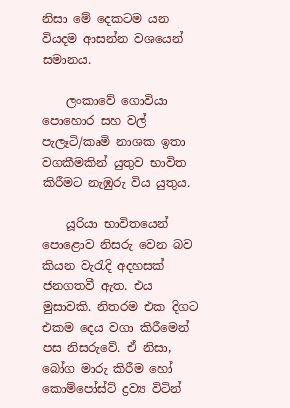නිසා මේ දෙකටම යන වියදම ආසන්න වශයෙන් සමානය.

    ලංකාවේ ගොවියා පොහොර සහ වල් පැලෑටි/කෘමි නාශක ඉතා වගකීමකින් යුතුව භාවිත කිරීමට නැඹුරු විය යුතුය.

    යූරියා භාවිතයෙන් පොළොව නිසරු වෙන බව කියන වැරැදි අදහසක් ජනගතවී ඇත. එය මුසාවකි. නිතරම එක දිගට එකම දෙය වගා කිරීමෙන් පස නිසරුවේ. ඒ නිසා, බෝග මාරු කිරීම හෝ කොම්පෝස්ට් ද්‍රව්‍ය විටින්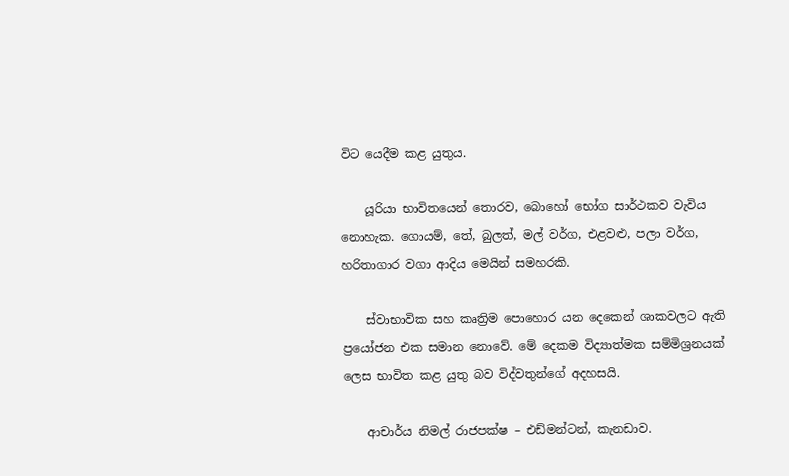විට යෙදීම කළ යුතුය.

    යූරියා භාවිතයෙන් තොරව, බොහෝ භෝග සාර්ථකව වැවිය නොහැක. ගොයම්, තේ, බුලත්, මල් වර්ග, එළවළු, පලා වර්ග, හරිතාගාර වගා ආදිය මෙයින් සමහරකි.

    ස්වාභාවික සහ කෘත්‍රිම පොහොර යන දෙකෙන් ශාකවලට ඇති ප්‍රයෝජන එක සමාන නොවේ. මේ දෙකම විද්‍යාත්මක සම්මිශ්‍රනයක් ලෙස භාවිත කළ යුතු බව විද්වතුන්ගේ අදහසයි.

    ආචාර්ය නිමල් රාජපක්ෂ – එඩ්මන්ටන්, කැනඩාව.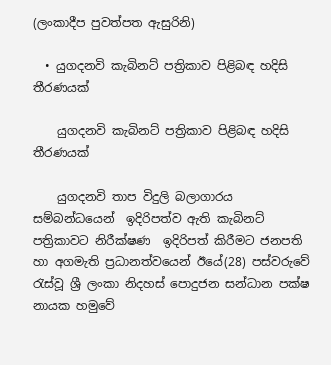(ලංකාදීප පුවත්පත ඇසුරිනි)

  • යුගදනවි කැබිනට් පත්‍රිකාව පිළිබඳ හදිසි තීරණයක්

    යුගදනවි කැබිනට් පත්‍රිකාව පිළිබඳ හදිසි තීරණයක්

    යුගදනවි තාප විදුලි බලාගාරය සම්බන්ධයෙන්  ඉදිරිපත්ව ඇති කැබිනට් පත්‍රිකාවට නිරීක්ෂණ  ඉදිරිපත් කිරීමට ජනපති හා අගමැති ප්‍රධානත්වයෙන් ඊයේ(28) පස්වරුවේ රැස්වූ ශ්‍රී ලංකා නිදහස් පොදුජන සන්ධාන පක්ෂ නායක හමුවේ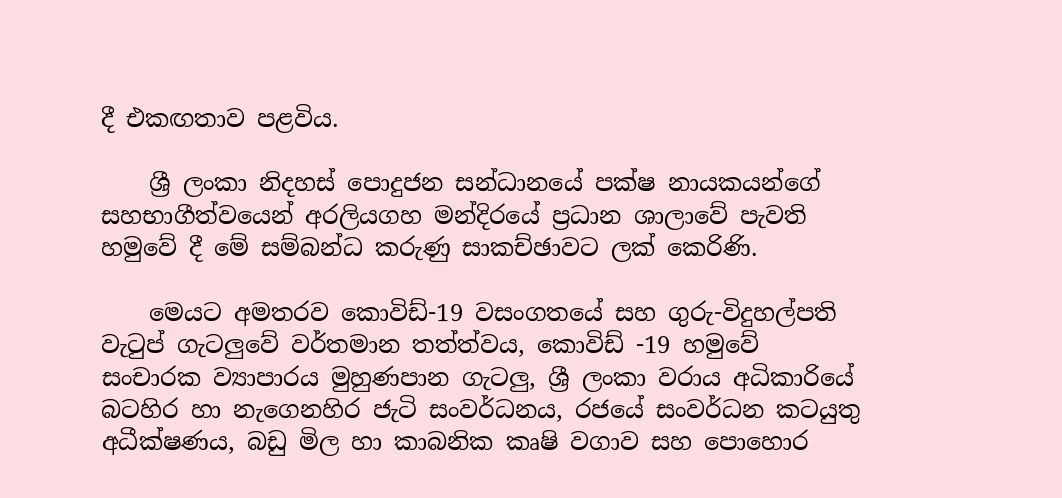දී එකඟතාව පළවිය.

    ශ්‍රී ලංකා නිදහස් පොදුජන සන්ධානයේ පක්ෂ නායකයන්ගේ සහභාගීත්වයෙන් අරලියගහ මන්දිරයේ ප්‍රධාන ශාලාවේ පැවති හමුවේ දී මේ සම්බන්ධ කරුණු සාකච්ඡාවට ලක් කෙරිණි.

    මෙයට අමතරව කොවිඩ්-19 වසංගතයේ සහ ගුරු-විදුහල්පති වැටුප් ගැටලුවේ වර්තමාන තත්ත්වය, කොවිඩ් -19 හමුවේ සංචාරක ව්‍යාපාරය මුහුණපාන ගැටලු, ශ්‍රී ලංකා වරාය අධිකාරියේ බටහිර හා නැගෙනහිර ජැටි සංවර්ධනය, රජයේ සංවර්ධන කටයුතු අධීක්ෂණය, බඩු මිල හා කාබනික කෘෂි වගාව සහ පොහොර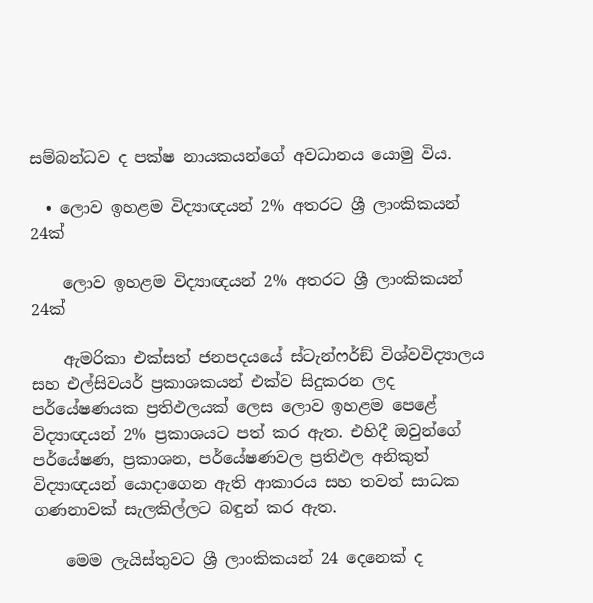සම්බන්ධව ද පක්ෂ නායකයන්ගේ අවධානය යොමු විය.

  • ලොව ඉහළම විද්‍යාඥයන් 2% අතරට ශ්‍රී ලාංකිකයන් 24ක්

    ලොව ඉහළම විද්‍යාඥයන් 2% අතරට ශ්‍රී ලාංකිකයන් 24ක්

    ඇමරිකා එක්සත් ජනපදයයේ ස්ටැන්ෆර්ඞ් විශ්වවිද්‍යාලය සහ එල්සිවයර් ප්‍රකාශකයන් එක්ව සිදුකරන ලද පර්යේෂණයක ප්‍රතිඵලයක් ලෙස ලොව ඉහළම පෙළේ විද්‍යාඥයන් 2% ප්‍රකාශයට පත් කර ඇත. එහිදී ඔවුන්ගේ පර්යේෂණ, ප්‍රකාශන, පර්යේෂණවල ප්‍රතිඵල අනිකුත් විද්‍යාඥයන් යොදාගෙන ඇති ආකාරය සහ තවත් සාධක ගණනාවක් සැලකිල්ලට බඳුන් කර ඇත.

    මෙම ලැයිස්තුවට ශ්‍රී ලාංකිකයන් 24 දෙනෙක් ද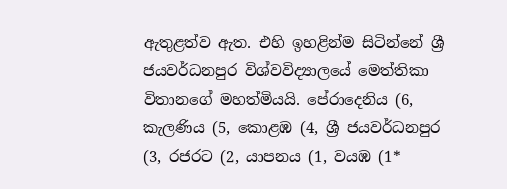ඇතුළත්ව ඇත. එහි ඉහළින්ම සිටින්නේ ශ්‍රී ජයවර්ධනපුර විශ්වවිද්‍යාලයේ මෙත්තිකා විතානගේ මහත්මියයි. පේරාදෙනිය (6, කැලණිය (5, කොළඹ (4, ශ්‍රී ජයවර්ධනපුර (3, රජරට (2, යාපනය (1, වයඹ (1*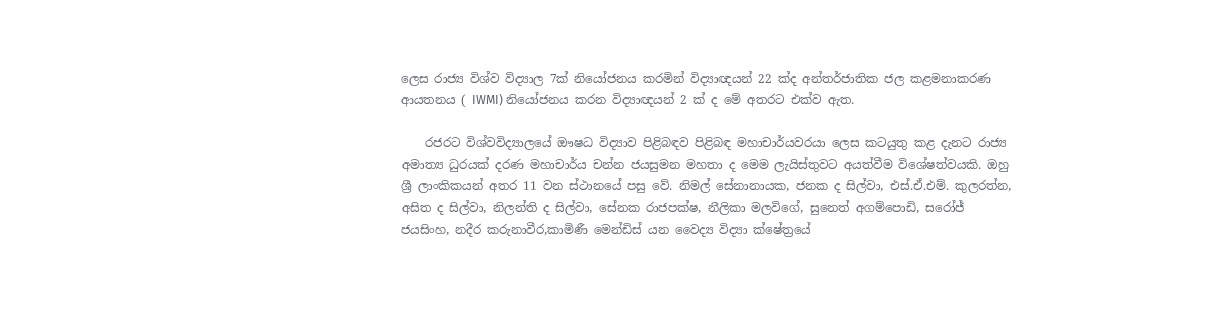ලෙස රාජ්‍ය විශ්ව විද්‍යාල 7ක් නියෝජනය කරමින් විද්‍යාඥයන් 22 ක්ද අන්තර්ජාතික ජල කළමනාකරණ ආයතනය ( IWMI) නියෝජනය කරන විද්‍යාඥයන් 2 ක් ද මේ අතරට එක්ව ඇත.

    රජරට විශ්වවිද්‍යාලයේ ඖෂධ විද්‍යාව පිළිබඳව පිළිබඳ මහාචාර්යවරයා ලෙස කටයුතු කළ දැනට රාජ්‍ය අමාත්‍ය ධුරයක් දරණ මහාචාර්ය චන්න ජයසුමන මහතා ද මෙම ලැයිස්තුවට අයත්වීම විශේෂත්වයකි. ඔහු ශ්‍රී ලාංකිකයන් අතර 11 වන ස්ථානයේ පසු වේ. නිමල් සේනානායක, ජනක ද සිල්වා, එස්.ඒ.එම්. කුලරත්න, අසිත ද සිල්වා, නිලන්ති ද සිල්වා, සේනක රාජපක්ෂ, නීලිකා මලවිගේ, සුනෙත් අගම්පොඩි, සරෝජ් ජයසිංහ, නදීර කරුනාවීර,කාමිණී මෙන්ඩිස් යන වෛද්‍ය විද්‍යා ක්ෂේත්‍රයේ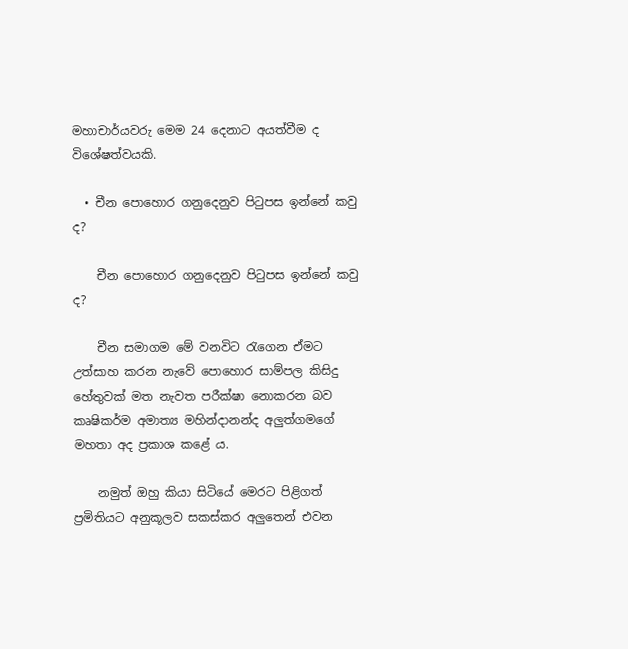මහාචාර්යවරු මෙම 24 දෙනාට අයත්වීම ද විශේෂත්වයකි.

  • චීන පොහොර ගනුදෙනුව පිටුපස ඉන්නේ කවු ද?

    චීන පොහොර ගනුදෙනුව පිටුපස ඉන්නේ කවු ද?

    චීන සමාගම මේ වනවිට රැගෙන ඒමට උත්සාහ කරන නැවේ පොහොර සාම්පල කිසිදු හේතුවක් මත නැවත පරීක්ෂා නොකරන බව කෘෂිකර්ම අමාත්‍ය මහින්දානන්ද අලුත්ගමගේ මහතා අද ප්‍රකාශ කළේ ය.

    නමුත් ඔහු කියා සිටියේ මෙරට පිළිගත් ප්‍රමිතියට අනුකූලව සකස්කර අලුතෙන් එවන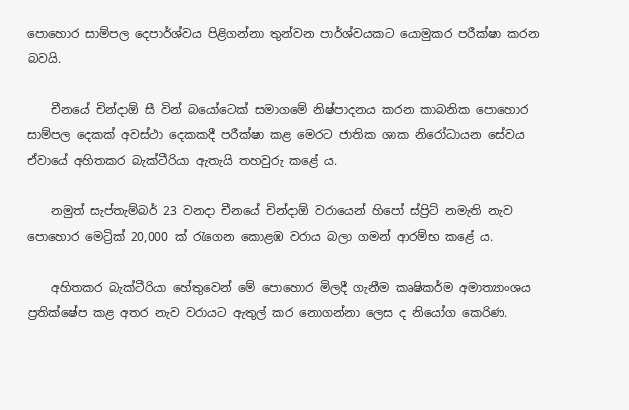පොහොර සාම්පල දෙපාර්ශ්වය පිළිගන්නා තුන්වන පාර්ශ්වයකට යොමුකර පරීක්ෂා කරන බවයි.

    චීනයේ චින්දාඕ සී වින් බයෝටෙක් සමාගමේ නිෂ්පාදනය කරන කාබනික පොහොර සාම්පල දෙකක් අවස්ථා දෙකකදී පරීක්ෂා කළ මෙරට ජාතික ශාක නිරෝධායන සේවය ඒවායේ අහිතකර බැක්ටීරියා ඇතැයි තහවුරු කළේ ය.

    නමුත් සැප්තැම්බර් 23 වනදා චීනයේ චින්දාඕ වරායෙන් හිපෝ ස්ප්‍රිට් නමැති නැව පොහොර මෙට්‍රික් 20,000 ක් රැගෙන කොළඹ වරාය බලා ගමන් ආරම්භ කළේ ය.

    අහිතකර බැක්ටීරියා හේතුවෙන් මේ පොහොර මිලදී ගැනීම කෘෂිකර්ම අමාත්‍යාංශය ප්‍රතික්ෂේප කළ අතර නැව වරායට ඇතුල් කර නොගන්නා ලෙස ද නියෝග කෙරිණ.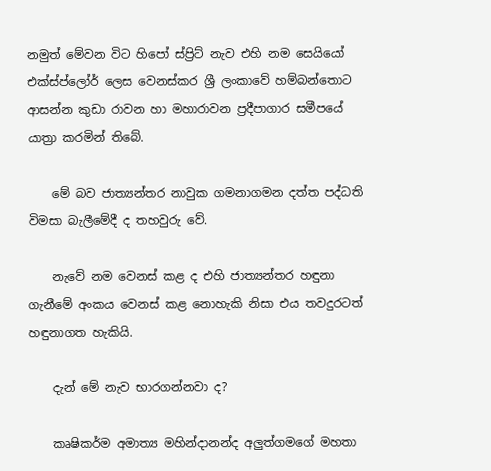නමුත් මේවන විට හිපෝ ස්ප්‍රිට් නැව එහි නම සෙයියෝ එක්ස්ප්ලෝර් ලෙස වෙනස්කර ශ්‍රී ලංකාවේ හම්බන්තොට ආසන්න කුඩා රාවන හා මහාරාවන ප්‍රදීපාගාර සමීපයේ යාත්‍රා කරමින් තිබේ.

    මේ බව ජාත්‍යන්තර නාවුක ගමනාගමන දත්ත පද්ධති විමසා බැලීමේදී ද තහවුරු වේ.

    නැවේ නම වෙනස් කළ ද එහි ජාත්‍යන්තර හඳුනා ගැනීමේ අංකය වෙනස් කළ නොහැකි නිසා එය තවදුරටත් හඳුනාගත හැකියි.

    දැන් මේ නැව භාරගන්නවා ද?

    කෘෂිකර්ම අමාත්‍ය මහින්දානන්ද අලුත්ගමගේ මහතා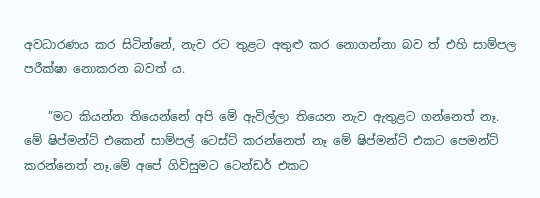අවධාරණය කර සිටින්නේ, නැව රට තුළට අතුළු කර නොගන්නා බව ත් එහි සාම්පල පරීක්ෂා නොකරන බවත් ය.

    ”මට කියන්න තියෙන්නේ අපි මේ ඇවිල්ලා තියෙන නැව ඇතුළට ගන්නෙත් නෑ. මේ ෂිප්මන්ට් එකෙන් සාම්පල් ටෙස්ට් කරන්නෙත් නෑ මේ ෂිප්මන්ට් එකට පෙමන්ට් කරන්නෙත් නෑ.මේ අපේ ගිවිසුමට ටෙන්ඩර් එකට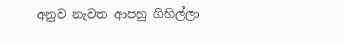අනුව නැවත ආපහු ගිහිල්ලා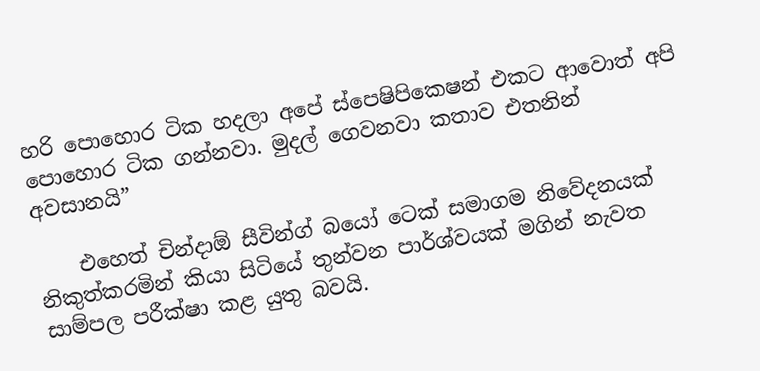හරි පොහොර ටික හදලා අපේ ස්පෙෂිපිකෙෂන් එකට ආවොත් අපි පොහොර ටික ගන්නවා. මුදල් ගෙවනවා කතාව එතනින් අවසානයි”

    එහෙත් චින්දාඕ සීවින්ග් බයෝ ටෙක් සමාගම නිවේදනයක් නිකුත්කරමින් කියා සිටියේ තුන්වන පාර්ශ්වයක් මගින් නැවත සාම්පල පරීක්ෂා කළ යුතු බවයි.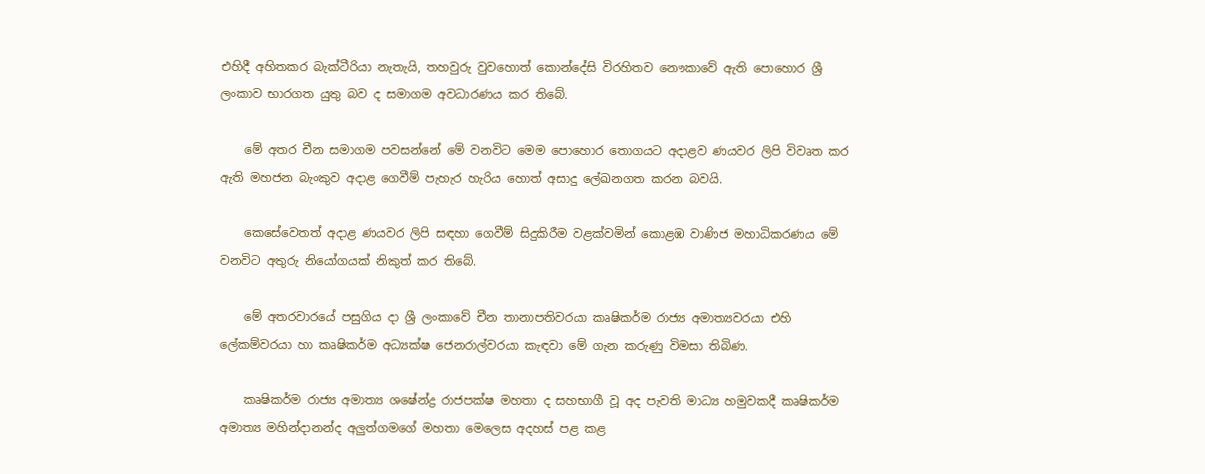එහිදී අහිතකර බැක්ටීරියා නැතැයි, තහවුරු වුවහොත් කොන්දේසි විරහිතව නෞකාවේ ඇති පොහොර ශ්‍රී ලංකාව භාරගත යුතු බව ද සමාගම අවධාරණය කර තිබේ.

    මේ අතර චීන සමාගම පවසන්නේ මේ වනවිට මෙම පොහොර තොගයට අදාළව ණයවර ලිපි විවෘත කර ඇති මහජන බැංකුව අදාළ ගෙවීම් පැහැර හැරිය හොත් අසාදු ලේඛනගත කරන බවයි.

    කෙසේවෙතත් අදාළ ණයවර ලිපි සඳහා ගෙවීම් සිදුකිරීම වළක්වමින් කොළඹ වාණිජ මහාධිකරණය මේ වනවිට අතුරු නියෝගයක් නිකුත් කර තිබේ.

    මේ අතරවාරයේ පසුගිය දා ශ්‍රී ලංකාවේ චීන තානාපතිවරයා කෘෂිකර්ම රාජ්‍ය අමාත්‍යවරයා එහි ලේකම්වරයා හා කෘෂිකර්ම අධ්‍යක්ෂ ජෙනරාල්වරයා කැඳවා මේ ගැන කරුණු විමසා තිබිණ.

    කෘෂිකර්ම රාජ්‍ය අමාත්‍ය ශෂේන්ද්‍ර රාජපක්ෂ මහතා ද සහභාගී වූ අද පැවති මාධ්‍ය හමුවකදී කෘෂිකර්ම අමාත්‍ය මහින්දානන්ද අලුත්ගමගේ මහතා මෙලෙස අදහස් පළ කළ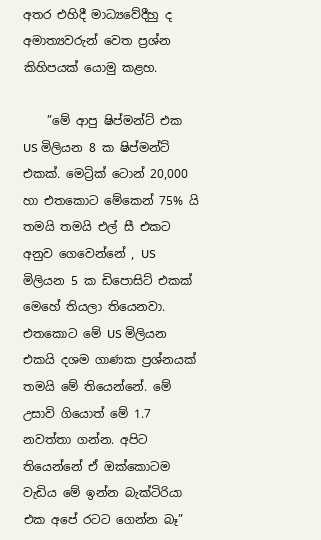අතර එහිදී මාධ්‍යවේදීහු ද අමාත්‍යවරුන් වෙත ප්‍රශ්න කිහිපයක් යොමු කළහ.

    ”මේ ආපු ෂිප්මන්ට් එක US මිලියන 8 ක ෂිප්මන්ට් එකක්. මෙට්‍රික් ටොන් 20,000 හා එතකොට මේකෙන් 75% යි තමයි තමයි එල් සී එකට අනුව ගෙවෙන්නේ , US මිලියන 5 ක ඩිපොසිට් එකක් මෙහේ තියලා තියෙනවා. එතකොට මේ US මිලියන එකයි දශම ගාණක ප්‍රශ්නයක් තමයි මේ තියෙන්නේ. මේ උසාවි ගියොත් මේ 1.7 නවත්තා ගන්න. අපිට තියෙන්නේ ඒ ඔක්කොටම වැඩිය මේ ඉන්න බැක්ටිරියා එක අපේ රටට ගෙන්න බෑ”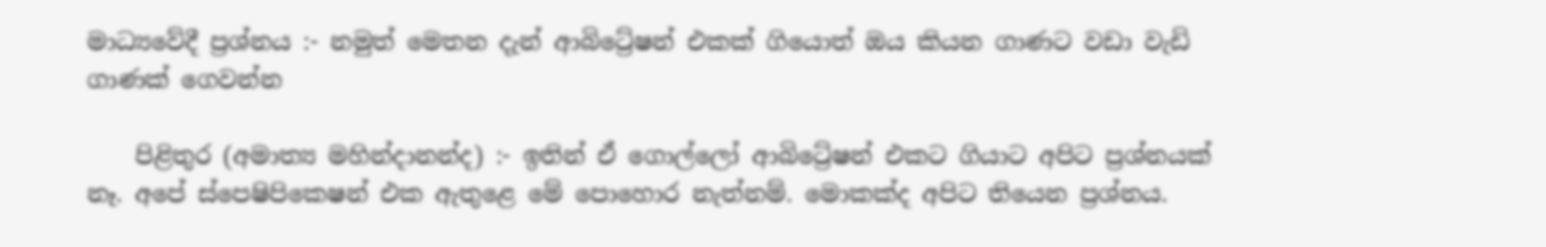මාධ්‍යවේදී ප්‍රශ්නය :- නමුත් මෙතන දැන් ආබිට්‍රේෂන් එකක් ගියොත් ඔය කියන ගාණට වඩා වැඩි ගාණක් ගෙවන්න

    පිළිතුර (අමාත්‍ය මහින්දානන්ද) :- ඉතින් ඒ ගොල්ලෝ ආබිට්‍රේෂන් එකට ගියාට අපිට ප්‍රශ්නයක් නෑ. අපේ ස්පෙෂිපිකෙෂන් එක ඇතුළෙ මේ පොහොර නැත්නම්. මොකක්ද අපිට තියෙන ප්‍රශ්නය.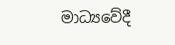මාධ්‍යවේදී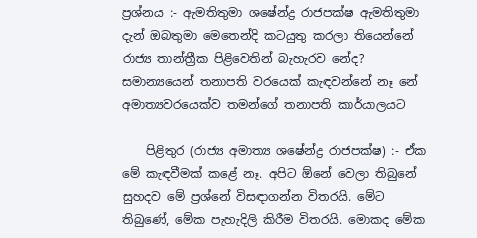ප්‍රශ්නය :- ඇමතිතුමා ශෂේන්ද්‍ර රාජපක්ෂ ඇමතිතුමා දැන් ඔබතුමා මෙතෙන්දි කටයුතු කරලා තියෙන්නේ රාජ්‍ය තාන්ත්‍රීක පිළිවෙතින් බැහැරව නේද? සමාන්‍යයෙන් තනාපති වරයෙක් කැඳවන්නේ නෑ නේ අමාත්‍යවරයෙක්ව තමන්ගේ තනාපති කාර්යාලයට

    පිළිතුර (රාජ්‍ය අමාත්‍ය ශෂේන්ද්‍ර රාජපක්ෂ) :- ඒක මේ කැඳවීමක් කළේ නෑ. අපිට ඕනේ වෙලා තිබුනේ සුහදව මේ ප්‍රශ්නේ විසඳාගන්න විතරයි. මේට තිබුණේ, මේක පැහැදිලි කිරීම විතරයි. මොකද මේක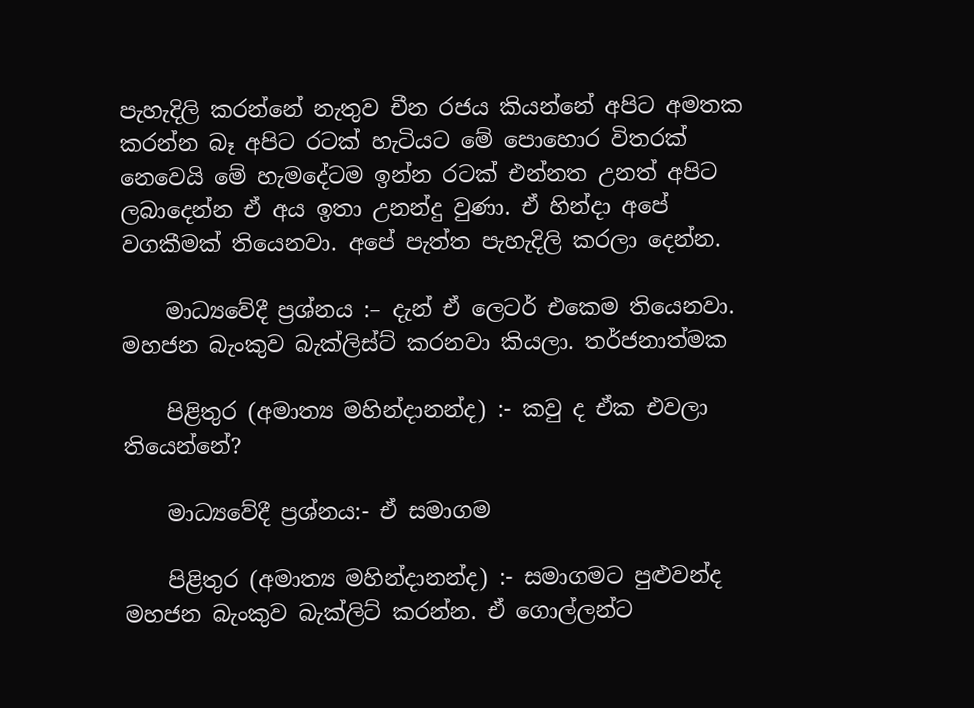පැහැදිලි කරන්නේ නැතුව චීන රජය කියන්නේ අපිට අමතක කරන්න බෑ අපිට රටක් හැටියට මේ පොහොර විතරක් නෙවෙයි මේ හැමදේටම ඉන්න රටක් එන්නත උනත් අපිට ලබාදෙන්න ඒ අය ඉතා උනන්දු වුණා. ඒ හින්දා අපේ වගකීමක් තියෙනවා. අපේ පැත්ත පැහැදිලි කරලා දෙන්න.

    මාධ්‍යවේදී ප්‍රශ්නය :– දැන් ඒ ලෙටර් එකෙම තියෙනවා. මහජන බැංකුව බැක්ලිස්ට් කරනවා කියලා. තර්ජනාත්මක

    පිළිතුර (අමාත්‍ය මහින්දානන්ද) :- කවු ද ඒක එවලා තියෙන්නේ?

    මාධ්‍යවේදී ප්‍රශ්නය:- ඒ සමාගම

    පිළිතුර (අමාත්‍ය මහින්දානන්ද) :- සමාගමට පුළුවන්ද මහජන බැංකුව බැක්ලිට් කරන්න. ඒ ගොල්ලන්ට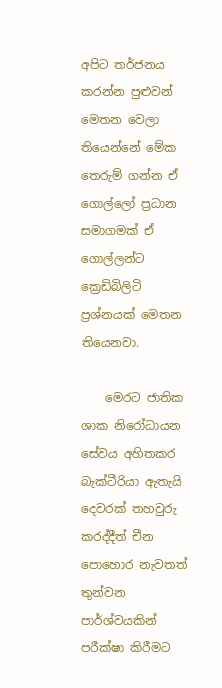අපිට තර්ජනය කරන්න පුළුවන් මෙතන වෙලා තියෙන්නේ මේක තෙරුම් ගන්න ඒ ගොල්ලෝ ප්‍රධාන සමාගමක් ඒ ගොල්ලන්ට ක්‍රෙඩිබිලිටි ප්‍රශ්නයක් මෙතන තියෙනවා.

    මෙරට ජාතික ශාක නිරෝධායන සේවය අහිතකර බැක්ටීරියා ඇතැයි දෙවරක් තහවුරු කරද්දීත් චීන පොහොර නැවතත් තුන්වන පාර්ශ්වයකින් පරීක්ෂා කිරීමට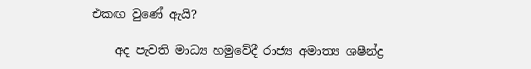එකඟ වුණේ ඇයි?

    අද පැවති මාධ්‍ය හමුවේදී රාජ්‍ය අමාත්‍ය ශෂීන්ද්‍ර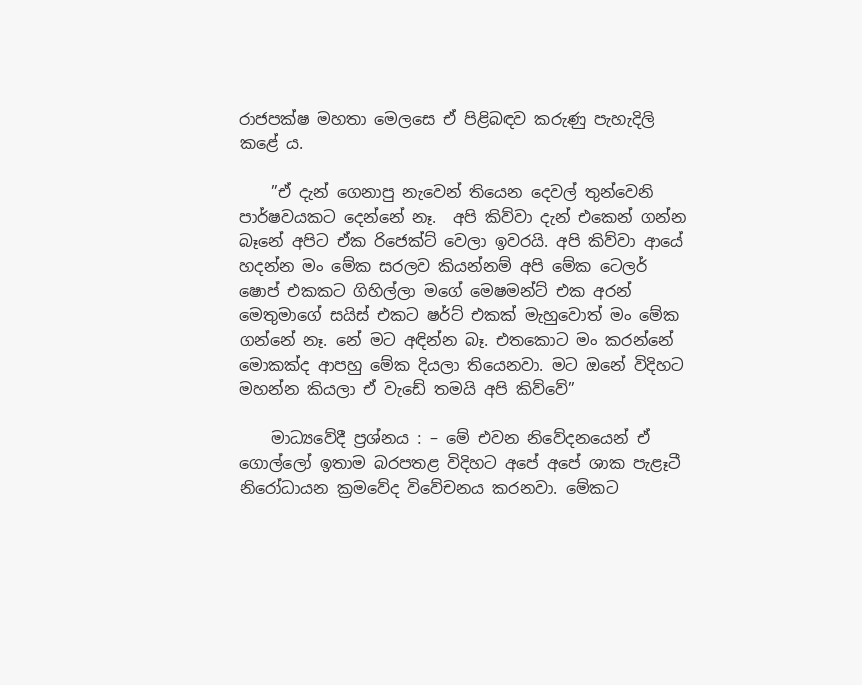රාජපක්ෂ මහතා මෙලසෙ ඒ පිළිබඳව කරුණු පැහැදිලි කළේ ය.

    ”ඒ දැන් ගෙනාපු නැවෙන් තියෙන දෙවල් තුන්වෙනි පාර්ෂවයකට දෙන්නේ නෑ.  අපි කිව්වා දැන් එකෙන් ගන්න බෑනේ අපිට ඒක රිජෙක්ට් වෙලා ඉවරයි. අපි කිව්වා ආයේ හදන්න මං මේක සරලව කියන්නම් අපි මේක ටෙලර් ෂොප් එකකට ගිහිල්ලා මගේ මෙෂමන්ට් එක අරන් මෙතුමාගේ සයිස් එකට ෂර්ට් එකක් මැහුවොත් මං මේක ගන්නේ නෑ. නේ මට අඳින්න බෑ. එතකොට මං කරන්නේ මොකක්ද ආපහු මේක දියලා තියෙනවා. මට ඔනේ විදිහට මහන්න කියලා ඒ වැඩේ තමයි අපි කිව්වේ”

    මාධ්‍යවේදී ප්‍රශ්නය : – මේ එවන නිවේදනයෙන් ඒ ගොල්ලෝ ඉතාම බරපතළ විදිහට අපේ අපේ ශාක පැළෑටී නිරෝධායන ක්‍රමවේද විවේචනය කරනවා. මේකට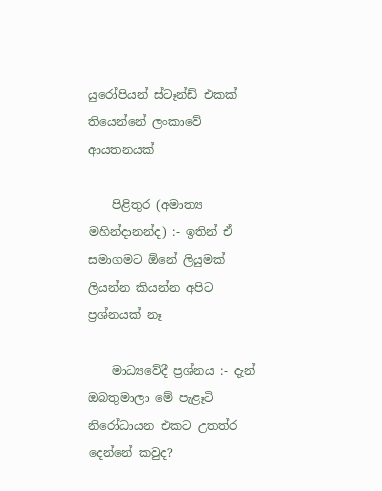යුරෝපියන් ස්ටෑන්ඩ් එකක් තියෙන්නේ ලංකාවේ ආයතනයක්

    පිළිතුර (අමාත්‍ය මහින්දානන්ද) :- ඉතින් ඒ සමාගමට ඕනේ ලියුමක් ලියන්න කියන්න අපිට ප්‍රශ්නයක් නෑ

    මාධ්‍යවේදී ප්‍රශ්නය :- දැන් ඔබතුමාලා මේ පැළෑටි නිරෝධායන එකට උතත්ර දෙන්නේ කවුද?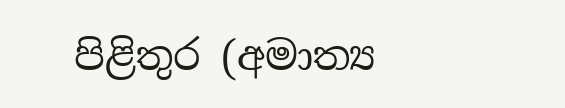පිළිතුර (අමාත්‍ය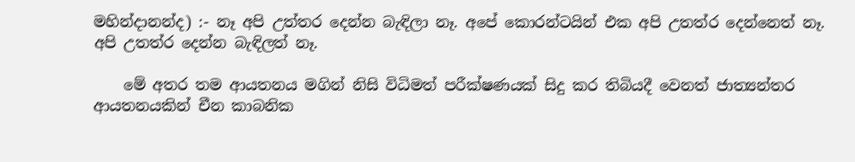මහින්දානන්ද) :- නෑ අපි උත්තර දෙන්න බැඳිලා නෑ. අපේ කොරන්ටයින් එක අපි උතත්ර දෙන්නෙත් නෑ.  අපි උතත්ර දෙන්න බැඳිලත් නෑ.

    මේ අතර තම ආයතනය මගින් නිසි විධිමත් පරීක්ෂණයක් සිදු කර තිබියදී වෙනත් ජාත්‍යන්තර ආයතනයකින් චීන කාබනික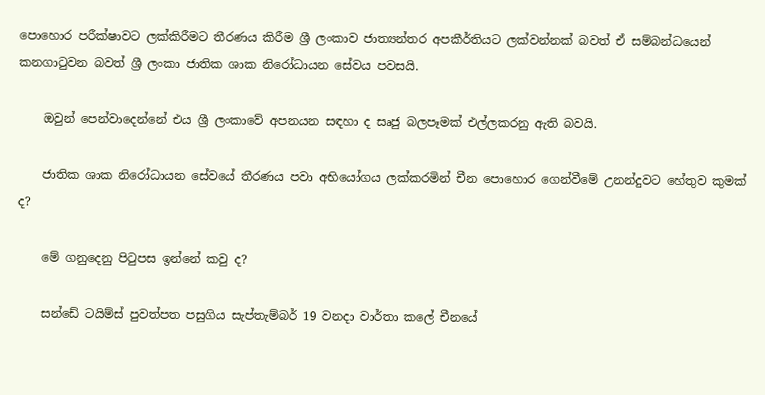පොහොර පරීක්ෂාවට ලක්කිරීමට තීරණය කිරීම ශ්‍රී ලංකාව ජාත්‍යන්තර අපකීර්තියට ලක්වන්නක් බවත් ඒ සම්බන්ධයෙන් කනගාටුවන බවත් ශ්‍රී ලංකා ජාතික ශාක නිරෝධායන සේවය පවසයි.

    ඔවුන් පෙන්වාදෙන්නේ එය ශ්‍රී ලංකාවේ අපනයන සඳහා ද සෘජු බලපෑමක් එල්ලකරනු ඇති බවයි.

    ජාතික ශාක නිරෝධායන සේවයේ තීරණය පවා අභියෝගය ලක්කරමින් චීන පොහොර ගෙන්වීමේ උනන්දුවට හේතුව කුමක් ද?

    මේ ගනුදෙනු පිටුපස ඉන්නේ කවු ද?

    සන්ඩේ ටයිම්ස් පුවත්පත පසුගිය සැප්තැම්බර් 19 වනදා වාර්තා කලේ චීනයේ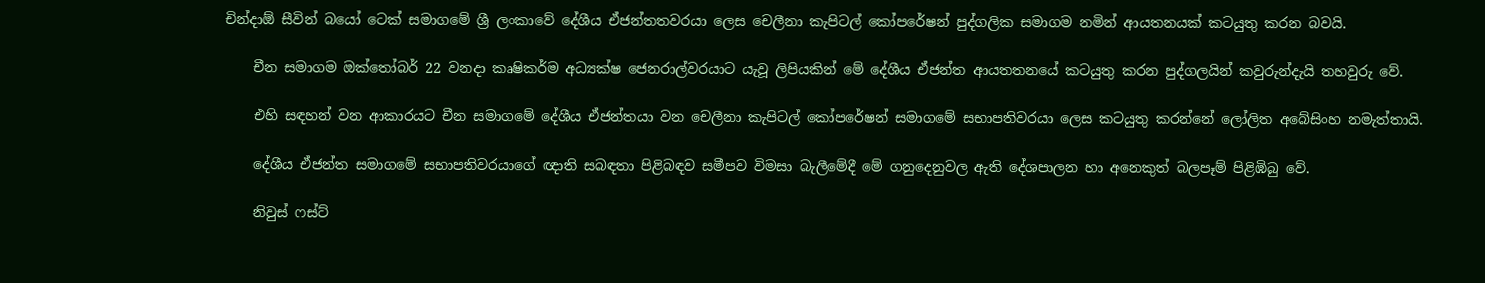චින්දාඕ සීවින් බයෝ ටෙක් සමාගමේ ශ්‍රී ලංකාවේ දේශීය ඒජන්තතවරයා ලෙස චෙලීනා කැපිටල් කෝපරේෂන් පුද්ගලික සමාගම නමින් ආයතනයක් කටයුතු කරන බවයි.

    චීන සමාගම ඔක්තෝබර් 22 වනදා කෘෂිකර්ම අධ්‍යක්ෂ ජෙනරාල්වරයාට යැවූ ලිපියකින් මේ දේශීය ඒජන්ත ආයතතනයේ කටයුතු කරන පුද්ගලයින් කවුරුන්දැයි තහවුරු වේ.

    එහි සඳහන් වන ආකාරයට චීන සමාගමේ දේශීය ඒජන්තයා වන චෙලීනා කැපිටල් කෝපරේෂන් සමාගමේ සභාපතිවරයා ලෙස කටයුතු කරන්නේ ලෝලිත අබේසිංහ නමැත්තායි.

    දේශීය ඒජන්ත සමාගමේ සභාපතිවරයාගේ ඥාති සබඳතා පිළිබඳව සමීපව විමසා බැලීමේදී මේ ගනුදෙනුවල ඇති දේශපාලන හා අනෙකුත් බලපෑම් පිළිඹිබු වේ.

    නිවුස් ෆස්ට්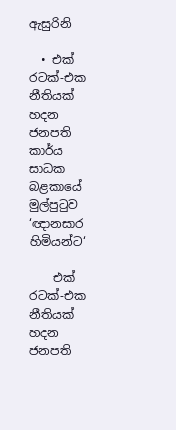ඇසුරිනි

  • එක් රටක්-එක නීතියක් හදන ජනපති කාර්ය සාධක බළකායේ මුල්පුටුව ‘ඥානසාර හිමියන්ට‘

    එක් රටක්-එක නීතියක් හදන ජනපති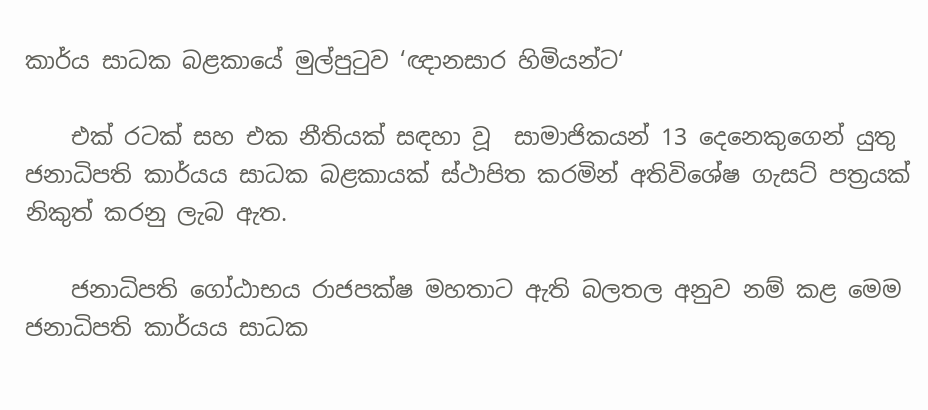කාර්ය සාධක බළකායේ මුල්පුටුව ‘ඥානසාර හිමියන්ට‘

    එක් රටක් සහ එක නීතියක් සඳහා වූ  සාමාජිකයන් 13 දෙනෙකුගෙන් යුතු ජනාධිපති කාර්යය සාධක බළකායක් ස්ථාපිත කරමින් අතිවිශේෂ ගැසට් පත්‍රයක් නිකුත් කරනු ලැබ ඇත.

    ජනාධිපති ගෝඨාභය රාජපක්ෂ මහතාට ඇති බලතල අනුව නම් කළ මෙම ජනාධිපති කාර්යය සාධක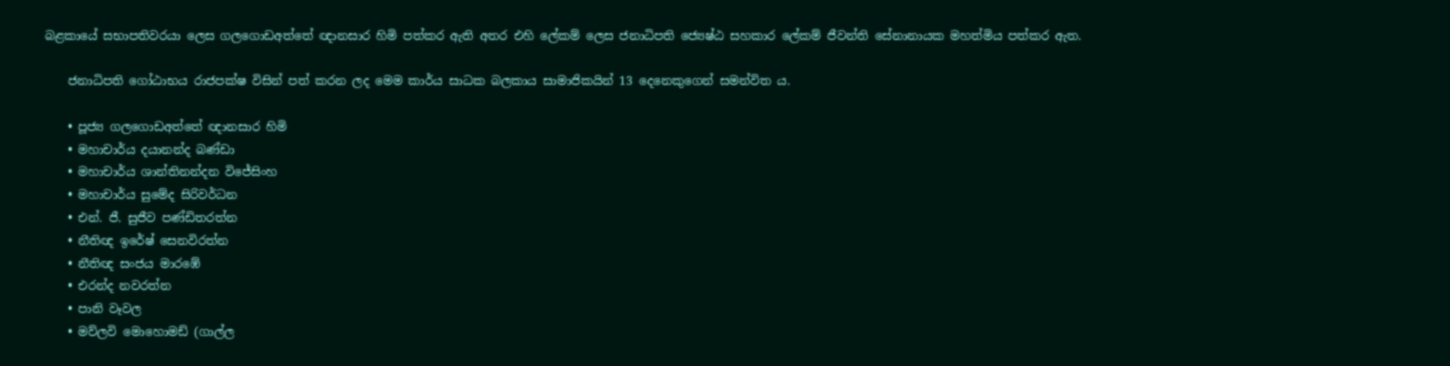බළකායේ සභාපතිවරයා ලෙස ගලගොඩඅත්තේ ඥානසාර හිමි පත්කර ඇති අතර එහි ලේකම් ලෙස ජනාධිපති ජ්‍යෙෂ්ඨ සහකාර ලේකම් ජීවන්ති සේනානායක මහත්මිය පත්කර ඇත.

    ජනාධිපති ගෝඨාභය රාජපක්ෂ විසින් පත් කරන ලද මෙම කාර්ය සාධක බලකාය සාමාජිකයින් 13 දෙනෙකුගෙන් සමන්විත ය.

    • පූජ්‍ය ගලගොඩඅත්තේ ඥානසාර හිමි
    • මහාචාර්ය දයානන්ද බණ්ඩා
    • මහාචාර්ය ශාන්තිනන්දන විජේසිංහ
    • මහාචාර්ය සුමේද සිරිවර්ධන
    • එන්. ජී. සුජීව පණ්ඩිතරත්න
    • නීතිඥ ඉරේෂ් සෙනවිරත්න
    • නීතිඥ සංජය මාරඹේ
    • එරන්ද නවරත්න
    • පානි වෑවල
    • මව්ලවි මොහොමඩ් (ගාල්ල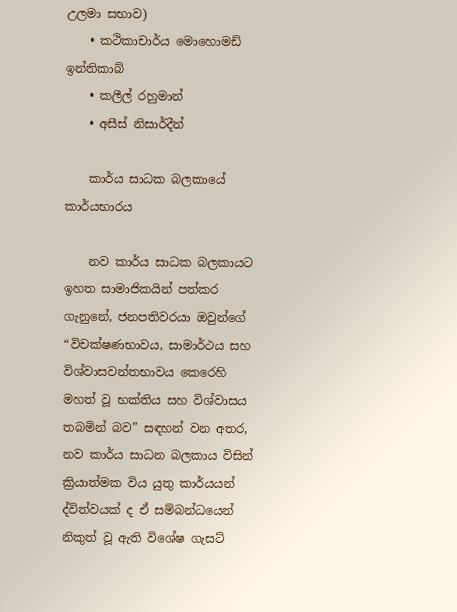උලමා සභාව)
    • කථිකාචාර්ය මොහොමඩ් ඉන්තිකාබ්
    • කලීල් රහුමාන්
    • අසීස් නිසාර්දීන්

    කාර්ය සාධක බලකායේ කාර්යභාරය

    නව කාර්ය සාධක බලකායට ඉහත සාමාජිකයින් පත්කර ගැනුනේ, ජනපතිවරයා ඔවුන්ගේ “විචක්ෂණභාවය, සාමාර්ථය සහ විශ්වාසවන්තභාවය කෙරෙහි මහත් වූ භක්තිය සහ විශ්වාසය තබමින් බව” සඳහන් වන අතර, නව කාර්ය සාධන බලකාය විසින් ක්‍රියාත්මක විය යුතු කාර්යයන් ද්විත්වයක් ද ඒ සම්බන්ධයෙන් නිකුත් වූ ඇති විශේෂ ගැසට්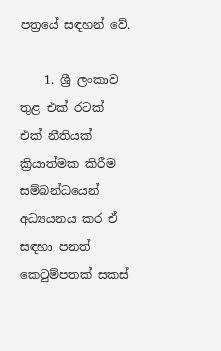පත්‍රයේ සඳහන් වේ.

    1. ශ්‍රී ලංකාව තුළ එක් රටක් එක් නීතියක් ක්‍රියාත්මක කිරීම සම්බන්ධයෙන් අධ්‍යයනය කර ඒ සඳහා පනත් කෙටුම්පතක් සකස්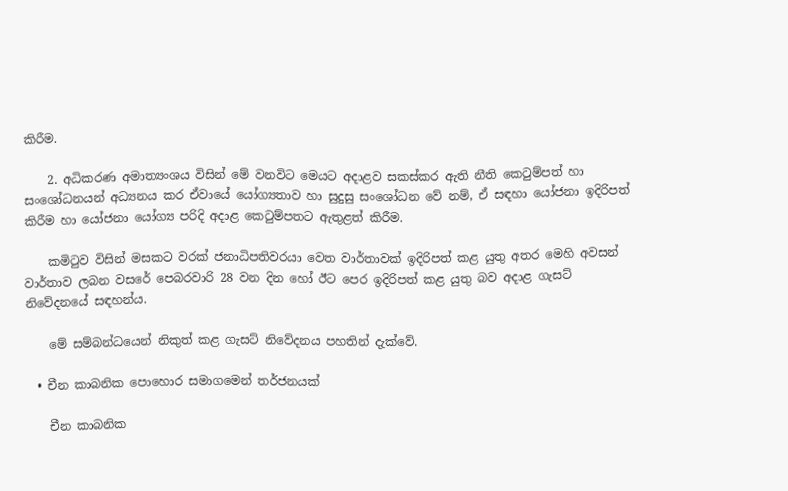කිරීම.

    2. අධිකරණ අමාත්‍යංශය විසින් මේ වනවිට මෙයට අදාළව සකස්කර ඇති නීති කෙටුම්පත් හා සංශෝධනයන් අධ්‍යනය කර ඒවායේ යෝග්‍යතාව හා සුදුසු සංශෝධන වේ නම්, ඒ සඳහා යෝජනා ඉදිරිපත් කිරීම හා යෝජනා යෝග්‍ය පරිදි අදාළ කෙටුම්පතට ඇතුළත් කිරීම.

    කමිටුව විසින් මසකට වරක් ජනාධිපතිවරයා වෙත වාර්තාවක් ඉදිරිපත් කළ යුතු අතර මෙහි අවසන් වාර්තාව ලබන වසරේ පෙබරවාරි 28 වන දින හෝ ඊට පෙර ඉදිරිපත් කළ යුතු බව අදාළ ගැසට් නිවේදනයේ සඳහන්ය.

    මේ සම්බන්ධයෙන් නිකුත් කළ ගැසට් නිවේදනය පහතින් දැක්වේ.

  • චීන කාබනික පොහොර සමාගමෙන් තර්ජනයක්

    චීන කාබනික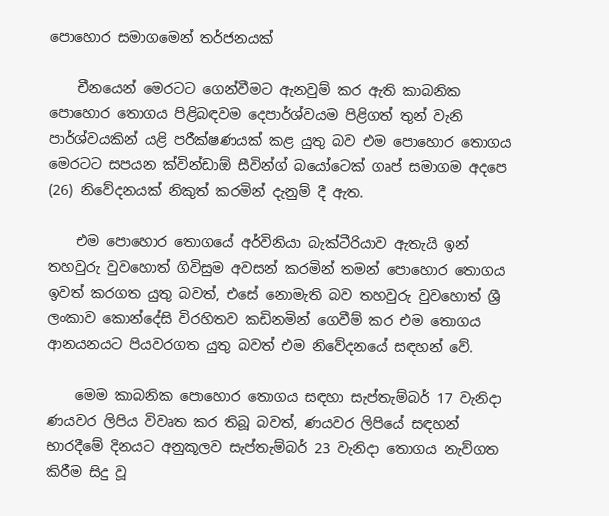පොහොර සමාගමෙන් තර්ජනයක්

    චීනයෙන් මෙරටට ගෙන්වීමට ඇනවුම් කර ඇති කාබනික පොහොර තොගය පිළිබඳවම දෙපාර්ශ්වයම පිළිගත් තුන් වැනි පාර්ශ්වයකින් යළි පරීක්ෂණයක් කළ යුතු බව එම පොහොර තොගය මෙරටට සපයන ක්වින්ඩාඕ සීවින්ග් බයෝටෙක් ගෘප් සමාගම අදපෙ (26) නිවේදනයක් නිකුත් කරමින් දැනුම් දී ඇත.

    එම පොහොර තොගයේ අර්විනියා බැක්ටීරියාව ඇතැයි ඉන් තහවුරු වුවහොත් ගිවිසුම අවසන් කරමින් තමන් පොහොර තොගය ඉවත් කරගත යුතු බවත්, එසේ නොමැති බව තහවුරු වුවහොත් ශ්‍රී ලංකාව කොන්දේසි විරහිතව කඩිනමින් ගෙවීම් කර එම තොගය ආනයනයට පියවරගත යුතු බවත් එම නිවේදනයේ සඳහන් වේ.

    මෙම කාබනික පොහොර තොගය සඳහා සැප්තැම්බර් 17 වැනිදා ණයවර ලිපිය විවෘත කර තිබූ බවත්, ණයවර ලිපියේ සඳහන් භාරදීමේ දිනයට අනුකූලව සැප්තැම්බර් 23 වැනිදා තොගය නැව්ගත කිරීම සිදු වූ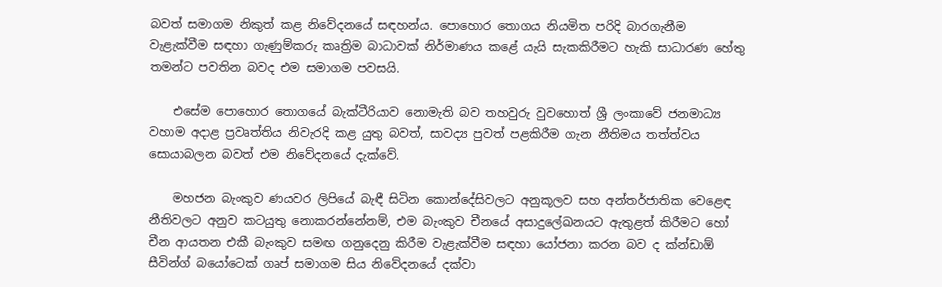බවත් සමාගම නිකුත් කළ නිවේදනයේ සඳහන්ය. පොහොර තොගය නියමිත පරිදි බාරගැනීම වැළැක්වීම සඳහා ගැණුම්කරු කෘත්‍රිම බාධාවක් නිර්මාණය කළේ යැයි සැකකිරීමට හැකි සාධාරණ හේතු තමන්ට පවතින බවද එම සමාගම පවසයි.

    එසේම පොහොර තොගයේ බැක්ටීරියාව නොමැති බව තහවුරු වුවහොත් ශ්‍රී ලංකාවේ ජනමාධ්‍ය වහාම අදාළ ප්‍රවෘත්තිය නිවැරදි කළ යුතු බවත්, සාවද්‍ය පුවත් පළකිරීම ගැන නීතිමය තත්ත්වය සොයාබලන බවත් එම නිවේදනයේ දැක්වේ.

    මහජන බැංකුව ණයවර ලිපියේ බැඳී සිටින කොන්දේසිවලට අනුකූලව සහ අන්තර්ජාතික වෙළෙඳ නීතිවලට අනුව කටයුතු නොකරන්නේනම්, එම බැංකුව චීනයේ අසාදුලේඛනයට ඇතුළත් කිරීමට හෝ චීන ආයතන එකී බැංකුව සමඟ ගනුදෙනු කිරීම වැළැක්වීම සඳහා යෝජනා කරන බව ද ක්න්ඩාඕ සීවින්ග් බයෝටෙක් ගෘප් සමාගම සිය නිවේදනයේ දක්වා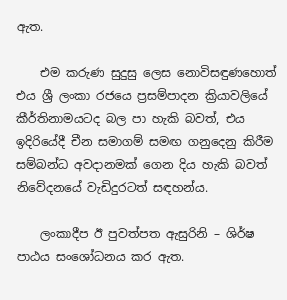ඇත.

    එම කරුණ සුදුසු ලෙස නොවිසඳුණහොත් එය ශ්‍රී ලංකා රජයෙ ප්‍රසම්පාදන ක්‍රියාවලියේ කීර්තිනාමයටද බල පා හැකි බවත්, එය ඉදිරියේදී චීන සමාගම් සමඟ ගනුදෙනු කිරීම සම්බන්ධ අවදානමක් ගෙන දිය හැකි බවත් නිවේදනයේ වැඩිදුරටත් සඳහන්ය.

    ලංකාදීප ඊ පුවත්පත ඇසුරිනි – ශිර්ෂ පාඨය සංශෝධනය කර ඇත.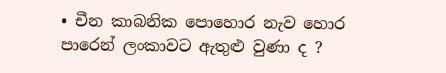• චීන කාබනික පොහොර නැව හොර පාරෙන් ලංකාවට ඇතුළු වුණා ද ?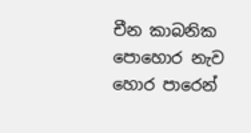චීන කාබනික පොහොර නැව හොර පාරෙන්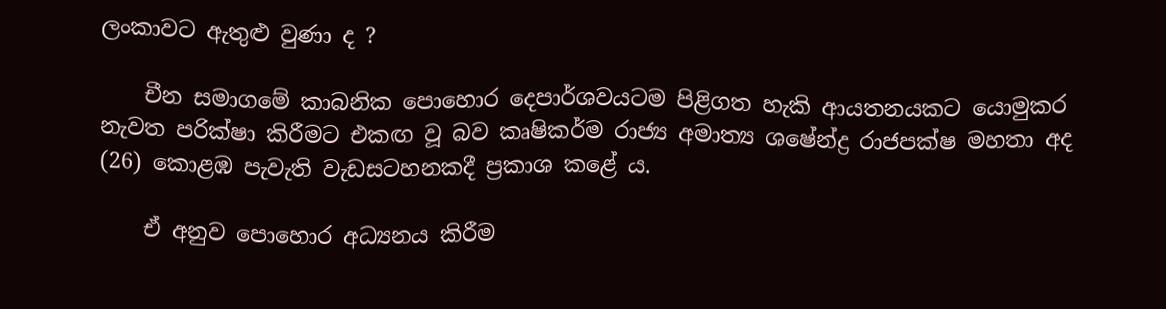ලංකාවට ඇතුළු වුණා ද ?

    චීන සමාගමේ කාබනික පොහොර දෙපාර්ශවයටම පිළිගත හැකි ආයතනයකට යොමුකර නැවත පරික්ෂා කිරීමට එකඟ වූ බව කෘෂිකර්ම රාජ්‍ය අමාත්‍ය ශෂේන්ද්‍ර රාජපක්ෂ මහතා අද (26) කොළඹ පැවැති වැඩසටහනකදී ප්‍රකාශ කළේ ය.

    ඒ අනුව පොහොර අධ්‍යනය කිරීම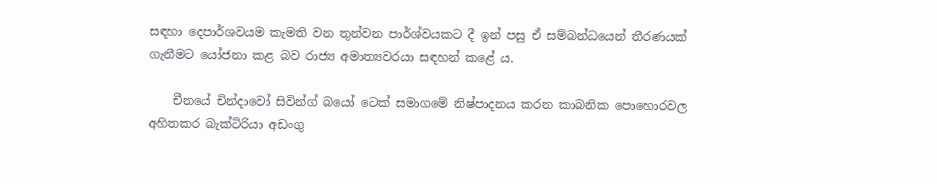සඳහා දෙපාර්ශවයම කැමති වන තුන්වන පාර්ශ්වයකට දී ඉන් පසු ඒ සම්බන්ධයෙන් තීරණයක් ගැනීමට යෝජනා කළ බව රාජ්‍ය අමාත්‍යවරයා සඳහන් කළේ ය.

    චීනයේ චින්දාවෝ සිවින්ග් බයෝ ටෙක් සමාගමේ නිෂ්පාදනය කරන කාබනික පොහොරවල අහිතකර බැක්ටිරියා අඩංගු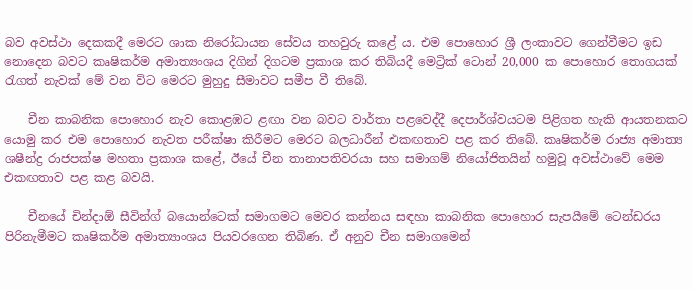බව අවස්ථා දෙකකදී මෙරට ශාක නිරෝධායන සේවය තහවුරු කළේ ය. එම පොහොර ශ්‍රී ලංකාවට ගෙන්වීමට ඉඩ නොදෙන බවට කෘෂිකර්ම අමාත්‍යංශය දිගින් දිගටම ප්‍රකාශ කර තිබියදී මෙට්‍රික් ටොන් 20,000 ක පොහොර තොගයක් රැගත් නැවක් මේ වන විට මෙරට මුහුදු සීමාවට සමීප වී තිබේ.

    චීන කාබනික පොහොර නැව කොළඹට ළඟා වන බවට වාර්තා පළවෙද්දී දෙපාර්ශ්වයටම පිළිගත හැකි ආයතනකට යොමු කර එම පොහොර නැවත පරීක්ෂා කිරීමට මෙරට බලධාරීන් එකඟතාව පළ කර තිබේ. කෘෂිකර්ම රාජ්‍ය අමාත්‍ය ශෂීන්ද්‍ර රාජපක්ෂ මහතා ප්‍රකාශ කළේ, ඊයේ චීන තානාපතිවරයා සහ සමාගම් නියෝජිතයින් හමුවූ අවස්ථාවේ මෙම එකඟතාව පළ කළ බවයි.

    චීනයේ චින්දාඕ සීවින්ග් බයොන්ටෙක් සමාගමට මෙවර කන්නය සඳහා කාබනික පොහොර සැපයීමේ ටෙන්ඩරය පිරිනැමීමට කෘෂිකර්ම අමාත්‍යාංශය පියවරගෙන තිබිණ. ඒ අනුව චීන සමාගමෙන්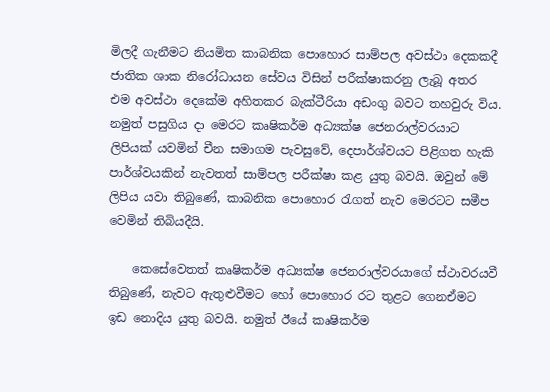මිලදී ගැනීමට නියමිත කාබනික පොහොර සාම්පල අවස්ථා දෙකකදී ජාතික ශාක නිරෝධායන සේවය විසින් පරීක්ෂාකරනු ලැබූ අතර එම අවස්ථා දෙකේම අහිතකර බැක්ටීරියා අඩංගු බවට තහවුරු විය. නමුත් පසුගිය දා මෙරට කෘෂිකර්ම අධ්‍යක්ෂ ජෙනරාල්වරයාට ලිපියක් යවමින් චීන සමාගම පැවසුවේ, දෙපාර්ශ්වයට පිළිගත හැකි පාර්ශ්වයකින් නැවතත් සාම්පල පරීක්ෂා කළ යුතු බවයි. ඔවුන් මේ ලිපිය යවා තිබුණේ, කාබනික පොහොර රැගත් නැව මෙරටට සමීප වෙමින් තිබියදීයි.

    කෙසේවෙතත් කෘෂිකර්ම අධ්‍යක්ෂ ජෙනරාල්වරයාගේ ස්ථාවරයවී තිබුණේ, නැවට ඇතුළුවීමට හෝ පොහොර රට තුළට ගෙනඒමට ඉඩ නොදිය යුතු බවයි. නමුත් ඊයේ කෘෂිකර්ම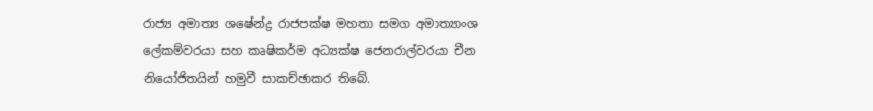රාජ්‍ය අමාත්‍ය ශෂේන්ද්‍ර රාජපක්ෂ මහතා සමග අමාත්‍යාංශ ලේකම්වරයා සහ කෘෂිකර්ම අධ්‍යක්ෂ ජෙනරාල්වරයා චීන නියෝජිතයින් හමුවී සාකච්ඡාකර තිබේ.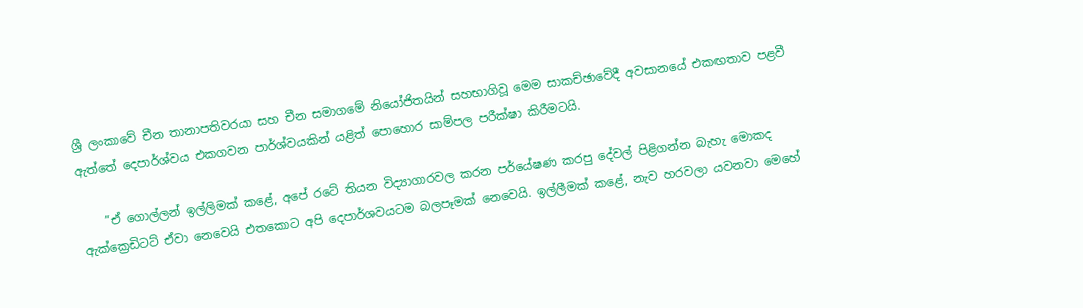ශ්‍රී ලංකාවේ චීන තානාපතිවරයා සහ චීන සමාගමේ නියෝජිතයින් සහභාගිවූ මෙම සාකච්ඡාවේදී අවසානයේ එකඟතාව පළවී ඇත්තේ දෙපාර්ශ්වය එකගවන පාර්ශ්වයකින් යළිත් පොහොර සාම්පල පරීක්ෂා කිරීමටයි.

    ”ඒ ගොල්ලන් ඉල්ලිමක් කළේ, අපේ රටේ තියන විද්‍යාගාරවල කරන පර්යේෂණ කරපු දේවල් පිළිගන්න බැහැ මොකද ඇක්ක්‍රෙඩිටට් ඒවා නෙවෙයි එතකොට අපි දෙපාර්ශවයටම බලපෑමක් නෙවෙයි. ඉල්ලීමක් කළේ, නැව හරවලා යවනවා මෙහේ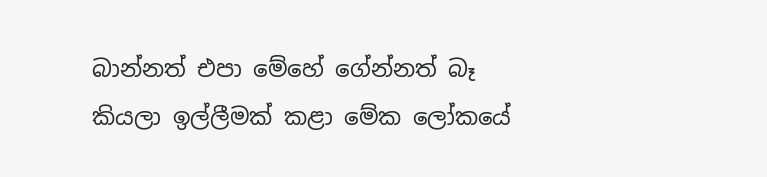බාන්නත් එපා මේහේ ගේන්නත් බෑ කියලා ඉල්ලීමක් කළා මේක ලෝකයේ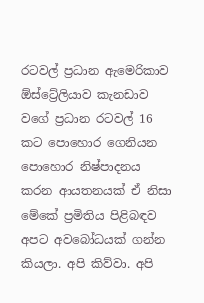රටවල් ප්‍රධාන ඇමෙරිකාව ඕස්ට්‍රේලියාව කැනඩාව වගේ ප්‍රධාන රටවල් 16 කට පොහොර ගෙනියන පොහොර නිෂ්පාදනය කරන ආයතනයක් ඒ නිසා මේකේ ප්‍රමිතිය පිළිබඳව අපට අවබෝධයක් ගන්න කියලා. අපි කිව්වා. අපි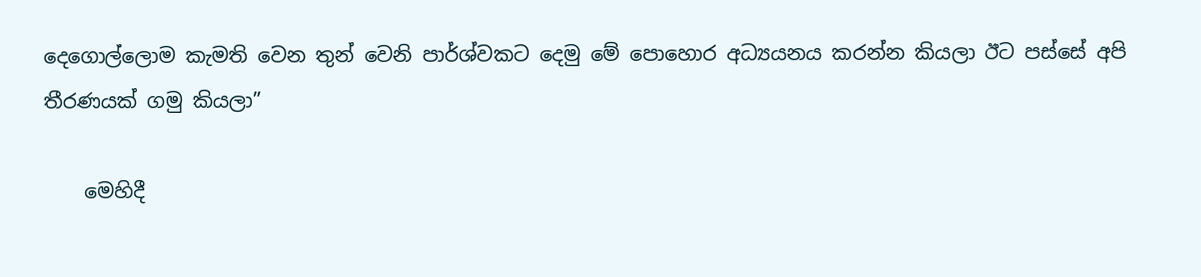දෙගොල්ලොම කැමති වෙන තුන් වෙනි පාර්ශ්වකට දෙමු මේ පොහොර අධ්‍යයනය කරන්න කියලා ඊට පස්සේ අපි තීරණයක් ගමු කියලා”

    මෙහිදී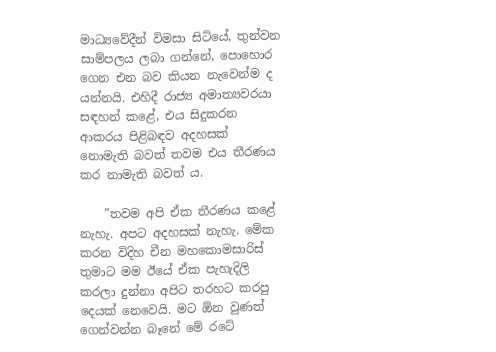මාධ්‍යවේදීන් විමසා සිටියේ, තුන්වන සාම්පලය ලබා ගන්නේ, පොහොර ගෙන එන බව කියන නැවෙන්ම ද යන්නයි. එහිදී රාජ්‍ය අමාත්‍යවරයා සඳහන් කළේ, එය සිදුකරන ආකරය පිළිබඳව අදහසක් නොමැති බවත් තවම එය තීරණය කර නාමැති බවත් ය.

    ”තවම අපි ඒක තීරණය කළේ නැහැ. අපට අදහසක් නැහැ. මේක කරන විදිහ චීන මහකොමසාරිස් තුමාට මම ඊයේ ඒක පැහැදිලි කරලා දුන්නා අපිට තරහට කරපු දෙයක් නෙවෙයි. මට ඕන වුණත් ගෙන්වන්න බෑනේ මේ රටේ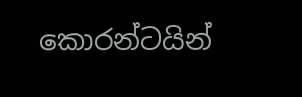කොරන්ටයින්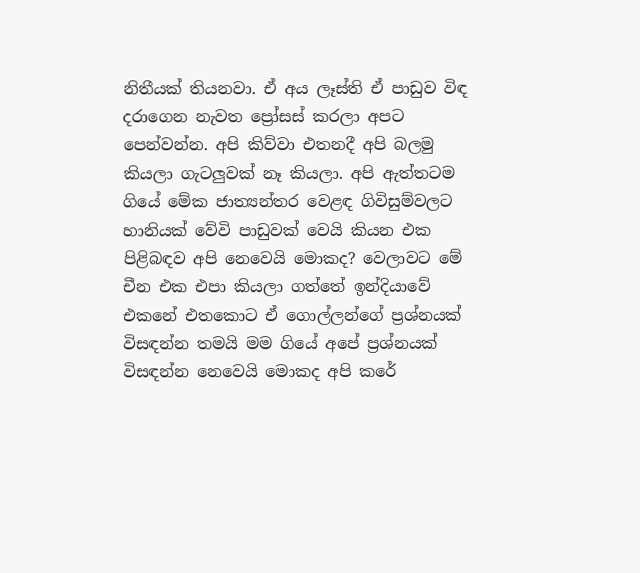නිතීයක් තියනවා. ඒ අය ලෑස්ති ඒ පාඩුව විඳ දරාගෙන නැවත ප්‍රෝසස් කරලා අපට පෙන්වන්න. අපි කිව්වා එතනදී අපි බලමු කියලා ගැටලුවක් නෑ කියලා. අපි ඇත්තටම ගියේ මේක ජාත්‍යන්තර වෙළඳ ගිවිසුම්වලට හානියක් වේවි පාඩුවක් වෙයි කියන එක පිළිබඳව අපි නෙවෙයි මොකද? වෙලාවට මේ චීන එක එපා කියලා ගත්තේ ඉන්දියාවේ එකනේ එතකොට ඒ ගොල්ලන්ගේ ප්‍රශ්නයක් විසඳන්න තමයි මම ගියේ අපේ ප්‍රශ්නයක් විසඳන්න නෙවෙයි මොකද අපි කරේ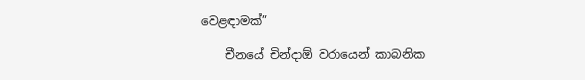වෙළඳාමක්”

    චීනයේ චින්දාඕ වරායෙන් කාබනික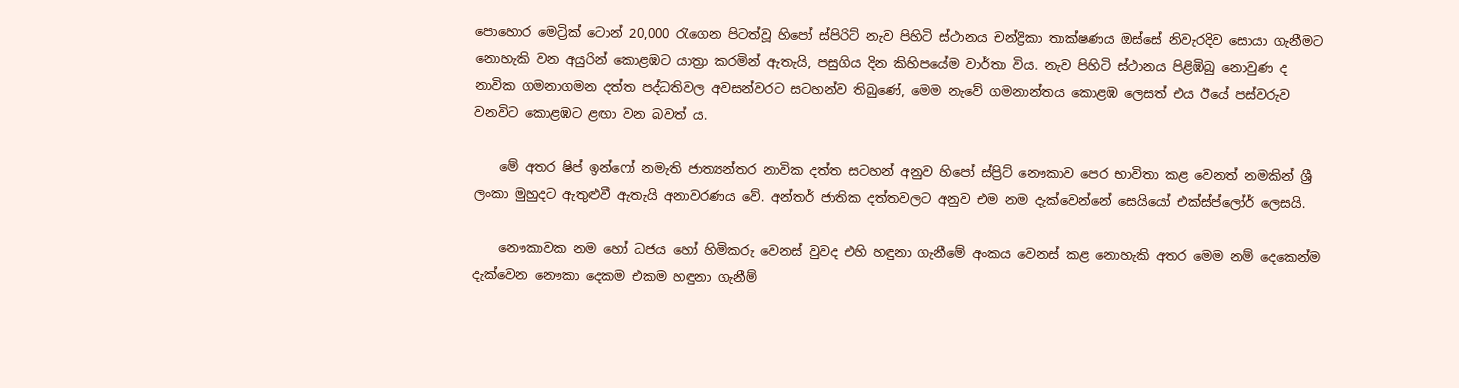පොහොර මෙට්‍රික් ටොන් 20,000 රැගෙන පිටත්වූ හිපෝ ස්පිරිට් නැව පිහිටි ස්ථානය චන්ද්‍රිකා තාක්ෂණය ඔස්සේ නිවැරදිව සොයා ගැනීමට නොහැකි වන අයුරින් කොළඹට යාත්‍රා කරමින් ඇතැයි, පසුගිය දින කිහිපයේම වාර්තා විය. නැව පිහිටි ස්ථානය පිළිඹිබු නොවුණ ද නාවික ගමනාගමන දත්ත පද්ධතිවල අවසන්වරට සටහන්ව තිබුණේ, මෙම නැවේ ගමනාන්තය කොළඹ ලෙසත් එය ඊයේ පස්වරුව වනවිට කොළඹට ළඟා වන බවත් ය.

    මේ අතර ෂිප් ඉන්ෆෝ නමැති ජාත්‍යන්තර නාවික දත්ත සටහන් අනුව හිපෝ ස්ප්‍රිට් නෞකාව පෙර භාවිතා කළ වෙනත් නමකින් ශ්‍රී ලංකා මුහුදට ඇතුළුවී ඇතැයි අනාවරණය වේ. අන්තර් ජාතික දත්තවලට අනුව එම නම දැක්වෙන්නේ සෙයියෝ එක්ස්ප්ලෝර් ලෙසයි.

    නෞකාවක නම හෝ ධජය හෝ හිමිකරු වෙනස් වුවද එහි හඳුනා ගැනීමේ අංකය වෙනස් කළ නොහැකි අතර මෙම නම් දෙකෙන්ම දැක්වෙන නෞකා දෙකම එකම හඳුනා ගැනීම්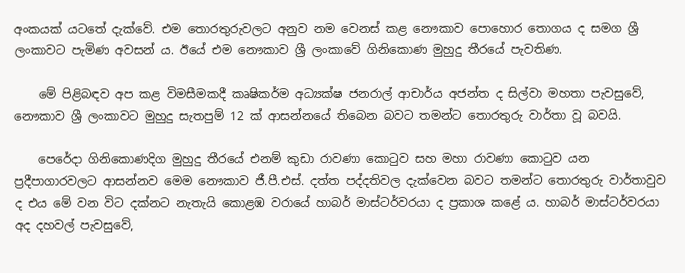අංකයක් යටතේ දැක්වේ. එම තොරතුරුවලට අනුව නම වෙනස් කළ නෞකාව පොහොර තොගය ද සමග ශ්‍රී ලංකාවට පැමිණ අවසන් ය. ඊයේ එම නෞකාව ශ්‍රී ලංකාවේ ගිනිකොණ මුහුදු තීරයේ පැවතිණ.

    මේ පිළිබඳව අප කළ විමසීමකදී කෘෂිකර්ම අධ්‍යක්ෂ ජනරාල් ආචාර්ය අජන්ත ද සිල්වා මහතා පැවසුවේ, නෞකාව ශ්‍රී ලංකාවට මුහුදු සැතපුම් 12 ක් ආසන්නයේ තිබෙන බවට තමන්ට තොරතුරු වාර්තා වූ බවයි.

    පෙරේදා ගිනිකොණදිග මුහුදු තීරයේ එනම් කුඩා රාවණා කොටුව සහ මහා රාවණා කොටුව යන ප්‍රදීපාගාරවලට ආසන්නව මෙම නෞකාව ජී.පී.එස්. දත්ත පද්දතිවල දැක්වෙන බවට තමන්ට තොරතුරු වාර්තාවුව ද එය මේ වන විට දක්නට නැතැයි කොළඹ වරායේ හාබර් මාස්ටර්වරයා ද ප්‍රකාශ කළේ ය. හාබර් මාස්ටර්වරයා අද දහවල් පැවසුවේ,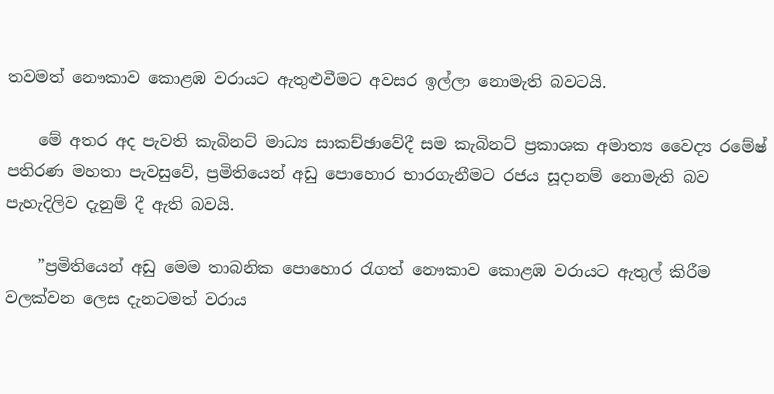තවමත් නෞකාව කොළඹ වරායට ඇතුළුවීමට අවසර ඉල්ලා නොමැති බවටයි.

    මේ අතර අද පැවති කැබිනට් මාධ්‍ය සාකච්ඡාවේදී සම කැබිනට් ප්‍රකාශක අමාත්‍ය වෛද්‍ය රමේෂ් පතිරණ මහතා පැවසුවේ, ප්‍රමිතියෙන් අඩු පොහොර භාරගැනීමට රජය සූදානම් නොමැති බව පැහැදිලිව දැනුම් දී ඇති බවයි.

    ”ප්‍රමිතියෙන් අඩු මෙම තාබනික පොහොර රැගත් නෞකාව කොළඹ වරායට ඇතුල් කිරීම වලක්වන ලෙස දැනටමත් වරාය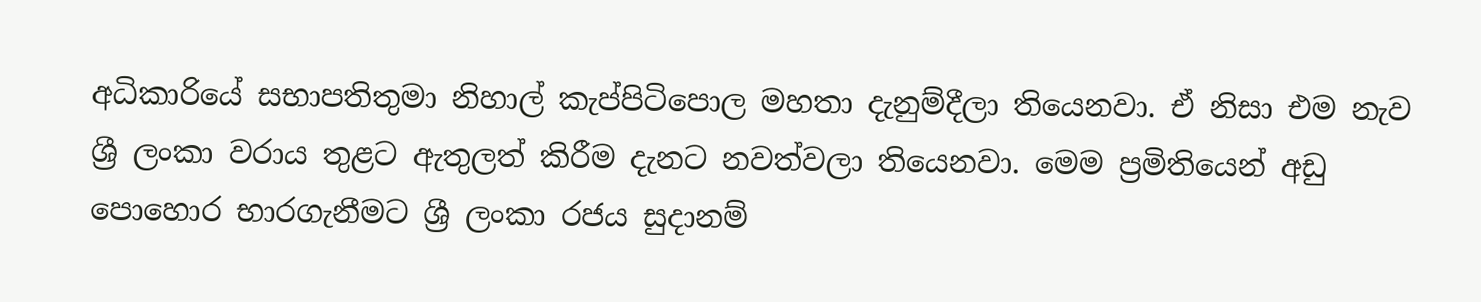අධිකාරියේ සභාපතිතුමා නිහාල් කැප්පිටිපොල මහතා දැනුම්දීලා තියෙනවා. ඒ නිසා එම නැව ශ්‍රී ලංකා වරාය තුළට ඇතුලත් කිරීම දැනට නවත්වලා තියෙනවා. මෙම ප්‍රමිතියෙන් අඩු පොහොර භාරගැනීමට ශ්‍රී ලංකා රජය සුදානම්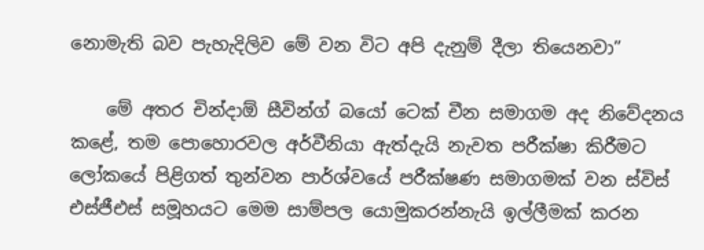නොමැති බව පැහැදිලිව මේ වන විට අපි දැනුම් දීලා තියෙනවා”

    මේ අතර චින්දාඕ සීවින්ග් බයෝ ටෙක් චීන සමාගම අද නිවේදනය කළේ, තම පොහොරවල අර්වීනියා ඇත්දැයි නැවත පරීක්ෂා කිරීමට ලෝකයේ පිළිගත් තුන්වන පාර්ශ්වයේ පරීක්ෂණ සමාගමක් වන ස්විස් එස්ජීඑස් සමූහයට මෙම සාම්පල යොමුකරන්නැයි ඉල්ලීමක් කරන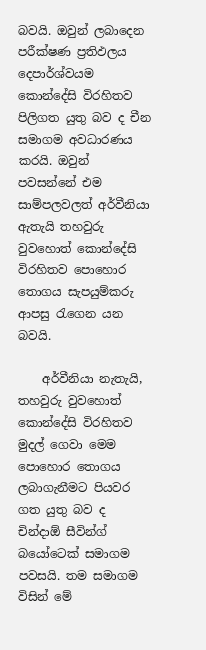බවයි. ඔවුන් ලබාදෙන පරීක්ෂණ ප්‍රතිඵලය දෙපාර්ශ්වයම කොන්දේසි විරහිතව පිලිගත යුතු බව ද චීන සමාගම අවධාරණය කරයි. ඔවුන් පවසන්නේ එම සාම්පලවලත් අර්වීනියා ඇතැයි තහවුරු වුවහොත් කොන්දේසි විරහිතව පොහොර තොගය සැපයුම්කරු ආපසු රැගෙන යන බවයි.

    අර්වීනියා නැතැයි, තහවුරු වුවහොත් කොන්දේසි විරහිතව මුදල් ගෙවා මෙම පොහොර තොගය ලබාගැනීමට පියවර ගත යුතු බව ද චින්දාඕ සීවින්ග් බයෝටෙක් සමාගම පවසයි. තම සමාගම විසින් මේ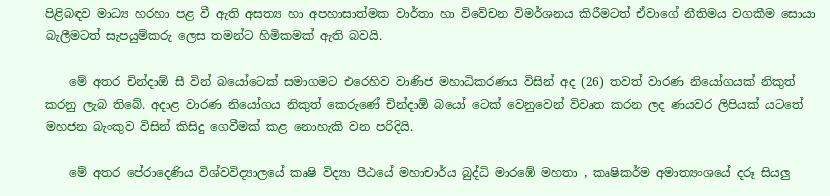පිළිබඳව මාධ්‍ය හරහා පළ වී ඇති අසත්‍ය හා අපහාසාත්මක වාර්තා හා විවේචන විමර්ශනය කිරීමටත් ඒවාගේ නීතිමය වගකීම සොයා බැලීමටත් සැපයුම්කරු ලෙස තමන්ට හිමිකමක් ඇති බවයි.

    මේ අතර චින්දාඕ සී වින් බයෝටෙක් සමාගමට එරෙහිව වාණිජ මහාධිකරණය විසින් අද (26) තවත් වාරණ නියෝගයක් නිකුත් කරනු ලැබ තිබේ. අදාළ වාරණ නියෝගය නිකුත් කෙරුණේ චින්දාඕ බයෝ ටෙක් වෙනුවෙන් විවෘත කරන ලද ණයවර ලිපියක් යටතේ මහජන බැංකුව විසින් කිසිදු ගෙවීමක් කළ නොහැකි වන පරිදියි.

    මේ අතර පේරාදෙණිය විශ්වවිද්‍යාලයේ කෘෂි විද්‍යා පීඨයේ මහාචාර්ය බුද්ධි මාරඹේ මහතා , කෘෂිකර්ම අමාත්‍යංශයේ දරූ සියලු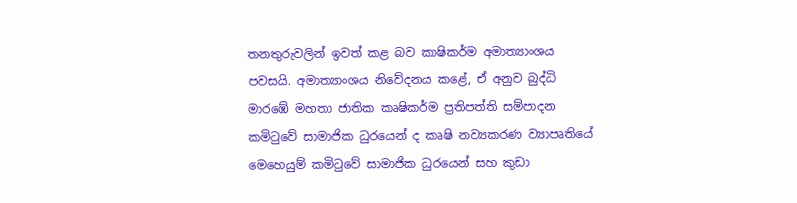තනතුරුවලින් ඉවත් කළ බව කාෂිකර්ම අමාත්‍යාංශය පවසයි. අමාත්‍යාංශය නිවේදනය කළේ, ඒ අනුව බුද්ධි මාරඹේ මහතා ජාතික කෘෂිකර්ම ප්‍රතිපත්ති සම්පාදන කමිටුවේ සාමාජික ධුරයෙන් ද කෘෂි නව්‍යකරණ ව්‍යාපෘතියේ මෙහෙයුම් කමිටුවේ සාමාජික ධුරයෙන් සහ කුඩා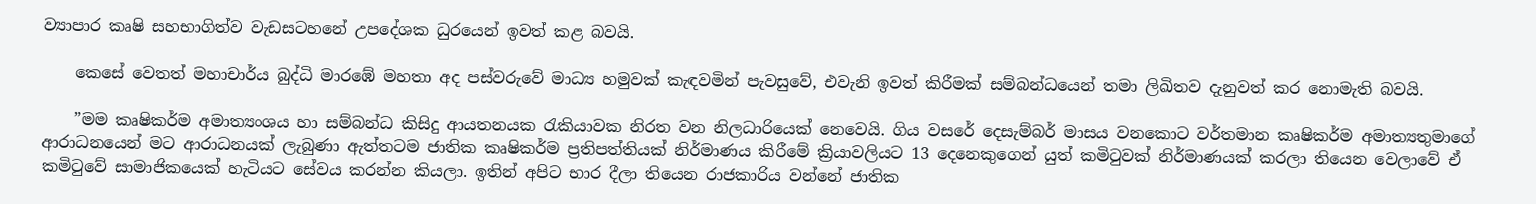ව්‍යාපාර කෘෂි සහභාගිත්ව වැඩසටහනේ උපදේශක ධුරයෙන් ඉවත් කළ බවයි.

    කෙසේ වෙතත් මහාචාර්ය බුද්ධි මාරඹේ මහතා අද පස්වරුවේ මාධ්‍ය හමුවක් කැඳවමින් පැවසුවේ, එවැනි ඉවත් කිරීමක් සම්බන්ධයෙන් තමා ලිඛිතව දැනුවත් කර නොමැති බවයි.

    ”මම කෘෂිකර්ම අමාත්‍යංශය හා සම්බන්ධ කිසිදු ආයතනයක රැකියාවක නිරත වන නිලධාරියෙක් නෙවෙයි. ගිය වසරේ දෙසැම්බර් මාසය වනකොට වර්තමාන කෘෂිකර්ම අමාත්‍යතුමාගේ ආරාධනයෙන් මට ආරාධනයක් ලැබුණා ඇත්තටම ජාතික කෘෂිකර්ම ප්‍රතිපත්තියක් නිර්මාණය කිරීමේ ක්‍රියාවලියට 13 දෙනෙකුගෙන් යුත් කමිටුවක් නිර්මාණයක් කරලා තියෙන වෙලාවේ ඒ කමිටුවේ සාමාජිකයෙක් හැටියට සේවය කරන්න කියලා. ඉතින් අපිට භාර දීලා තියෙන රාජකාරිය වන්නේ ජාතික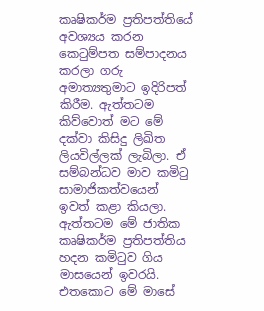කෘෂිකර්ම ප්‍රතිපත්තියේ අවශ්‍යය කරන කෙටුම්පත සම්පාදනය කරලා ගරු අමාත්‍යතුමාට ඉදිරිපත් කිරීම. ඇත්තටම කිව්වොත් මට මේ දක්වා කිසිදු ලිඛිත ලියවිල්ලක් ලැබිලා. ඒ සම්බන්ධව මාව කමිටු සාමාජිකත්වයෙන් ඉවත් කළා කියලා. ඇත්තටම මේ ජාතික කෘෂිකර්ම ප්‍රතිපත්තිය හදන කමිටුව ගිය මාසයෙන් ඉවරයි. එතකොට මේ මාසේ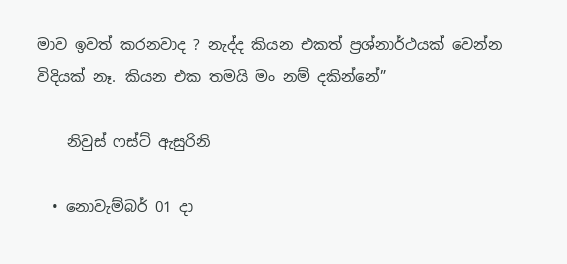මාව ඉවත් කරනවාද ? නැද්ද කියන එකත් ප්‍රශ්නාර්ථයක් වෙන්න විදියක් නෑ. කියන එක තමයි මං නම් දකින්නේ”

    නිවුස් ෆස්ට් ඇසුරිනි

  • නොවැම්බර් 01 දා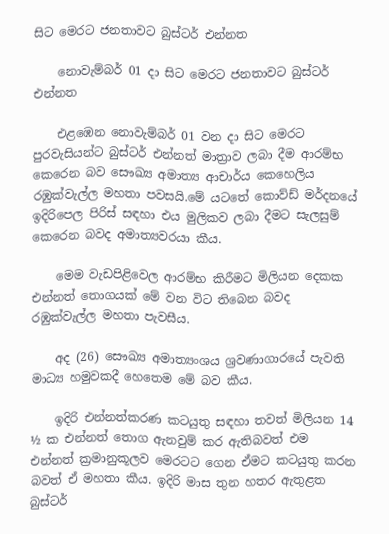සිට මෙරට ජනතාවට බුස්ටර් එන්නත‍

    නොවැම්බර් 01 දා සිට මෙරට ජනතාවට බුස්ටර් එන්නත‍

    එළඹෙන නොවැම්බර් 01 වන දා සිට මෙරට පුරවැසියන්ට බුස්ටර් එන්නත් මාත්‍රාව ලබා දීම ආරම්භ කෙරෙන බව සෞඛ්‍ය අමාත්‍ය ආචාර්ය කෙහෙලිය රඹුක්වැල්ල මහතා පවසයි.මේ යටතේ කොව්ඩ් මර්දනයේ ඉදිරිපෙල පිරිස් සඳහා එය මුලිකව ලබා දීමට සැලසුම් කෙරෙන බවද අමාත්‍යවරයා කීය.

    මෙම වැඩපිළිවෙල ආරම්භ කිරීමට මිලියන දෙකක එන්නත් තොගයක් මේ වන විට තිබෙන බවද රඹුක්වැල්ල මහතා පැවසීය.

    අද (26) සෞඛ්‍ය අමාත්‍යංශය ශ්‍රවණාගාරයේ පැවති මාධ්‍ය හමුවකදී හෙතෙම මේ බව කීය.

    ඉදිරි එන්නත්කරණ කටයුතු සඳහා තවත් මිලියන 14 ½ ක එන්නත් තොග ඇනවුම් කර ඇතිබවත් එම එන්නත් ක්‍රමානුකූලව මෙරටට ගෙන ඒමට කටයුතු කරන බවත් ඒ මහතා කීය. ඉදිරි මාස තුන හතර ඇතුළත බුස්ටර්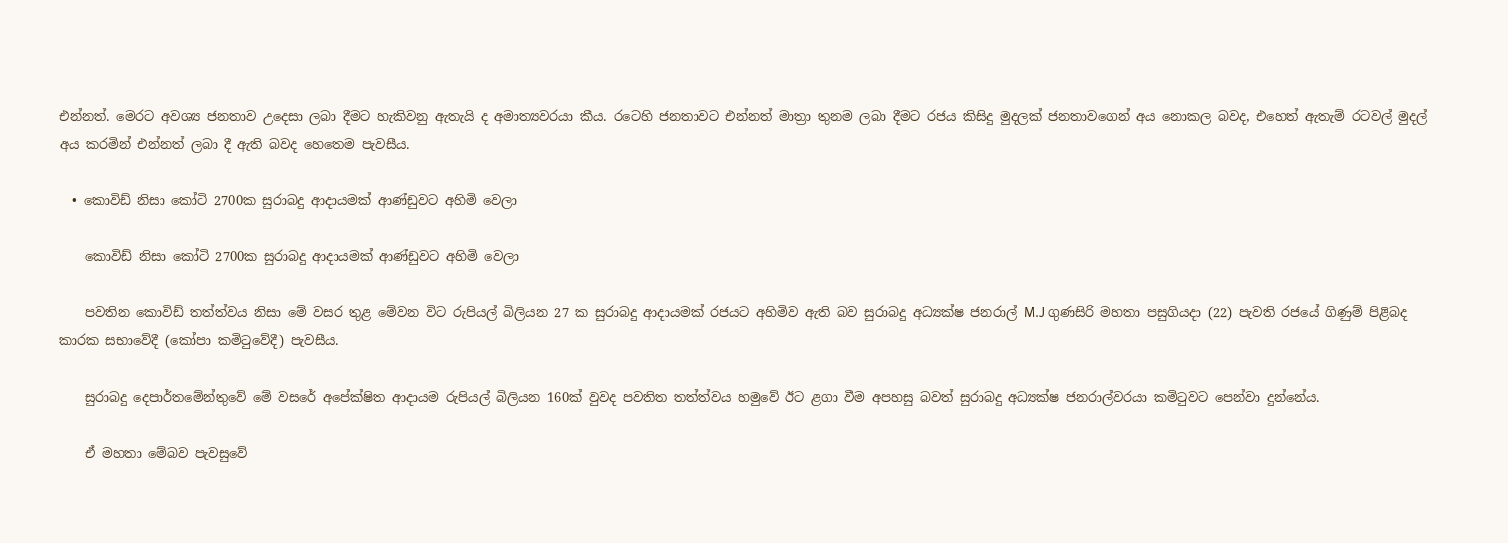එන්නත්. මෙරට අවශ්‍ය ජනතාව උදෙසා ලබා දීමට හැකිවනු ඇතැයි ද අමාත්‍යවරයා කීය. රටෙහි ජනතාවට එන්නත් මාත්‍රා තුනම ලබා දීමට රජය කිසිදු මුදලක් ජනතාවගෙන් අය නොකල බවද, එහෙත් ඇතැම් රටවල් මුදල් අය කරමින් එන්නත් ලබා දී ඇති බවද හෙතෙම පැවසීය.

  • කොවිඩ් නිසා කෝටි 2700ක සුරාබදු ආදායමක් ආණ්ඩුවට අහිමි වෙලා

    කොවිඩ් නිසා කෝටි 2700ක සුරාබදු ආදායමක් ආණ්ඩුවට අහිමි වෙලා

    පවතින කොවිඩ් තත්ත්වය නිසා මේ වසර තුළ මේවන විට රුපියල් බිලියන 27 ක සුරාබදු ආදායමක් රජයට අහිමිව ඇති බව සුරාබදු අධ්‍යක්ෂ ජනරාල් M.J ගුණසිරි මහතා පසුගියදා (22) පැවති රජයේ ගිණුම් පිළිබද කාරක සභාවේදී (කෝපා කමිටුවේදී) පැවසීය.

    සුරාබදු දෙපාර්තමේන්තුවේ මේ වසරේ අපේක්ෂිත ආදායම රුපියල් බිලියන 160ක් වුවද පවතිත තත්ත්වය හමුවේ ඊට ළගා වීම අපහසු බවත් සුරාබදු අධ්‍යක්ෂ ජනරාල්වරයා කමිටුවට පෙන්වා දුන්නේය.

    ඒ මහතා මේබව පැවසුවේ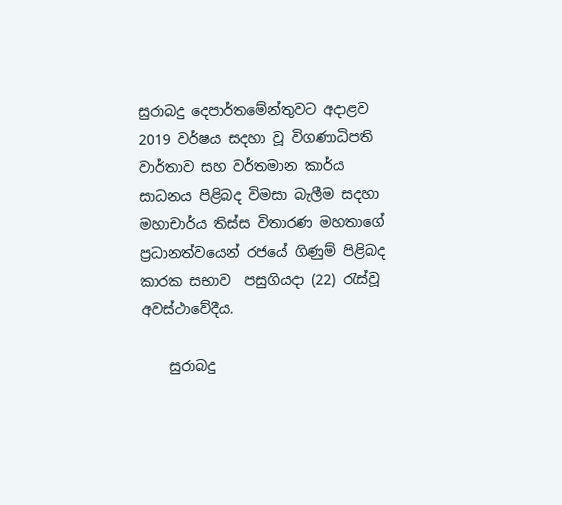සුරාබදු දෙපාර්තමේන්තුවට අදාළව 2019 වර්ෂය සදහා වූ විගණාධිපති වාර්තාව සහ වර්තමාන කාර්ය සාධනය පිළිබද විමසා බැලීම සදහා මහාචාර්ය තිස්ස විතාරණ මහතාගේ ප්‍රධානත්වයෙන් රජයේ ගිණුම් පිළිබද කාරක සභාව  පසුගියදා (22) රැස්වූ අවස්ථාවේදීය.

    සුරාබදු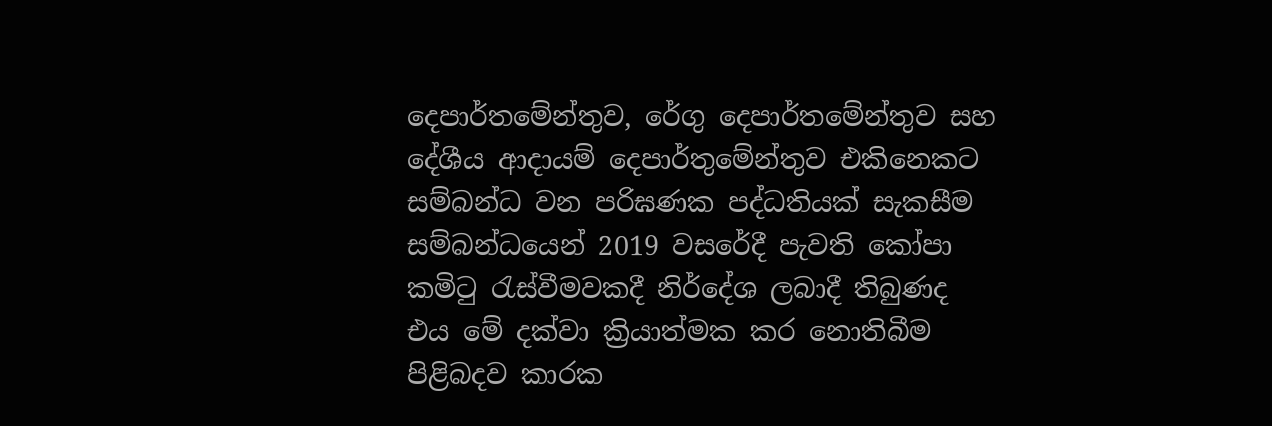දෙපාර්තමේන්තුව, රේගු දෙපාර්ත‍මේන්තුව සහ දේශීය ආදායම් දෙපාර්තුමේන්තුව එකිනෙකට සම්බන්ධ වන පරිඝණක පද්ධතියක් සැකසීම සම්බන්ධයෙන් 2019 වසරේදී පැවති කෝපා කමිටු රැස්වීමවකදී නිර්දේශ ලබාදී තිබුණද එය මේ දක්වා ක්‍රියාත්මක කර නොතිබීම පිළිබදව කාරක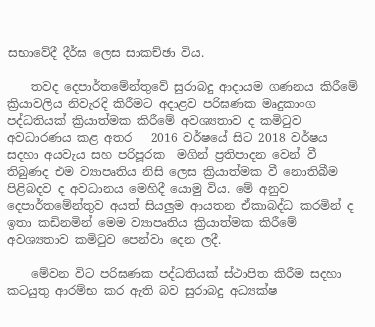සභාවේදී දීර්ඝ ලෙස සාකච්ඡා විය.

    තවද දෙපාර්තමේන්තුවේ සුරාබදු ආදායම ගණනය කිරීමේ ක්‍රියාවලිය නිවැරදි කිරීමට අදාළව පරිඝණක මෘදුකාංග පද්ධතියක් ක්‍රියාත්මක කිරීමේ අවශ්‍යතාව ද කමිටුව අවධාරණය කළ අතර   2016 වර්ෂයේ සිට 2018 වර්ෂය සදහා අයවැය සහ පරිපූරක  මගින් ප්‍රතිපාදන වෙන් වී තිබුණද එම ව්‍යාපෘතිය නිසි ලෙස ක්‍රියාත්මක වී නොතිබීම පිළිබදව ද ‍අවධානය මෙහිදී යොමු විය. මේ අනුව දෙපාර්තමේන්තුව අයත් සියලුම ආයතන ඒකාබද්ධ කරමින් ද  ඉතා කඩිනමින් මෙම ව්‍යාපෘතිය ක්‍රියාත්මක කිරීමේ අවශ්‍යතාව කමිටුව පෙන්වා දෙන ලදී.

    මේවන විට පරිඝණක පද්ධතියක් ස්ථාපිත කිරීම සදහා කටයුතු ආරම්භ කර ඇති බව සුරාබදු අධ්‍යක්ෂ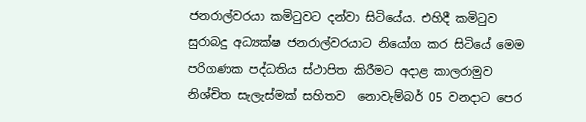ජනරාල්වරයා කමිටුවට දන්වා සිටියේය. එහිදී කමිටුව සුරාබදු අධ්‍යක්ෂ ජනරාල්වරයාට නියෝග කර සිටියේ මෙම පරිගණක පද්ධතිය ස්ථාපිත කිරීමට අදාළ කාලරාමුව නිශ්චිත සැලැස්මක් සහිතව  නොවැම්බර් 05 වනදාට පෙර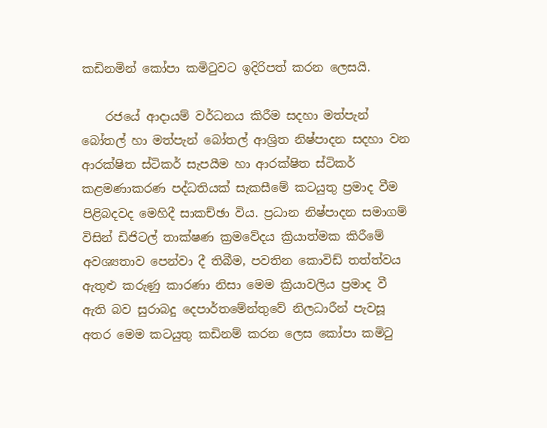කඩිනමින් කෝපා කමිටුවට ඉදිරිපත් කරන ලෙසයි.

    රජයේ ආදායම් වර්ධනය කිරීම සදහා මත්පැන් බෝතල් හා මත්පැන් බෝතල් ආශ්‍රිත නිෂ්පාදන සදහා වන ආරක්ෂිත ස්ටිකර් සැපයීම හා ආරක්ෂිත ස්ටිකර් කළමණාකරණ පද්ධතියක් සැකසීමේ කටයුතු ප්‍රමාද වීම පිළිබදවද මෙහිදී සාකච්ඡා විය. ප්‍රධාන නිෂ්පාදන සමාගම් විසින් ඩිජිටල් තාක්ෂණ ක්‍රමවේදය ක්‍රියාත්මක කිරීමේ අවශ්‍යතාව පෙන්වා දී තිබීම, පවතින කොවිඩ් තත්ත්වය  ඇතුළු කරුණු කාරණා නිසා මෙම ක්‍රියාවලිය ප්‍රමාද වී ඇති බව සුරාබදු දෙපාර්තමේන්තුවේ නිලධාරීන් පැවසූ අතර මෙම කටයුතු කඩිනම් කරන ලෙස කෝපා කමිටු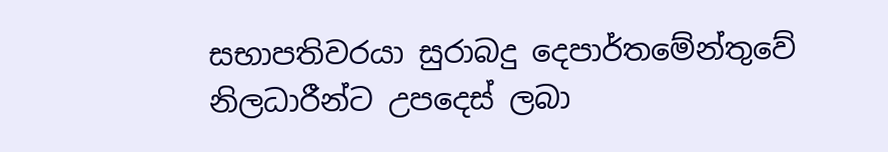සභාපතිවරයා සුරාබදු දෙපාර්තමේන්තුවේ නිලධාරීන්ට උපදෙස් ලබා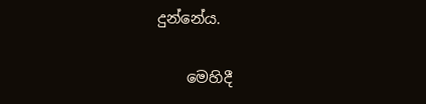දුන්නේය.

    මෙහිදී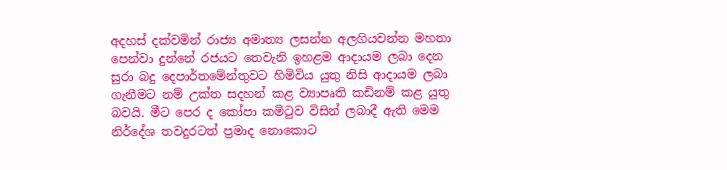අදහස් දක්වමින් රාජ්‍ය අමාත්‍ය ලසන්න අලගියවන්න මහතා පෙන්වා දුන්නේ රජයට තෙවැනි ඉහළම ආදායම ලබා දෙන සුරා බදු දෙපාර්තමේන්තුවට හිමිවිය යුතු නිසි ආදායම ලබා ගැනීමට නම් උක්ත සදහන් කළ ව්‍යාපෘති කඩිනම් කළ යුතු බවයි. මීට පෙර ද කෝපා කමිටුව විසින් ලබාදී ඇති මෙම නිර්දේශ තවදුරටත් ප්‍රමාද නොකොට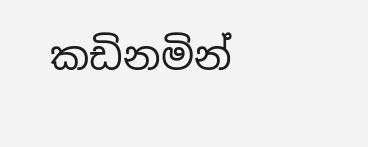කඩිනමින්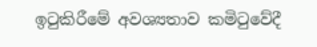ඉටුකිරීමේ අවශ්‍යතාව කමිටුවේදී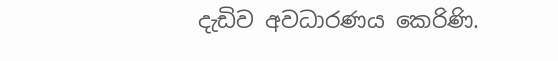දැඩිව අවධාරණය කෙරිණි.